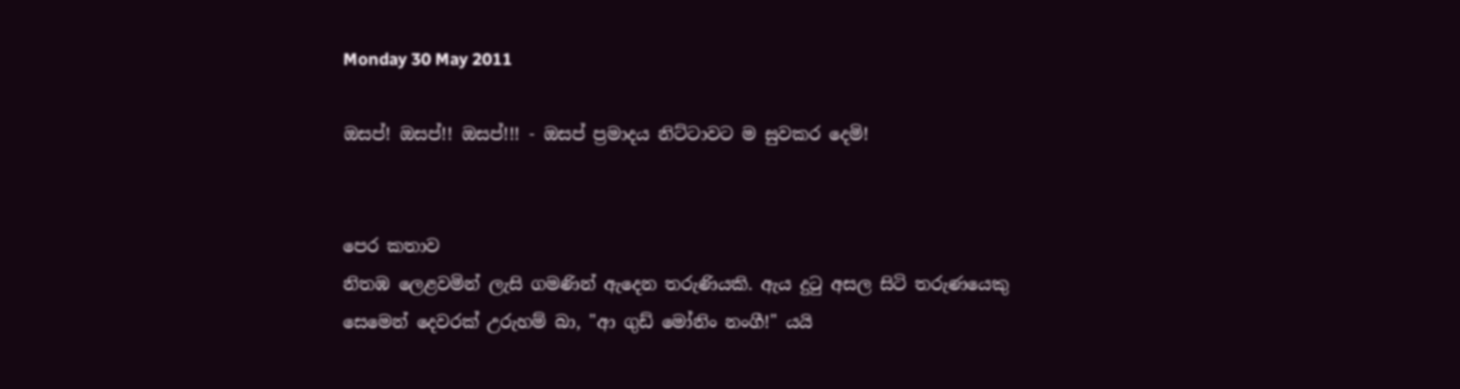Monday 30 May 2011

ඔසප්! ඔසප්!! ඔසප්!!! - ඔසප් ප්‍රමාදය නිට්ටාවට ම සුවකර දෙමි!


පෙර කතාව
නිතඹ ලෙළවමින් ලැසි ගමණින් ඇදෙන තරුණියකි. ඇය දුටු අසල සිටි තරුණයෙකු සෙමෙන් දෙවරක් උරුහම් බා, "ආ ගුඩ් මෝනිං නංගී!" යයි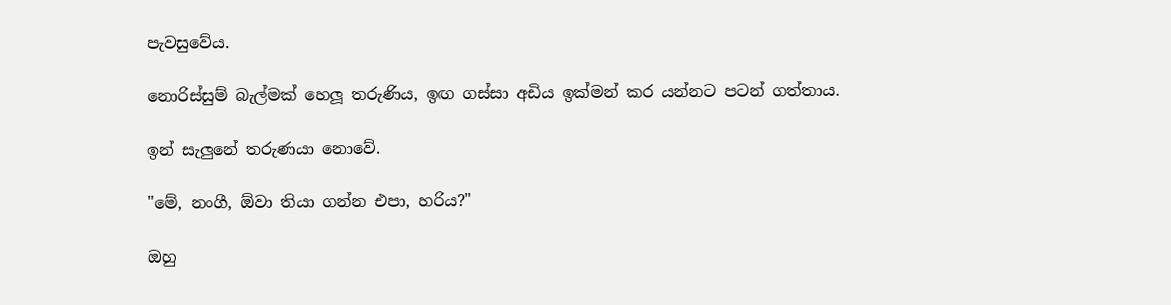පැවසුවේය.

නොරිස්සුම් බැල්මක් හෙලූ තරුණිය, ඉඟ ගස්සා අඩිය ඉක්මන් කර යන්නට පටන් ගත්තාය.

ඉන් සැලුනේ තරුණයා නොවේ.

"මේ, නංගී, ඕවා තියා ගන්න එපා, හරිය?"

ඔහු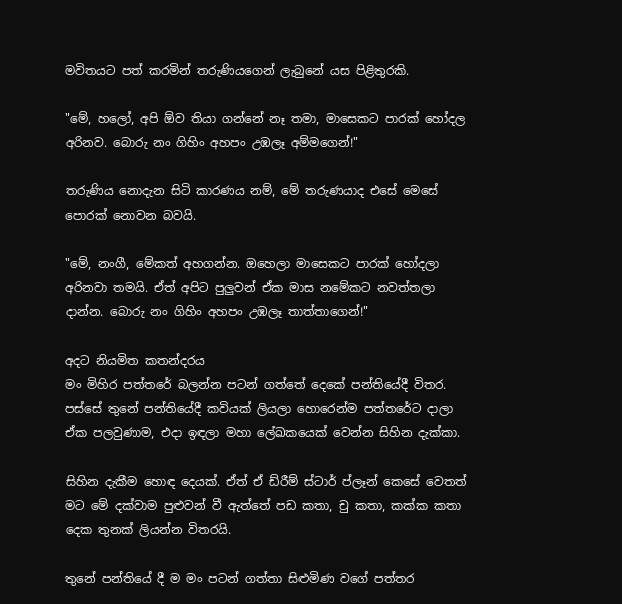මවිතයට පත් කරමින් තරුණියගෙන් ලැබුනේ යස පිළිතුරකි.

"මේ, හලෝ, අපි ඕව තියා ගන්නේ නෑ තමා, මාසෙකට පාරක් හෝදල අරිනව. බොරු නං ගිහිං අහපං උඹලෑ අම්මගෙන්!"

තරුණිය නොදැන සිටි කාරණය නම්, මේ තරුණයාද එසේ මෙසේ පොරක් නොවන බවයි.

"මේ, නංගී, මේකත් අහගන්න. ඔහෙලා මාසෙකට පාරක් හෝදලා අරිනවා තමයි. ඒත් අපිට පුලුවන් ඒක මාස නමේකට නවත්තලා දාන්න. බොරු නං ගිහිං අහපං උඹලෑ තාත්තාගෙන්!"

අදට නියමිත කතන්දරය
මං මිහිර පත්තරේ බලන්න පටන් ගත්තේ දෙකේ පන්තියේදී විතර. පස්සේ තුනේ පන්තියේදී කවියක් ලියලා හොරෙන්ම පත්තරේට දාලා ඒක පලවුණාම, එදා ඉඳලා මහා ලේඛකයෙක් වෙන්න සිහින දැක්කා.

සිහින දැකීම හොඳ දෙයක්. ඒත් ඒ ඩ්රීම් ස්ටාර් ප්ලෑන් කෙසේ වෙතත් මට මේ දක්වාම පුළුවන් වී ඇත්තේ පඩ කතා, චු කතා, කක්ක කතා දෙක තුනක් ලියන්න විතරයි.

තුනේ පන්තියේ දී ම මං පටන් ගත්තා සිළුමිණ වගේ පත්තර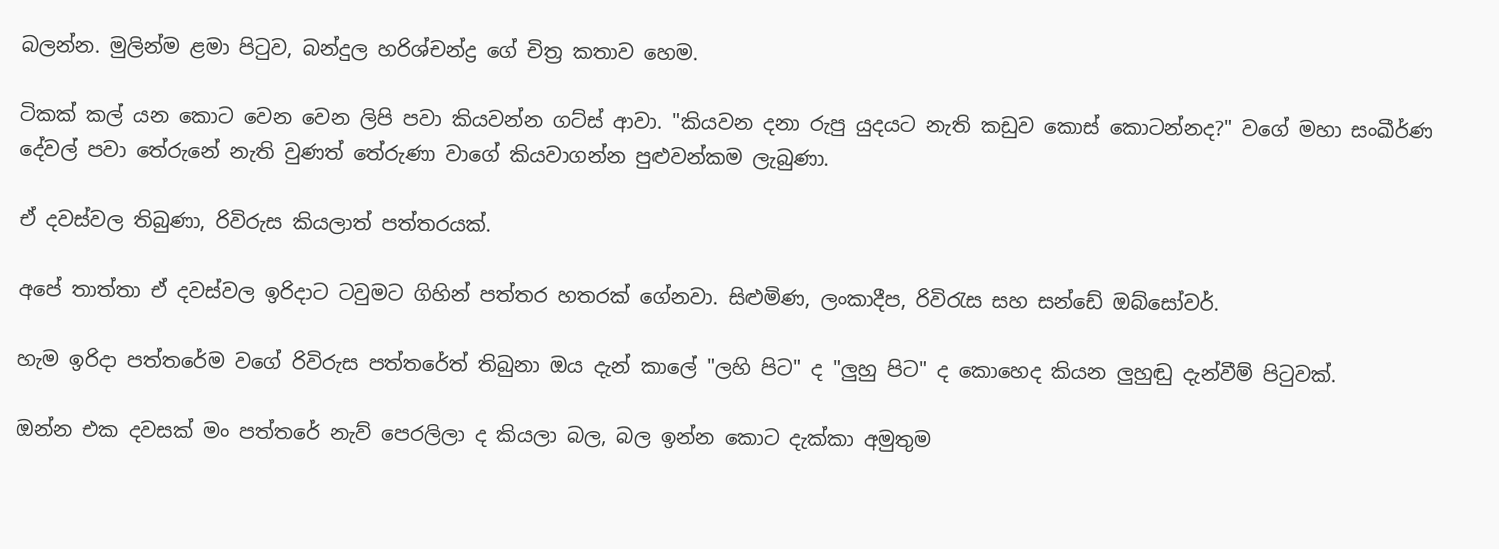බලන්න. මුලින්ම ළමා පිටුව, බන්දුල හරිශ්චන්ද්‍ර ගේ චිත්‍ර කතාව හෙම.

ටිකක් කල් යන කොට වෙන වෙන ලිපි පවා කියවන්න ගට්ස් ආවා. "කියවන දනා රුපු යුදයට නැති කඩුව කොස් කොටන්නද?" වගේ මහා සංඛීර්ණ දේවල් පවා තේරුනේ නැති වුණත් තේරුණා වාගේ කියවාගන්න පුළුවන්කම ලැබුණා.

ඒ දවස්වල තිබුණා, රිවිරුස කියලාත් පත්තරයක්.

අපේ තාත්තා ඒ දවස්වල ඉරිදාට ටවුමට ගිහින් පත්තර හතරක් ගේනවා. සිළුමිණ, ලංකාදීප, රිවිරැස සහ සන්ඩේ ඔබ්සෝවර්.

හැම ඉරිදා පත්තරේම වගේ රිවිරුස පත්තරේත් තිබුනා ඔය දැන් කාලේ "ලහි පිට" ද "ලුහු පිට" ද කොහෙද කියන ලුහුඬු දැන්වීම් පිටුවක්.

ඔන්න එක දවසක් මං පත්තරේ නැව් පෙරලිලා ද කියලා බල, බල ඉන්න කොට දැක්කා අමුතුම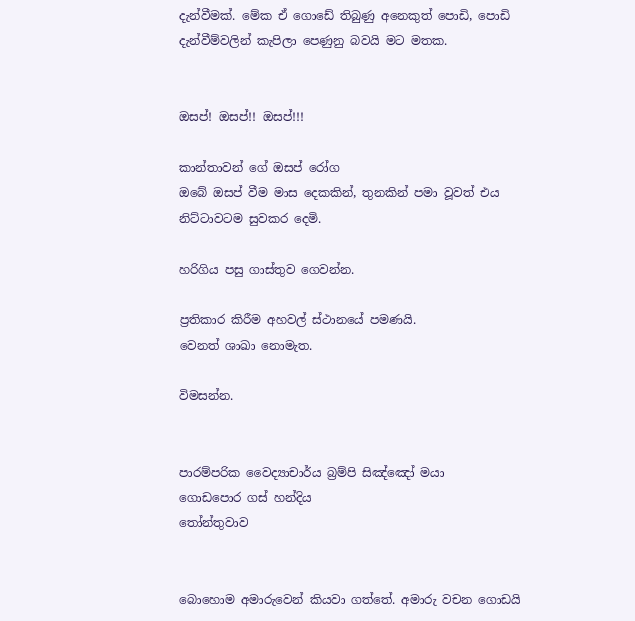දැන්වීමක්. මේක ඒ ගොඩේ තිබුණු අනෙකුත් පොඩි, පොඩි දැන්වීම්වලින් කැපිලා පෙණුනු බවයි මට මතක.


ඔසප්! ඔසප්!! ඔසප්!!!

කාන්තාවන් ගේ ඔසප් රෝග
ඔබේ ඔසප් වීම මාස දෙකකින්, තුනකින් පමා වූවත් එය නිට්ටාවටම සුවකර දෙමි.

හරිගිය පසු ගාස්තුව ගෙවන්න.

ප්‍රතිකාර කිරීම අහවල් ස්ථානයේ පමණයි.
වෙනත් ශාඛා නොමැත.

විමසන්න.


පාරම්පරික වෛද්‍යාචාර්ය බ්‍රම්පි සිඤ්ඤෝ මයා
ගොඩපොර ගස් හන්දිය
තෝන්තුවාව


බොහොම අමාරුවෙන් කියවා ගත්තේ. අමාරු වචන ගොඩයි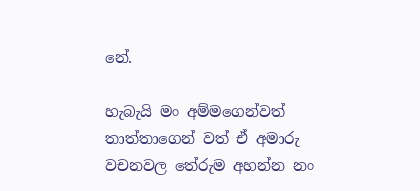නේ.

හැබැයි මං අම්මගෙන්වත් තාත්තාගෙන් වත් ඒ අමාරු වචනවල තේරුම අහන්න නං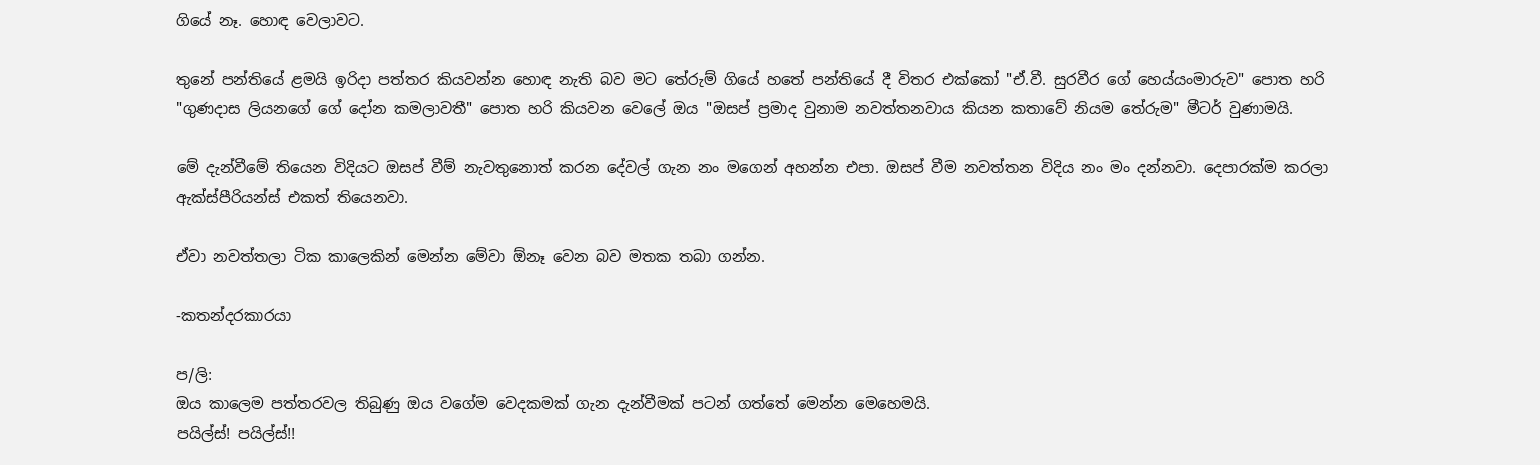ගියේ නෑ. හොඳ වෙලාවට.

තුනේ පන්තියේ ළමයි ඉරිදා පත්තර කියවන්න හොඳ නැති බව මට තේරුම් ගියේ හතේ පන්තියේ දී විතර එක්කෝ "ඒ.වී. සුරවීර ගේ හෙය්යංමාරුව" පොත හරි "ගුණදාස ලියනගේ ගේ දෝන කමලාවතී" පොත හරි කියවන වෙලේ ඔය "ඔසප් ප්‍රමාද වුනාම නවත්තනවාය කියන කතාවේ නියම තේරුම" මීටර් වුණාමයි.

මේ දැන්වීමේ තියෙන විදියට ඔසප් වීම් නැවතුනොත් කරන දේවල් ගැන නං මගෙන් අහන්න එපා. ඔසප් වීම නවත්තන විදිය නං මං දන්නවා. දෙපාරක්ම කරලා ඇක්ස්පීරියන්ස් එකත් තියෙනවා.

ඒවා නවත්තලා ටික කාලෙකින් මෙන්න මේවා ඕනෑ වෙන බව මතක තබා ගන්න.

-කතන්දරකාරයා

ප/ලි:
ඔය කාලෙම පත්තරවල තිබුණු ඔය වගේම වෙදකමක් ගැන දැන්වීමක් පටන් ගත්තේ මෙන්න මෙහෙමයි.
පයිල්ස්! පයිල්ස්!!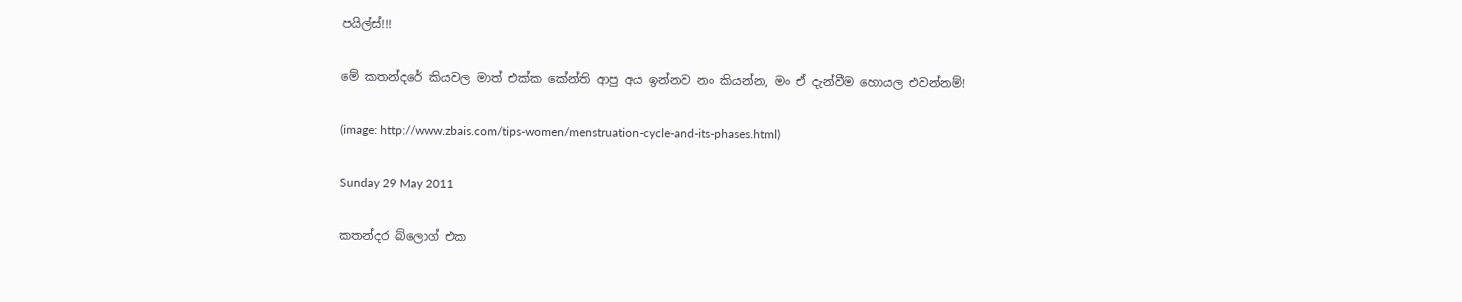පයිල්ස්!!!

මේ කතන්දරේ කියවල මාත් එක්ක කේන්ති ආපු අය ඉන්නව නං කියන්න, මං ඒ දැන්වීම හොයල එවන්නම්!

(image: http://www.zbais.com/tips-women/menstruation-cycle-and-its-phases.html)

Sunday 29 May 2011

කතන්දර බ්ලොග් එක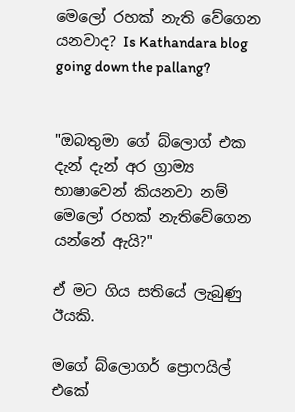මෙලෝ රහක් නැති වේගෙන යනවාද? Is Kathandara blog going down the pallang?


"ඔබතුමා ගේ බ්ලොග් එක දැන් දැන් අර ග්‍රාම්‍ය භාෂාවෙන් කියනවා නම් මෙලෝ රහක් නැතිවේගෙන යන්නේ ඇයි?"

ඒ මට ගිය සතියේ ලැබුණු ඊයකි.

මගේ බ්ලොගර් ප්‍රොෆයිල් එකේ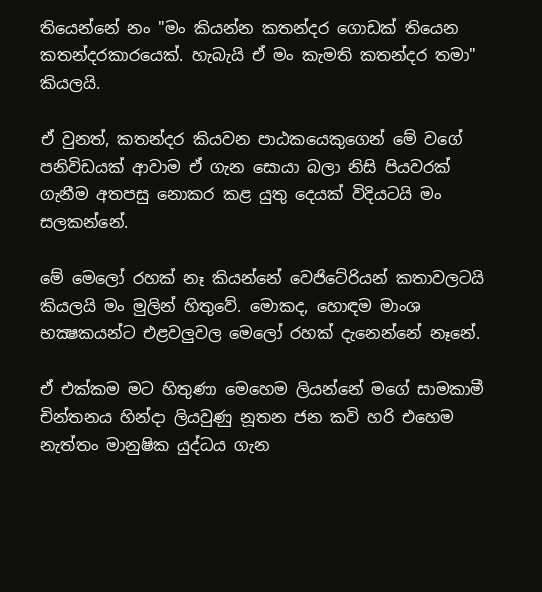තියෙන්නේ නං "මං කියන්න කතන්දර ගොඩක් තියෙන කතන්දරකාරයෙක්. හැබැයි ඒ මං කැමති කතන්දර තමා" කියලයි.

ඒ වුනත්, කතන්දර කියවන පාඨකයෙකුගෙන් මේ වගේ පනිවිඩයක් ආවාම ඒ ගැන සොයා බලා නිසි පියවරක් ගැනීම අතපසු නොකර කළ යුතු දෙයක් විදියටයි මං සලකන්නේ.

මේ මෙලෝ රහක් නෑ කියන්නේ වෙජිටේරියන් කතාවලටයි කියලයි මං මුලින් හිතුවේ. මොකද, හොඳම මාංශ භක්‍ෂකයන්ට එළවලුවල මෙලෝ රහක් දැනෙන්නේ නෑනේ.

ඒ එක්කම මට හිතුණා මෙහෙම ලියන්නේ මගේ සාමකාමී චින්තනය හින්දා ලියවුණු නූතන ජන කවි හරි එහෙම නැත්තං මානුෂික යුද්ධය ගැන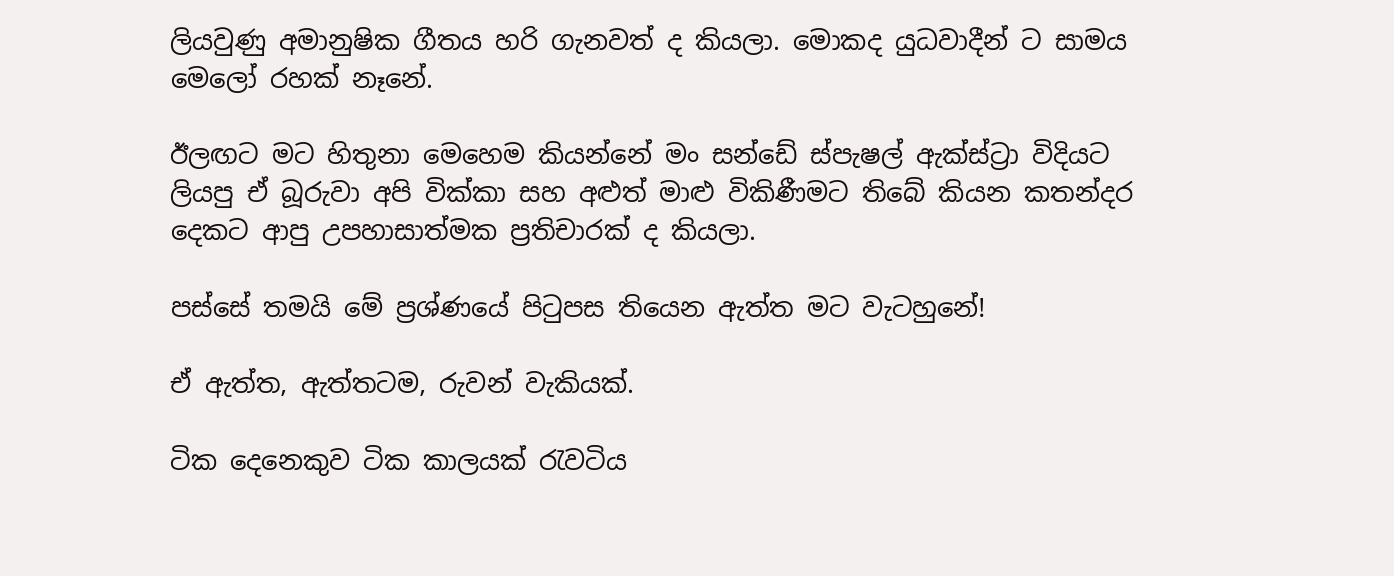ලියවුණු අමානුෂික ගීතය හරි ගැනවත් ද කියලා. මොකද යුධවාදීන් ට සාමය මෙලෝ රහක් නෑනේ.

ඊලඟට මට හිතුනා මෙහෙම කියන්නේ මං සන්ඩේ ස්පැෂල් ඇක්ස්ට්‍රා විදියට ලියපු ඒ බූරුවා අපි වික්කා සහ අළුත් මාළු විකිණීමට තිබේ කියන කතන්දර දෙකට ආපු උපහාසාත්මක ප්‍රතිචාරක් ද කියලා.

පස්සේ තමයි මේ ප්‍රශ්ණයේ පිටුපස තියෙන ඇත්ත මට වැටහුනේ!

ඒ ඇත්ත, ඇත්තටම, රුවන් වැකියක්.

ටික දෙනෙකුව ටික කාලයක් රැවටිය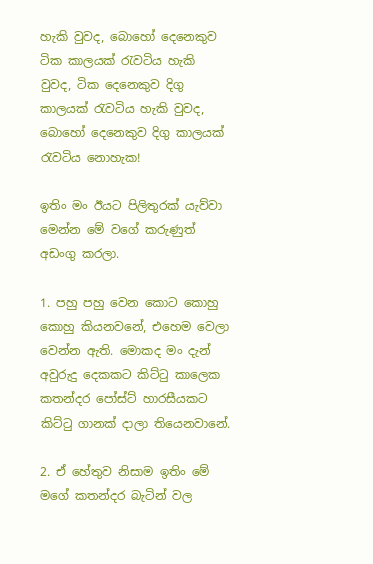හැකි වුවද, බොහෝ දෙනෙකුව ටික කාලයක් රැවටිය හැකි වුවද, ටික දෙනෙකුව දිගු කාලයක් රැවටිය හැකි වුවද, බොහෝ දෙනෙකුව දිගු කාලයක් රැවටිය නොහැක!

ඉතිං මං ඊයට පිලිතුරක් යැව්වා මෙන්න මේ වගේ කරුණුත් අඩංගු කරලා.

1. පහු පහු වෙන කොට කොහු කොහු කියනවනේ, එහෙම වෙලා වෙන්න ඇති. මොකද මං දැන් අවුරුදු දෙකකට කිට්ටු කාලෙක කතන්දර පෝස්ට් හාරසීයකට කිට්ටු ගානක් දාලා තියෙනවානේ.

2. ඒ හේතුව නිසාම ඉතිං මේ මගේ කතන්දර බැටින් වල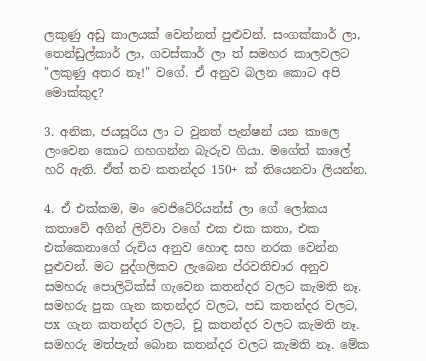ලකුණු අඩු කාලයක් වෙන්නත් පුළුවන්. සංගක්කාර් ලා, තෙන්ඩුල්කාර් ලා, ගවස්කාර් ලා ත් සමහර කාලවලට "ලකුණු අතර නෑ!" වගේ. ඒ අනුව බලන කොට අපි මොක්කුද?

3. අනික, ජයසූරිය ලා ට වුනත් පැන්ෂන් යන කාලෙ ලංවෙන කොට ගහගන්න බැරුව ගියා. මගේත් කාලේ හරි ඇති. ඒත් තව කතන්දර 150+ ක් තියෙනවා ලියන්න.

4. ඒ එක්කම, මං වෙජිටේරියන්ස් ලා ගේ ලෝකය කතාවේ අගින් ලිව්වා වගේ එක එක කතා, එක එක්කෙනාගේ රුචිය අනුව හොඳ සහ නරක වෙන්න පුළුවන්. මට පුද්ගලිකව ලැබෙන ප්රවතිචාර අනුව සමහරු පොලිටික්ස් ගැවෙන කතන්දර වලට කැමති නෑ. සමහරු පුක ගැන කතන්දර වලට, පඩ කතන්දර වලට, පx ගැන කතන්දර වලට, චූ කතන්දර වලට කැමති නෑ. සමහරු මත්පැන් බොන කතන්දර වලට කැමති නෑ. මේක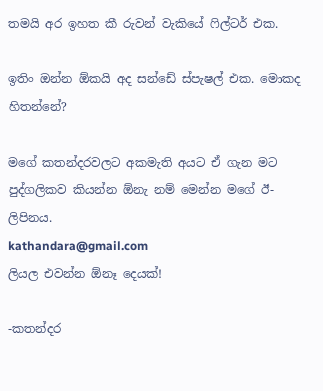තමයි අර ඉහත කී රුවන් වැකියේ ෆිල්ටර් එක.

ඉතිං ඔන්න ඕකයි අද සන්ඩේ ස්පැෂල් එක. මොකද හිතන්නේ?

මගේ කතන්දරවලට අකමැති අයට ඒ ගැන මට පුද්ගලිකව කියන්න ඕනැ නම් මෙන්න මගේ ඊ-ලිපිනය.
kathandara@gmail.com
ලියල එවන්න ඕනෑ දෙයක්!

-කතන්දර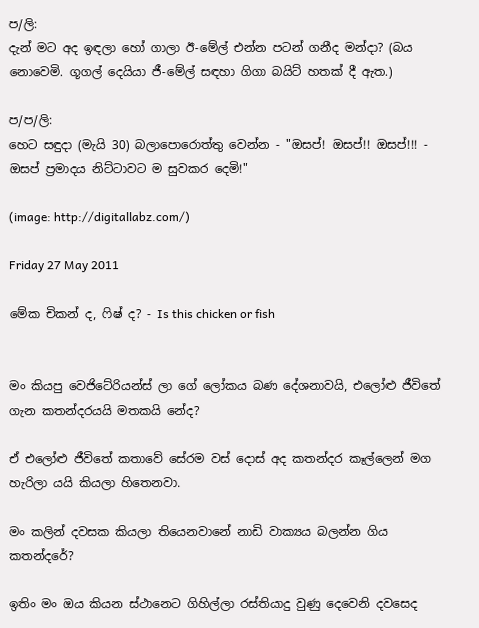ප/ලි:
දැන් මට අද ඉඳලා හෝ ගාලා ඊ-මේල් එන්න පටන් ගනීද මන්දා? (බය නොවෙමි. ගූගල් දෙයියා ජී-මේල් සඳහා ගිගා බයිට් හතක් දී ඇත.)

ප/ප/ලි:
හෙට සඳුදා (මැයි 30) බලාපොරොත්තු වෙන්න - "ඔසප්! ඔසප්!! ඔසප්!!! - ඔසප් ප්‍රමාදය නිට්ටාවට ම සුවකර දෙමි!"

(image: http://digitallabz.com/)

Friday 27 May 2011

මේක චිකන් ද, ෆිෂ් ද? - Is this chicken or fish


මං කියපු වෙජිටේරියන්ස් ලා ගේ ලෝකය බණ දේශනාවයි, එලෝළු ජීවිතේ ගැන කතන්දරයයි මතකයි නේද?

ඒ එලෝළු ජීවිතේ කතාවේ සේරම වස් දොස් අද කතන්දර කෑල්ලෙන් මග හැරිලා යයි කියලා හිතෙනවා.

මං කලින් දවසක කියලා තියෙනවානේ නාඩි වාක්‍යය බලන්න ගිය කතන්දරේ?

ඉතිං මං ඔය කියන ස්ථානෙට ගිහිල්ලා රස්තියාදු වුණු දෙවෙනි දවසෙද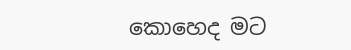කොහෙද මට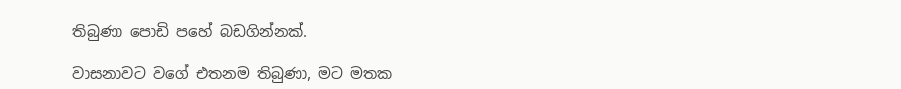තිබුණා පොඩි පහේ බඩගින්නක්.

වාසනාවට වගේ එතනම තිබුණා, මට මතක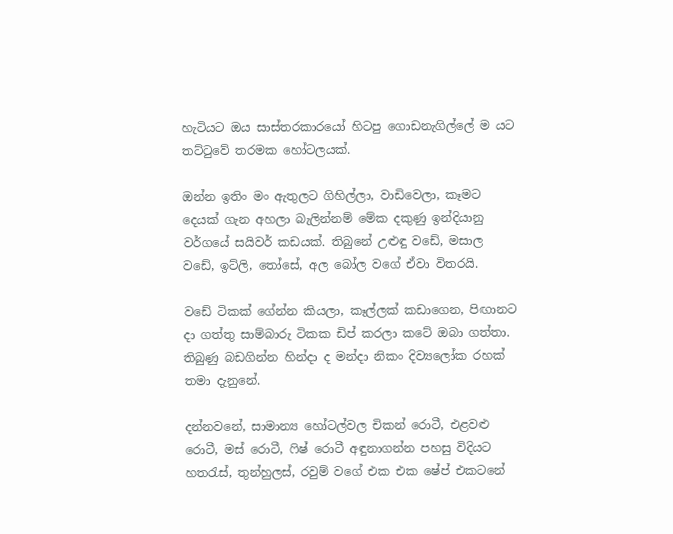හැටියට ඔය සාස්තරකාරයෝ හිටපු ගොඩනැගිල්ලේ ම යට තට්ටුවේ තරමක හෝටලයක්.

ඔන්න ඉතිං මං ඇතුලට ගිහිල්ලා, වාඩිවෙලා, කෑමට දෙයක් ගැන අහලා බැලින්නම් මේක දකුණු ඉන්දියානු වර්ගයේ සයිවර් කඩයක්. තිබුනේ උළුඳු වඩේ, මසාල වඩේ, ඉට්ලි, තෝසේ, අල බෝල වගේ ඒවා විතරයි.

වඩේ ටිකක් ගේන්න කියලා, කෑල්ලක් කඩාගෙන, පිඟානට දා ගත්තු සාම්බාරු ටිකක ඩිප් කරලා කටේ ඔබා ගත්තා. තිබුණු බඩගින්න හින්දා ද මන්දා නිකං දිව්‍යලෝක රහක් තමා දැනුනේ.

දන්නවනේ, සාමාන්‍ය හෝටල්වල චිකන් රොටී, එළවළු රොටී, මස් රොටී, ෆිෂ් රොටී අඳුනාගන්න පහසු විදියට හතරැස්, තුන්හුලස්, රවුම් වගේ එක එක ෂේප් එකටනේ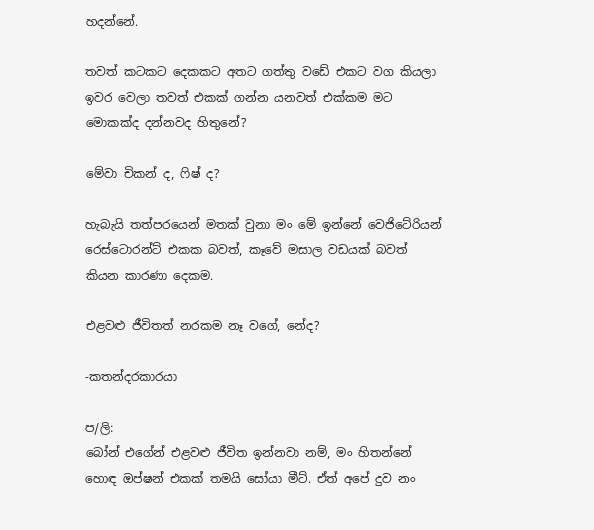හදන්නේ.

තවත් කටකට දෙකකට අතට ගත්තු වඩේ එකට වග කියලා ඉවර වෙලා තවත් එකක් ගන්න යනවත් එක්කම මට මොකක්ද දන්නවද හිතුනේ?

මේවා චිකන් ද, ෆිෂ් ද?

හැබැයි තත්පරයෙන් මතක් වුනා මං මේ ඉන්නේ වෙජිටේරියන් රෙස්ටොරන්ට් එකක බවත්, කෑවේ මසාල වඩයක් බවත් කියන කාරණා දෙකම.

එළවළු ජීවිතත් නරකම නෑ වගේ, නේද?

-කතන්දරකාරයා

ප/ලි:
බෝන් එගේන් එළවළු ජීවිත ඉන්නවා නම්, මං හිතන්නේ හොඳ ඔප්ෂන් එකක් තමයි සෝයා මීට්. ඒත් අපේ දුව නං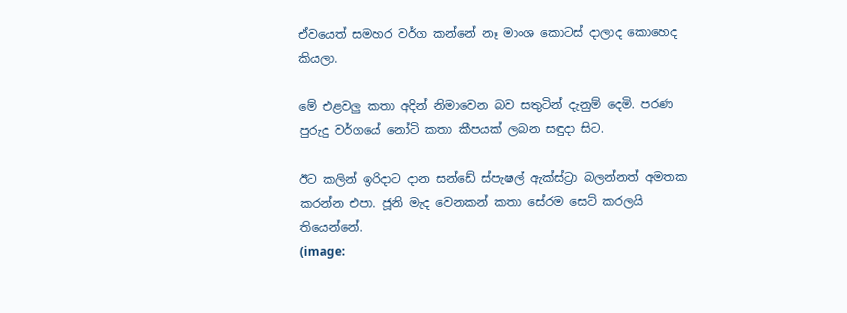ඒවයෙත් සමහර වර්ග කන්නේ නෑ මාංශ කොටස් දාලාද කොහෙද කියලා.

මේ එළවලු කතා අදින් නිමාවෙන බව සතුටින් දැනුම් දෙමි. පරණ පුරුදු වර්ගයේ නෝටි කතා කීපයක් ලබන සඳුදා සිට.

ඊට කලින් ඉරිදාට දාන සන්ඩේ ස්පැෂල් ඇක්ස්ට්‍රා බලන්නත් අමතක කරන්න එපා. ජූනි මැද වෙනකන් කතා සේරම සෙට් කරලයි තියෙන්නේ.
(image: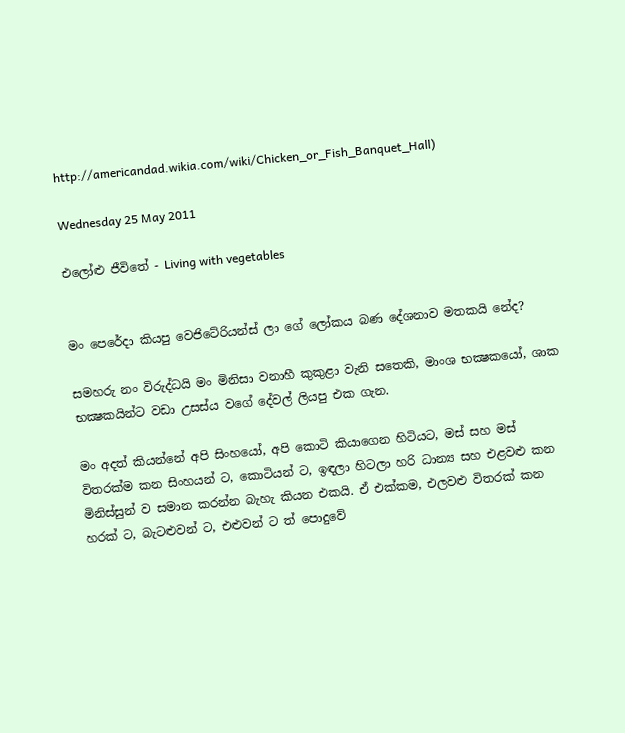http://americandad.wikia.com/wiki/Chicken_or_Fish_Banquet_Hall)

Wednesday 25 May 2011

එලෝළු ජීවිතේ - Living with vegetables


මං පෙරේදා කියපු වෙජිටේරියන්ස් ලා ගේ ලෝකය බණ දේශනාව මතකයි නේද?

සමහරු නං විරුද්ධයි මං මිනිසා වනාහී කුකුළා වැනි සතෙකි, මාංශ භක්‍ෂකයෝ, ශාක භක්‍ෂකයින්ට වඩා උසස්ය වගේ දේවල් ලියපු එක ගැන.

මං අදත් කියන්නේ අපි සිංහයෝ, අපි කොටි කියාගෙන හිටියට, මස් සහ මස් විතරක්ම කන සිංහයන් ට, කොටියන් ට, ඉඳලා හිටලා හරි ධාන්‍ය සහ එළවළු කන මිනිස්සුන් ව සමාන කරන්න බැහැ කියන එකයි. ඒ එක්කම, එලවළු විතරක් කන හරක් ට, බැටළුවන් ට, එළුවන් ට ත් පොදුවේ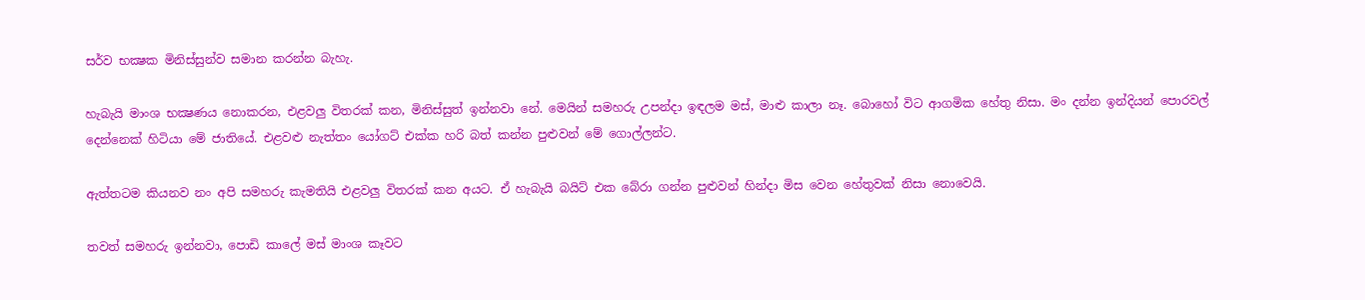සර්ව භක්‍ෂක මිනිස්සුන්ව සමාන කරන්න බැහැ.

හැබැයි මාංශ භක්‍ෂණය නොකරන, එළවලු විතරක් කන, මිනිස්සුත් ඉන්නවා නේ. මෙයින් සමහරු උපන්දා ඉඳලම මස්, මාළු කාලා නෑ. බොහෝ විට ආගමික හේතු නිසා. මං දන්න ඉන්දියන් පොරවල් දෙන්නෙක් හිටියා මේ ජාතියේ. එළවළු නැත්තං යෝගට් එක්ක හරි බත් කන්න පුළුවන් මේ ගොල්ලන්ට.

ඇත්තටම කියනව නං අපි සමහරු කැමතියි එළවලු විතරක් කන අයට. ඒ හැබැයි බයිට් එක බේරා ගන්න පුළුවන් හින්දා මිස වෙන හේතුවක් නිසා නොවෙයි.

තවත් සමහරු ඉන්නවා, පොඩි කාලේ මස් මාංශ කෑවට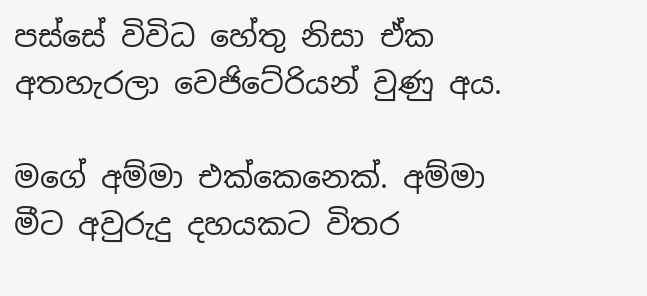පස්සේ විවිධ හේතු නිසා ඒක අතහැරලා වෙජිටේරියන් වුණු අය.

මගේ අම්මා එක්කෙනෙක්. අම්මා මීට අවුරුදු දහයකට විතර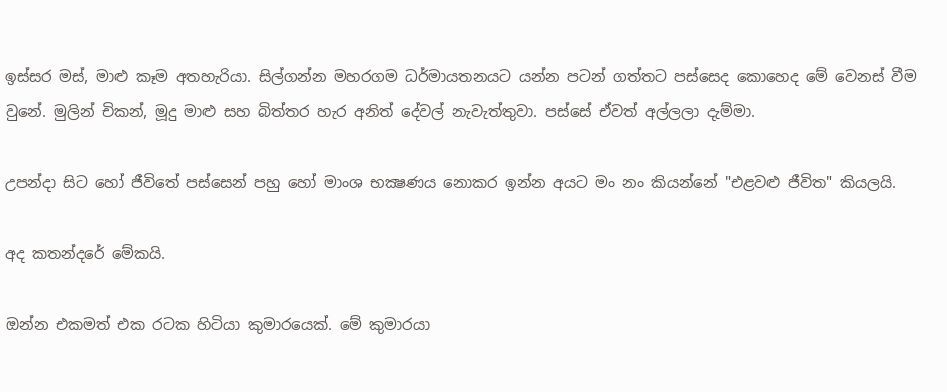ඉස්සර මස්, මාළු කෑම අතහැරියා. සිල්ගන්න මහරගම ධර්මායතනයට යන්න පටන් ගත්තට පස්සෙද කොහෙද මේ වෙනස් වීම වුනේ. මුලින් චිකන්, මූදු මාළු සහ බිත්තර හැර අනිත් දේවල් නැවැත්තුවා. පස්සේ ඒවත් අල්ලලා දැම්මා.

උපන්දා සිට හෝ ජීවිතේ පස්සෙන් පහු හෝ මාංශ භක්‍ෂණය නොකර ඉන්න අයට මං නං කියන්නේ "එළවළු ජීවිත" කියලයි.

අද කතන්දරේ මේකයි.

ඔන්න එකමත් එක රටක හිටියා කුමාරයෙක්. මේ කුමාරයා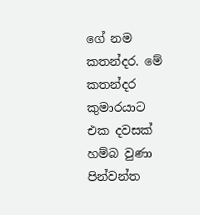ගේ නම කතන්දර. මේ කතන්දර කුමාරයාට එක දවසක් හම්බ වුණා පින්වන්ත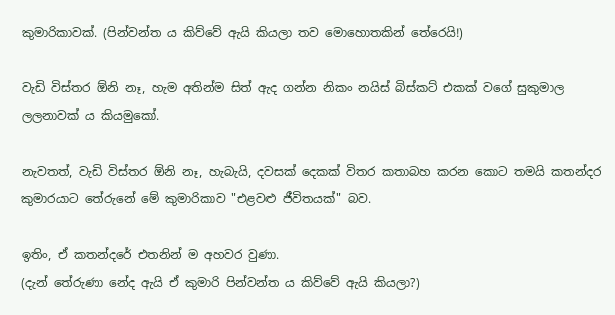කුමාරිකාවක්. (පින්වන්ත ය කිව්වේ ඇයි කියලා තව මොහොතකින් තේරෙයි!)

වැඩි විස්තර ඕනි නෑ, හැම අතින්ම සිත් ඇද ගන්න නිකං නයිස් බිස්කට් එකක් වගේ සුකුමාල ලලනාවක් ය කියමුකෝ.

නැවතත්, වැඩි විස්තර ඕනි නෑ, හැබැයි, දවසක් දෙකක් විතර කතාබහ කරන කොට තමයි කතන්දර කුමාරයාට තේරුනේ මේ කුමාරිකාව "එළවළු ජීවිතයක්" බව.

ඉතිං, ඒ කතන්දරේ එතනින් ම අහවර වුණා.
(දැන් තේරුණා නේද ඇයි ඒ කුමාරි පින්වන්ත ය කිව්වේ ඇයි කියලා?)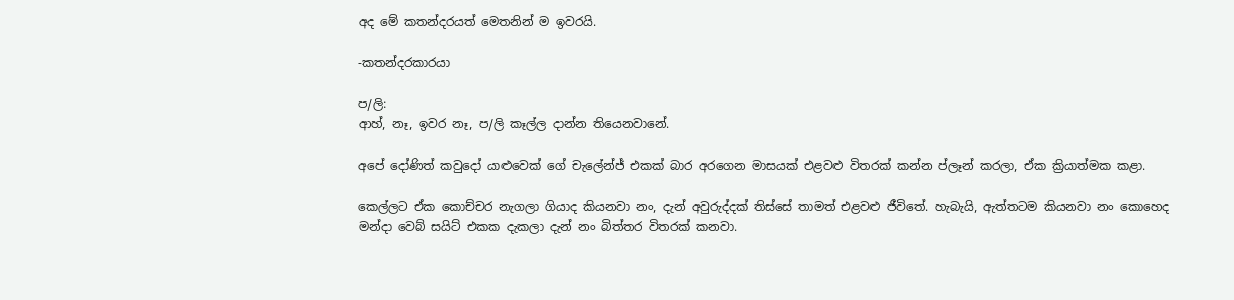අද මේ කතන්දරයත් මෙතනින් ම ඉවරයි.

-කතන්දරකාරයා

ප/ලි:
ආහ්, නෑ, ඉවර නෑ, ප/ලි කෑල්ල දාන්න තියෙනවානේ.

අපේ දෝණිත් කවුදෝ යාළුවෙක් ගේ චැලේන්ජ් එකක් බාර අරගෙන මාසයක් එළවළු විතරක් කන්න ප්ලෑන් කරලා, ඒක ක්‍රියාත්මක කළා.

කෙල්ලට ඒක කොච්චර නැගලා ගියාද කියනවා නං, දැන් අවුරුද්දක් තිස්සේ තාමත් එළවළු ජීවිතේ. හැබැයි, ඇත්තටම කියනවා නං කොහෙද මන්දා වෙබ් සයිට් එකක දැකලා දැන් නං බිත්තර විතරක් කනවා.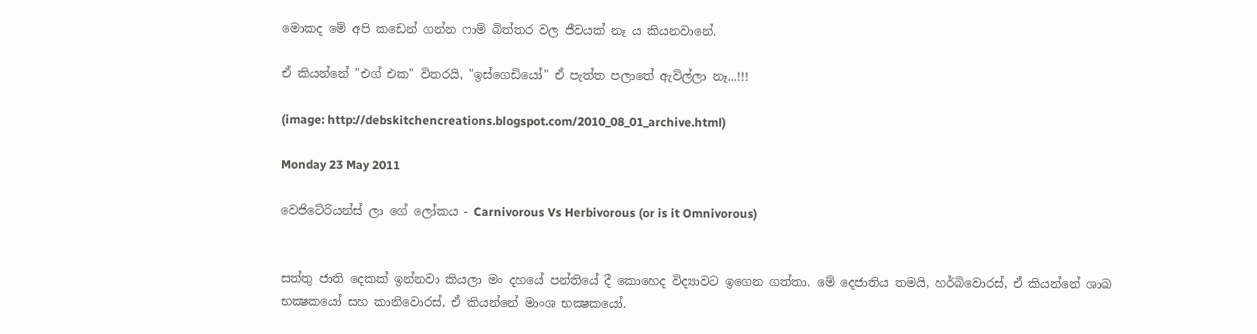මොකද මේ අපි කඩෙන් ගන්න ෆාම් බිත්තර වල ජීවයක් නෑ ය කියනවානේ.

ඒ කියන්නේ "එග් එක" විතරයි, "ඉස්ගෙඩියෝ" ඒ පැත්ත පලාතේ ඇවිල්ලා නෑ...!!!

(image: http://debskitchencreations.blogspot.com/2010_08_01_archive.html)

Monday 23 May 2011

වෙජිටේරියන්ස් ලා ගේ ලෝකය - Carnivorous Vs Herbivorous (or is it Omnivorous)


සත්තු ජාති දෙකක් ඉන්නවා කියලා මං දහයේ පන්තියේ දී කොහෙද විද්‍යාවට ඉගෙන ගත්තා. මේ දෙජාතිය තමයි, හර්බිවොරස්, ඒ කියන්නේ ශාඛ භක්‍ෂකයෝ සහ කානිවොරස්, ඒ කියන්නේ මාංශ භක්‍ෂකයෝ.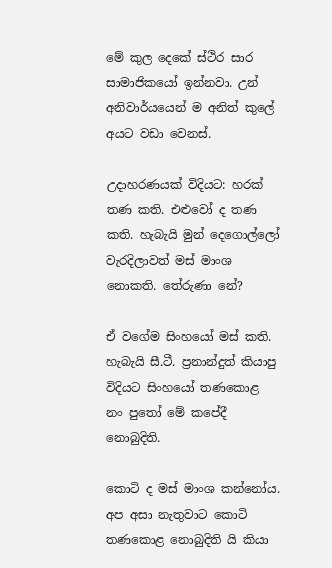මේ කුල දෙකේ ස්ථිර සාර සාමාජිකයෝ ඉන්නවා. උන් අනිවාර්යයෙන් ම අනිත් කුලේ අයට වඩා වෙනස්.

උදාහරණයක් විදියට: හරක් තණ කති. එළුවෝ ද තණ කති. හැබැයි මුන් දෙගොල්ලෝ වැරදිලාවත් මස් මාංශ නොකති. තේරුණා නේ?

ඒ වගේම සිංහයෝ මස් කති. හැබැයි සී.ටී. ප්‍රනාන්දුත් කියාපු විදියට සිංහයෝ තණකොළ නං පුතෝ මේ කපේදී නොබුදිති.

කොටි ද මස් මාංශ කන්නෝය. අප අසා නැතුවාට කොටි තණකොළ නොබුදිති යි කියා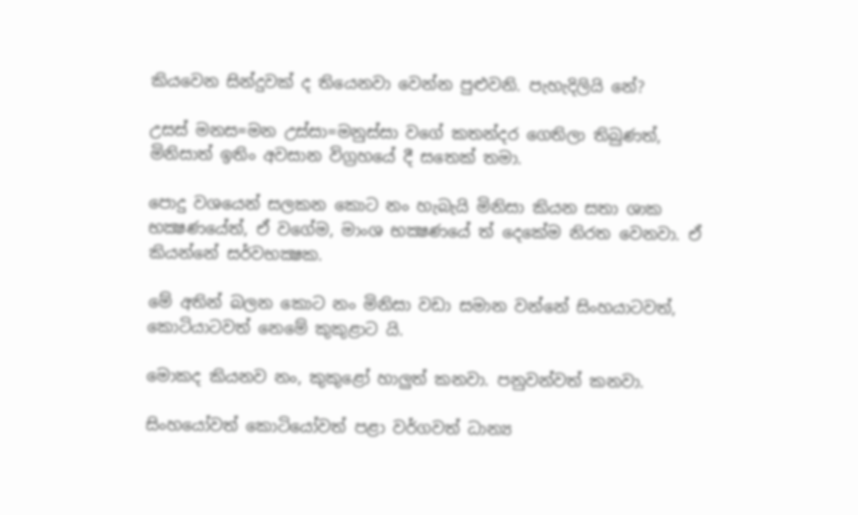කියවෙන සින්දුවක් ද තියෙනවා වෙන්න පුළුවනි. පැහැදිලියි නේ?

උසස් මනස=මන උස්සා=මනුස්සා වගේ කතන්දර ගෙතිලා තිබුණත්, මිනිසාත් ඉතිං අවසාන විග්‍රහයේ දී සතෙක් තමා.

පොදු වශයෙන් සලකන කොට නං හැබැයි මිනිසා කියන සතා ශාක භක්‍ෂණයේත්, ඒ වගේම, මාංශ භක්‍ෂණයේ ත් දෙකේම නිරත වෙනවා. ඒ කියන්නේ සර්වභක්‍ෂක.

මේ අතින් බලන කොට නං මිනිසා වඩා සමාන වන්නේ සිංහයාටවත්, කොටියාටවත් නෙමේ කුකුළාට යි.

මොකද කියනව නං, කුකුළෝ හාලුත් කනවා. පනුවන්වත් කනවා.

සිංහයෝවත් කොටියෝවත් පළා වර්ගවත් ධාන්‍ය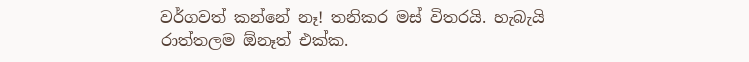වර්ගවත් කන්නේ නෑ! තනිකර මස් විතරයි. හැබැයි රාත්තලම ඕනෑත් එක්ක.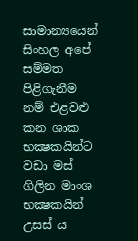සාමාන්‍යයෙන් සිංහල අපේ සම්මත පිළිගැනීම නම් එළවළු කන ශාක භක්‍ෂකයින්ට වඩා මස් ගිලින මාංශ භක්‍ෂකයින් උසස් ය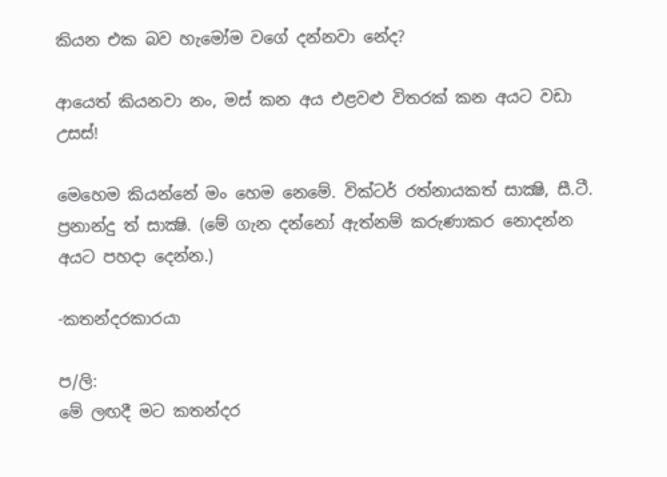කියන එක බව හැමෝම වගේ දන්නවා නේද?

ආයෙත් කියනවා නං, මස් කන අය එළවළු විතරක් කන අයට වඩා උසස්!

මෙහෙම කියන්නේ මං හෙම නෙමේ. වික්ටර් රත්නායකත් සාක්‍ෂි, සී.ටී. ප්‍රනාන්දු ත් සාක්‍ෂි. (මේ ගැන දන්නෝ ඇත්නම් කරුණාකර නොදන්න අයට පහදා දෙන්න.)

-කතන්දරකාරයා

ප/ලි:
මේ ලඟදී මට කතන්දර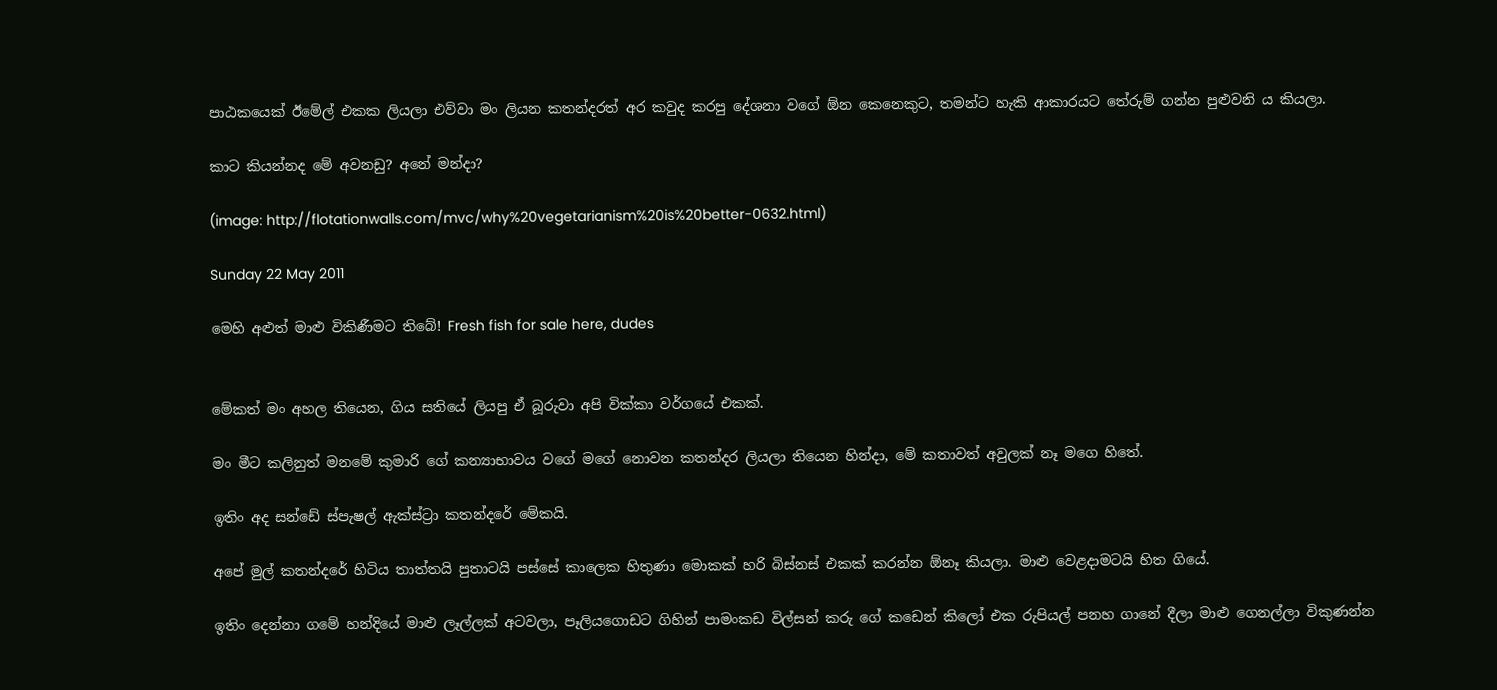පාඨකයෙක් ඊමේල් එකක ලියලා එව්වා මං ලියන කතන්දරත් අර කවුද කරපු දේශනා වගේ ඕන කෙනෙකුට, තමන්ට හැකි ආකාරයට තේරුම් ගන්න පුළුවනි ය කියලා.

කාට කියන්නද මේ අවනඩු? අනේ මන්දා?

(image: http://flotationwalls.com/mvc/why%20vegetarianism%20is%20better-0632.html)

Sunday 22 May 2011

මෙහි අළුත් මාළු විකිණීමට තිබේ! Fresh fish for sale here, dudes


මේකත් මං අහල තියෙන, ගිය සතියේ ලියපු ඒ බූරුවා අපි වික්කා වර්ගයේ එකක්.

මං මීට කලිනුත් මනමේ කුමාරි ගේ කන්‍යාභාවය වගේ මගේ නොවන කතන්දර ලියලා තියෙන හින්දා, මේ කතාවත් අවුලක් නෑ මගෙ හිතේ.

ඉතිං අද සන්ඩේ ස්පැෂල් ඇක්ස්ට්‍රා කතන්දරේ මේකයි.

අපේ මුල් කතන්දරේ හිටිය තාත්තයි පුතාටයි පස්සේ කාලෙක හිතුණා මොකක් හරි බිස්නස් එකක් කරන්න ඕනෑ කියලා. මාළු වෙළදාමටයි හිත ගියේ.

ඉතිං දෙන්නා ගමේ හන්දියේ මාළු ලෑල්ලක් අටවලා, පෑලියගොඩට ගිහින් පාමංකඩ විල්සන් කරු ගේ කඩෙන් කිලෝ එක රුපියල් පනහ ගානේ දීලා මාළු ගෙනල්ලා විකුණන්න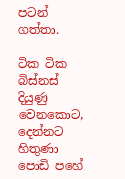පටන් ගත්තා.

ටික ටික බිස්නස් දියුණු වෙනකොට, දෙන්නට හිතුණා පොඩි පහේ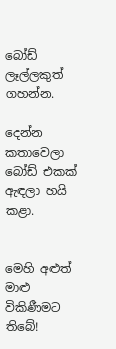බෝඩ් ලෑල්ලකුත් ගහන්න.

දෙන්න කතාවෙලා බෝඩ් එකක් ඇඳලා හයි කළා.


මෙහි අළුත් මාළු විකිණීමට තිබේ!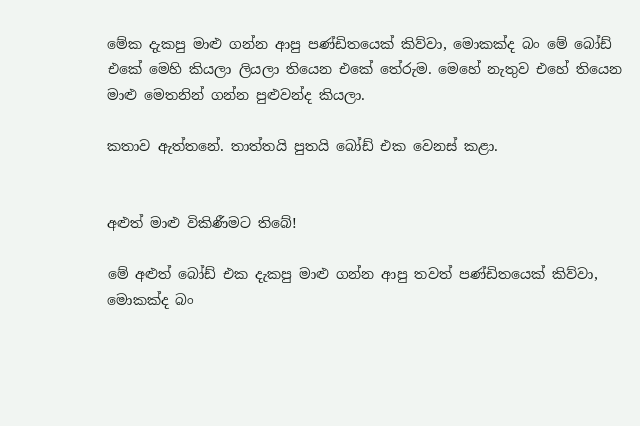මේක දැකපු මාළු ගන්න ආපු පණ්ඩිතයෙක් කිව්වා, මොකක්ද බං මේ බෝඩ් එකේ මෙහි කියලා ලියලා තියෙන එකේ තේරුම. මෙහේ නැතුව එහේ තියෙන මාළු මෙතනින් ගන්න පුළුවන්ද කියලා.

කතාව ඇත්තනේ. තාත්තයි පුතයි බෝඩ් එක වෙනස් කළා.


අළුත් මාළු විකිණීමට තිබේ!

මේ අළුත් බෝඩ් එක දැකපු මාළු ගන්න ආපු තවත් පණ්ඩිතයෙක් කිව්වා, මොකක්ද බං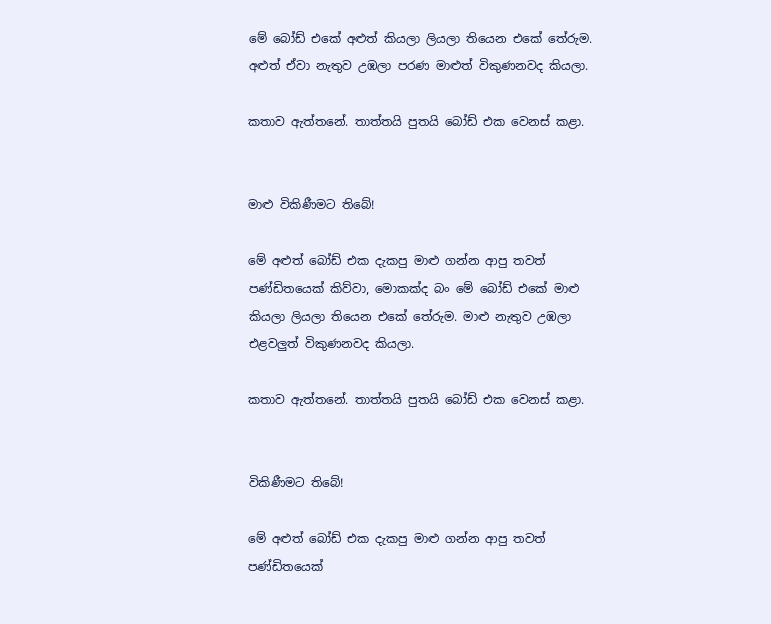මේ බෝඩ් එකේ අළුත් කියලා ලියලා තියෙන එකේ තේරුම. අළුත් ඒවා නැතුව උඹලා පරණ මාළුත් විකුණනවද කියලා.

කතාව ඇත්තනේ. තාත්තයි පුතයි බෝඩ් එක වෙනස් කළා.


මාළු විකිණීමට තිබේ!

මේ අළුත් බෝඩ් එක දැකපු මාළු ගන්න ආපු තවත් පණ්ඩිතයෙක් කිව්වා, මොකක්ද බං මේ බෝඩ් එකේ මාළු කියලා ලියලා තියෙන එකේ තේරුම. මාළු නැතුව උඹලා එළවලුත් විකුණනවද කියලා.

කතාව ඇත්තනේ. තාත්තයි පුතයි බෝඩ් එක වෙනස් කළා.


විකිණීමට තිබේ!

මේ අළුත් බෝඩ් එක දැකපු මාළු ගන්න ආපු තවත් පණ්ඩිතයෙක්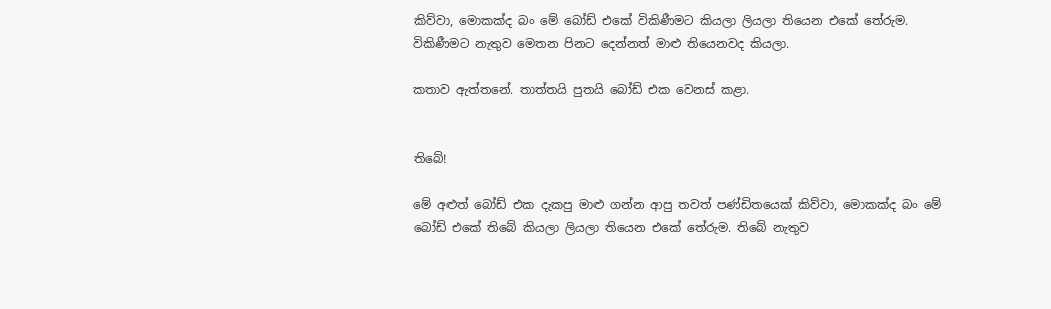කිව්වා, මොකක්ද බං මේ බෝඩ් එකේ විකිණීමට කියලා ලියලා තියෙන එකේ තේරුම. විකිණීමට නැතුව මෙතන පිනට දෙන්නත් මාළු තියෙනවද කියලා.

කතාව ඇත්තනේ. තාත්තයි පුතයි බෝඩ් එක වෙනස් කළා.


තිබේ!

මේ අළුත් බෝඩ් එක දැකපු මාළු ගන්න ආපු තවත් පණ්ඩිතයෙක් කිව්වා, මොකක්ද බං මේ බෝඩ් එකේ තිබේ කියලා ලියලා තියෙන එකේ තේරුම. තිබේ නැතුව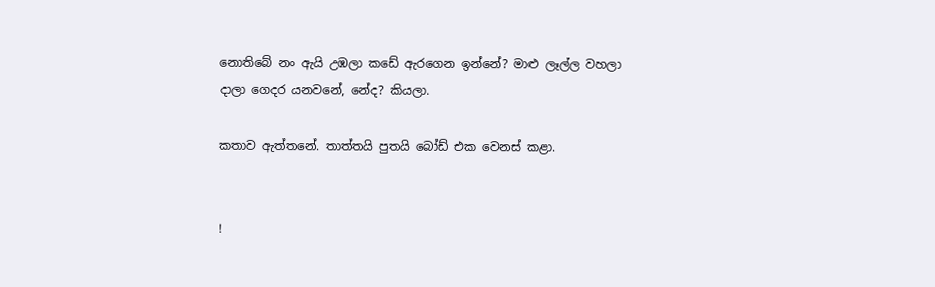නොතිබේ නං ඇයි උඹලා කඩේ ඇරගෙන ඉන්නේ? මාළු ලෑල්ල වහලා දාලා ගෙදර යනවනේ, නේද? කියලා.

කතාව ඇත්තනේ. තාත්තයි පුතයි බෝඩ් එක වෙනස් කළා.


!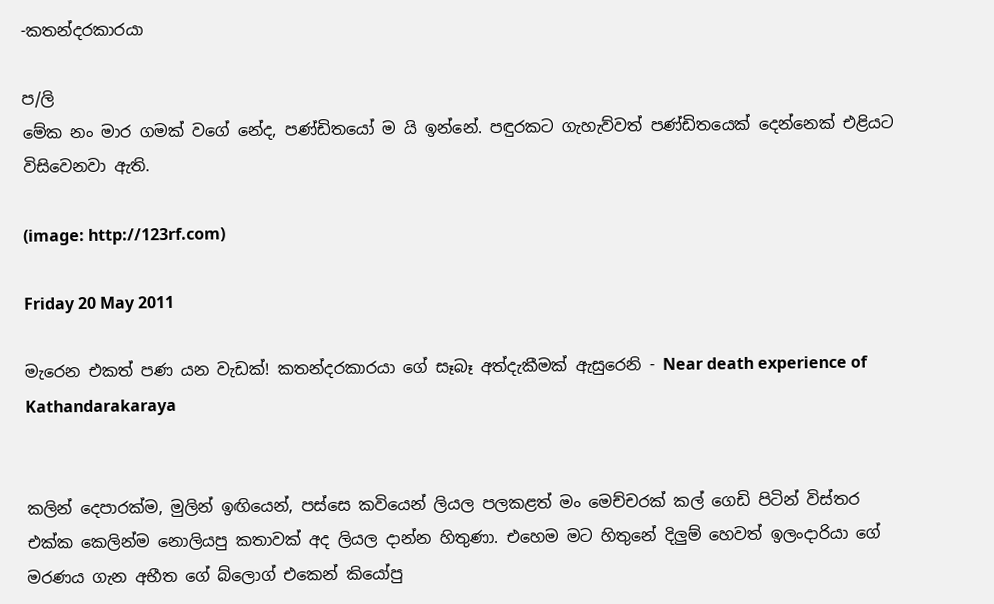-කතන්දරකාරයා

ප/ලි
මේක නං මාර ගමක් වගේ නේද, පණ්ඩිතයෝ ම යි ඉන්නේ. පඳුරකට ගැහැව්වත් පණ්ඩිතයෙක් දෙන්නෙක් එළියට විසිවෙනවා ඇති.

(image: http://123rf.com)

Friday 20 May 2011

මැරෙන එකත් පණ යන වැඩක්! කතන්දරකාරයා ගේ සෑබෑ අත්දැකීමක් ඇසුරෙනි - Near death experience of Kathandarakaraya


කලින් දෙපාරක්ම, මුලින් ඉඟියෙන්, පස්සෙ කවියෙන් ලියල පලකළත් මං මෙච්චරක් කල් ගෙඩි පිටින් විස්තර එක්ක කෙලින්ම නොලියපු කතාවක් අද ලියල දාන්න හිතුණා. එහෙම මට හිතුනේ දිලුම් හෙවත් ඉලංදාරියා ගේ මරණය ගැන අභීත ගේ බ්ලොග් එකෙන් කියෝපු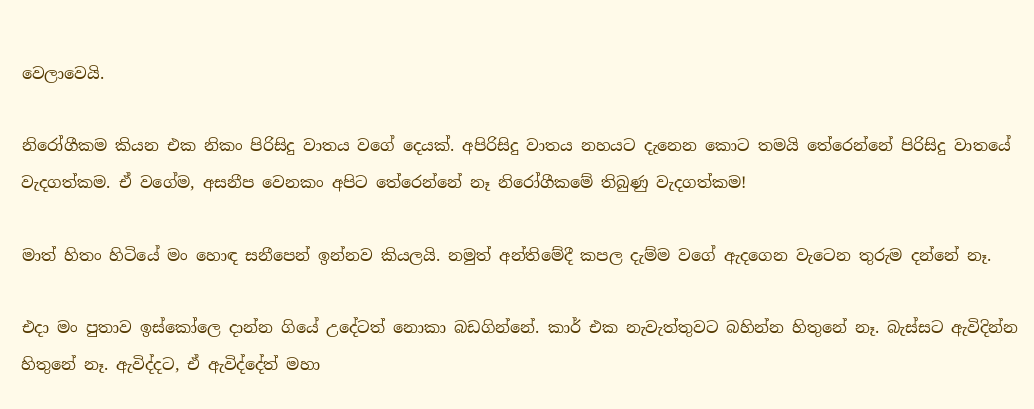වෙලාවෙයි.

නිරෝගීකම කියන එක නිකං පිරිසිදු වාතය වගේ දෙයක්. අපිරිසිදු වාතය නහයට දැනෙන කොට තමයි තේරෙන්නේ පිරිසිදු වාතයේ වැදගත්කම. ඒ වගේම, අසනීප වෙනකං අපිට තේරෙන්නේ නෑ නිරෝගීකමේ තිබුණු වැදගත්කම!

මාත් හිතං හිටියේ මං හොඳ සනීපෙන් ඉන්නව කියලයි. නමුත් අන්තිමේදී කපල දැම්ම වගේ ඇදගෙන වැටෙන තුරුම දන්නේ නෑ.

එදා මං පුතාව ඉස්කෝලෙ දාන්න ගියේ උදේටත් නොකා බඩගින්නේ. කාර් එක නැවැත්තුවට බහින්න හිතුනේ නෑ. බැස්සට ඇවිදින්න හිතුනේ නෑ. ඇවිද්දට, ඒ ඇවිද්දේත් මහා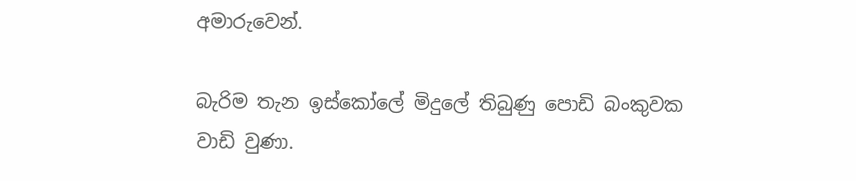අමාරුවෙන්.

බැරිම තැන ඉස්කෝලේ මිදුලේ තිබුණු පොඩි බංකුවක වාඩි වුණා.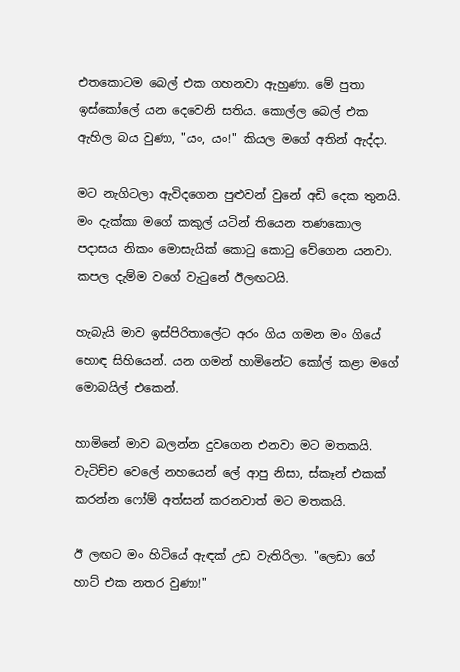එතකොටම බෙල් එක ගහනවා ඇහුණා. මේ පුතා ඉස්කෝලේ යන දෙවෙනි සතිය. කොල්ල බෙල් එක ඇහිල බය වුණා, "යං, යං!" කියල මගේ අතින් ඇද්දා.

මට නැගිටලා ඇවිදගෙන පුළුවන් වුනේ අඩි දෙක තුනයි. මං දැක්කා මගේ කකුල් යටින් තියෙන තණකොල පදාසය නිකං මොසැයික් කොටු කොටු වේගෙන යනවා. කපල දැම්ම වගේ වැටුනේ ඊලඟටයි.

හැබැයි මාව ඉස්පිරිතාලේට අරං ගිය ගමන මං ගියේ හොඳ සිහියෙන්. යන ගමන් හාමිනේට කෝල් කළා මගේ මොබයිල් එකෙන්.

හාමිනේ මාව බලන්න දුවගෙන එනවා මට මතකයි. වැටිච්ච වෙලේ නහයෙන් ලේ ආපු නිසා, ස්කෑන් එකක් කරන්න ෆෝම් අත්සන් කරනවාත් මට මතකයි.

ඊ ලඟට මං හිටියේ ඇඳක් උඩ වැතිරිලා. "ලෙඩා ගේ හාට් එක නතර වුණා!"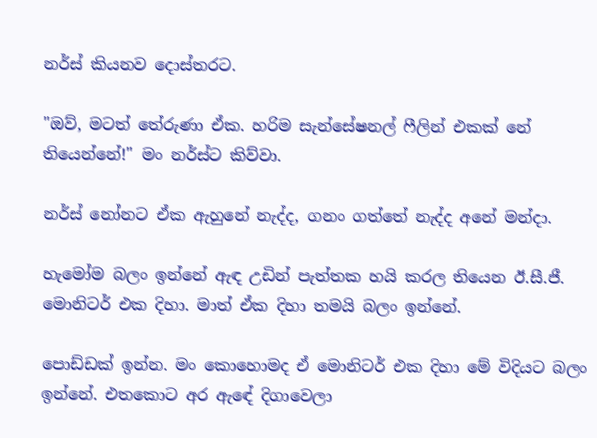නර්ස් කියනව දොස්තරට.

"ඔව්, මටත් තේරුණා ඒක. හරිම සැන්සේෂනල් ෆීලින් එකක් නේ තියෙන්නේ!" මං නර්ස්ට කිව්වා.

නර්ස් නෝනට ඒක ඇහුනේ නැද්ද, ගනං ගත්තේ නැද්ද අනේ මන්දා.

හැමෝම බලං ඉන්නේ ඇඳ උඩින් පැත්තක හයි කරල තියෙන ඊ.සී.ජී. මොනිටර් එක දිහා. මාත් ඒක දිහා තමයි බලං ඉන්නේ.

පොඩ්ඩක් ඉන්න. මං කොහොමද ඒ මොනිටර් එක දිහා මේ විදියට බලං ඉන්නේ. එතකොට අර ඇඳේ දිගාවෙලා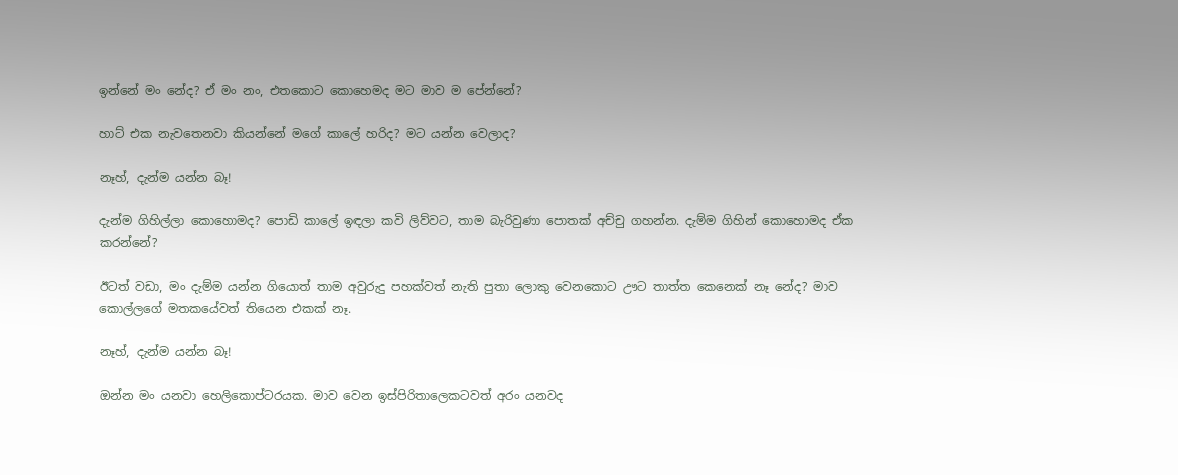ඉන්නේ මං නේද? ඒ මං නං, එතකොට කොහෙමද මට මාව ම පේන්නේ?

හාට් එක නැවතෙනවා කියන්නේ මගේ කාලේ හරිද? මට යන්න වෙලාද?

නෑහ්, දැන්ම යන්න බෑ!

දැන්ම ගිහිල්ලා කොහොමද? පොඩි කාලේ ඉඳලා කවි ලිව්වට, තාම බැරිවුණා පොතක් අච්චු ගහන්න. දැම්ම ගිහින් කොහොමද ඒක කරන්නේ?

ඊටත් වඩා, මං දැම්ම යන්න ගියොත් තාම අවුරුදු පහක්වත් නැති පුතා ලොකු වෙනකොට ඌට තාත්ත කෙනෙක් නෑ නේද? මාව කොල්ලගේ මතකයේවත් තියෙන එකක් නෑ.

නෑහ්, දැන්ම යන්න බෑ!

ඔන්න මං යනවා හෙලිකොප්ටරයක. මාව වෙන ඉස්පිරිතාලෙකටවත් අරං යනවද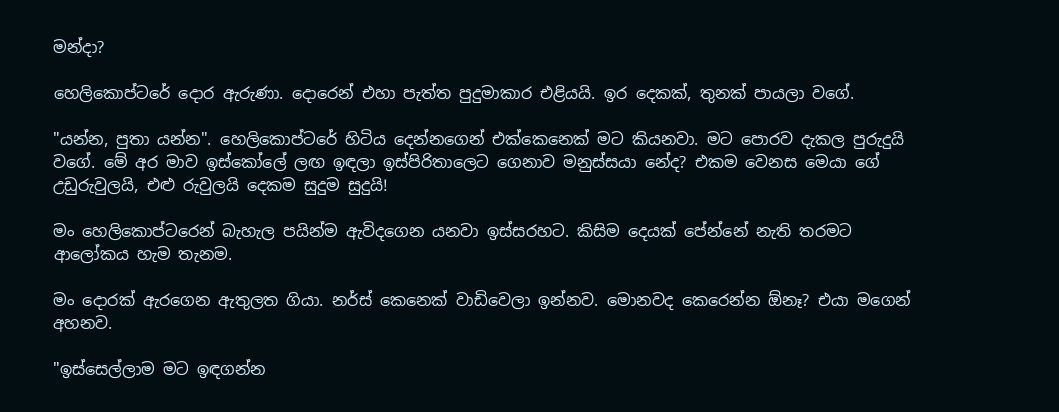මන්දා?

හෙලිකොප්ටරේ දොර ඇරුණා. දොරෙන් එහා පැත්ත පුදුමාකාර එළියයි. ඉර දෙකක්, තුනක් පායලා වගේ.

"යන්න, පුතා යන්න". හෙලිකොප්ටරේ හිටිය දෙන්නගෙන් එක්කෙනෙක් මට කියනවා. මට පොරව දැකල පුරුදුයි වගේ. මේ අර මාව ඉස්කෝලේ ලඟ ඉඳලා ඉස්පිරිතාලෙට ගෙනාව මනුස්සයා නේද? එකම වෙනස මෙයා ගේ උඩුරුවුලයි, එළු රුවුලයි දෙකම සුදුම සුදුයි!

මං හෙලිකොප්ටරෙන් බැහැල පයින්ම ඇවිදගෙන යනවා ඉස්සරහට. කිසිම දෙයක් පේන්නේ නැති තරමට ආලෝකය හැම තැනම.

මං දොරක් ඇරගෙන ඇතුලත ගියා. නර්ස් කෙනෙක් වාඩිවෙලා ඉන්නව. මොනවද කෙරෙන්න ඕනෑ? එයා මගෙන් අහනව.

"ඉස්සෙල්ලාම මට ඉඳගන්න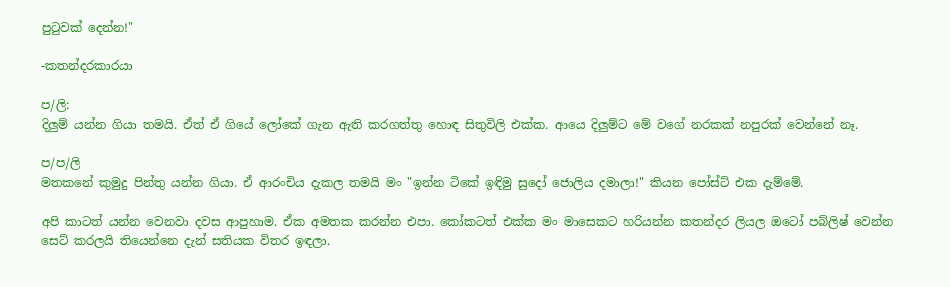පුටුවක් දෙන්න!"

-කතන්දරකාරයා

ප/ලි:
දිලුම් යන්න ගියා තමයි. ඒත් ඒ ගියේ ලෝකේ ගැන ඇති කරගත්තු හොඳ සිතුවිලි එක්ක. ආයෙ දිලුම්ට මේ වගේ නරකක් නපුරක් වෙන්නේ නෑ.

ප/ප/ලි
මතකනේ කුමුදු පින්තු යන්න ගියා. ඒ ආරංචිය දැකල තමයි මං "ඉන්න ටිකේ ඉඳිමු සුදෝ ජොලිය දමාලා!" කියන පෝස්ට් එක දැම්මේ.

අපි කාටත් යන්න වෙනවා දවස ආපුහාම. ඒක අමතක කරන්න එපා. කෝකටත් එක්ක මං මාසෙකට හරියන්න කතන්දර ලියල ඔටෝ පබ්ලිෂ් වෙන්න සෙට් කරලයි තියෙන්නෙ දැන් සතියක විතර ඉඳලා.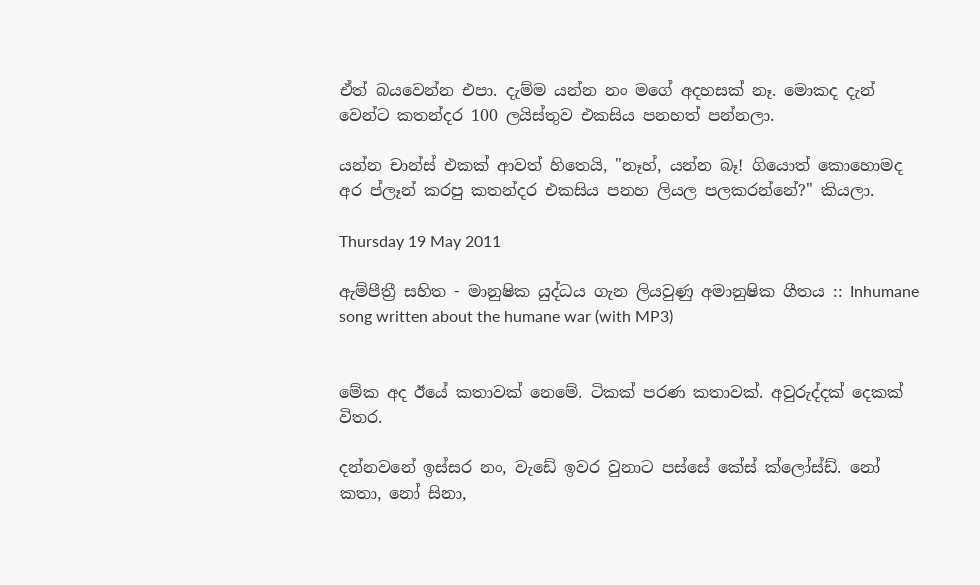ඒත් බයවෙන්න එපා. දැම්ම යන්න නං මගේ අදහසක් නෑ. මොකද දැන් වෙන්ට කතන්දර 100 ලයිස්තුව එකසිය පනහත් පන්නලා.

යන්න චාන්ස් එකක් ආවත් හිතෙයි, "නෑහ්, යන්න බෑ! ගියොත් කොහොමද අර ප්ලෑන් කරපු කතන්දර එකසිය පනහ ලියල පලකරන්නේ?" කියලා.

Thursday 19 May 2011

ඇම්පීත්‍රී සහිත - මානුෂික යුද්ධය ගැන ලියවුණු අමානුෂික ගීතය :: Inhumane song written about the humane war (with MP3)


මේක අද ඊයේ කතාවක් නෙමේ. ටිකක් පරණ කතාවක්. අවුරුද්දක් දෙකක් විතර.

දන්නවනේ ඉස්සර නං, වැඩේ ඉවර වුනාට පස්සේ කේස් ක්ලෝස්ඩ්. නෝ කතා, නෝ සිනා,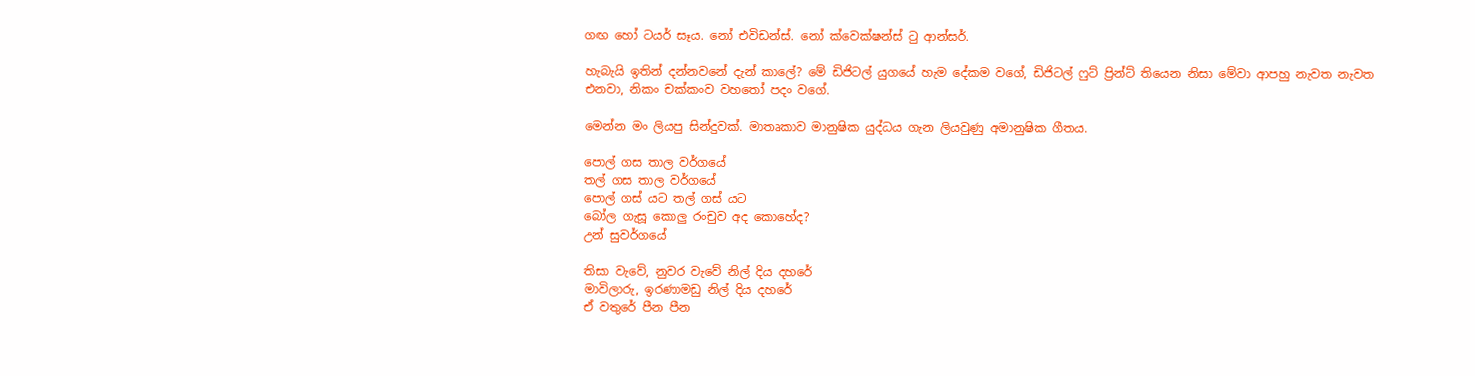ගඟ හෝ ටයර් සෑය. නෝ එවිඩන්ස්. නෝ ක්වෙක්ෂන්ස් ටු ආන්සර්.

හැබැයි ඉතින් දන්නවනේ දැන් කාලේ? මේ ඩිජිටල් යුගයේ හැම දේකම වගේ, ඩිජිටල් ෆුට් ප්‍රින්ට් තියෙන නිසා මේවා ආපහු නැවත නැවත එනවා, නිකං චක්කංව වහතෝ පදං වගේ.

මෙන්න මං ලියපු සින්දුවක්. මාතෘකාව මානුෂික යුද්ධය ගැන ලියවුණු අමානුෂික ගීතය.

පොල් ගස තාල වර්ගයේ
තල් ගස තාල වර්ගයේ
පොල් ගස් යට තල් ගස් යට
බෝල ගැසූ කොලු රංචුව අද කොහේද?
උන් සුවර්ගයේ

තිසා වැවේ, නුවර වැවේ නිල් දිය දහරේ
මාවිලාරු, ඉරණාමඩු නිල් දිය දහරේ
ඒ වතුරේ පීන පීන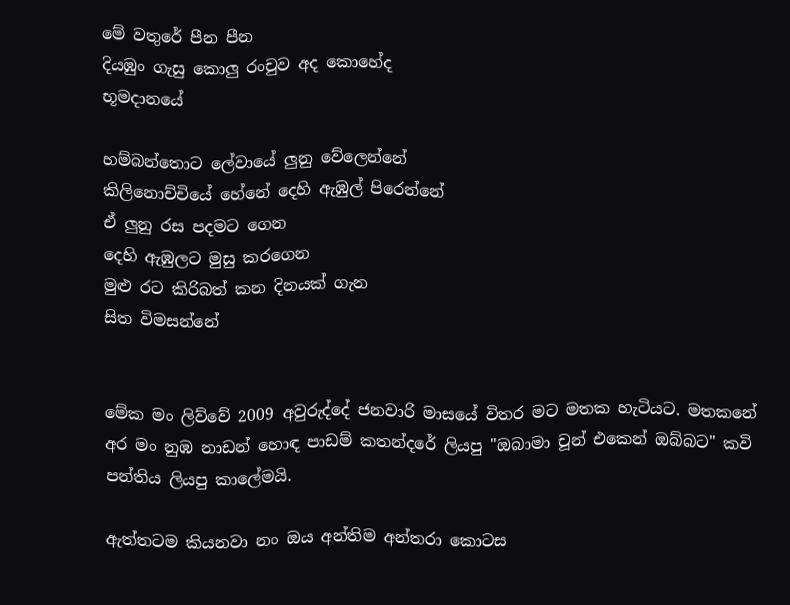මේ වතුරේ පීන පීන
දියඹුං ගැසු කොලු රංචුව අද කොහේද
භූමදානයේ

හම්බන්තොට ලේවායේ ලුනු වේලෙන්නේ
කිලිනොච්චියේ හේනේ දෙහි ඇඹුල් පිරෙන්නේ
ඒ ලුනු රස පදමට ගෙන
දෙහි ඇඹුලට මුසු කරගෙන
මුළු රට කිරිබත් කන දිනයක් ගැන
සිත විමසන්නේ


මේක මං ලිව්වේ 2009 අවුරුද්දේ ජනවාරි මාසයේ විතර මට මතක හැටියට. මතකනේ අර මං නුඹ නාඩන් හොඳ පාඩම් කතන්දරේ ලියපු "ඔබාමා චූන් එකෙන් ඔබ්බට" කවි පන්තිය ලියපු කාලේමයි.

ඇත්තටම කියනවා නං ඔය අන්තිම අන්තරා කොටස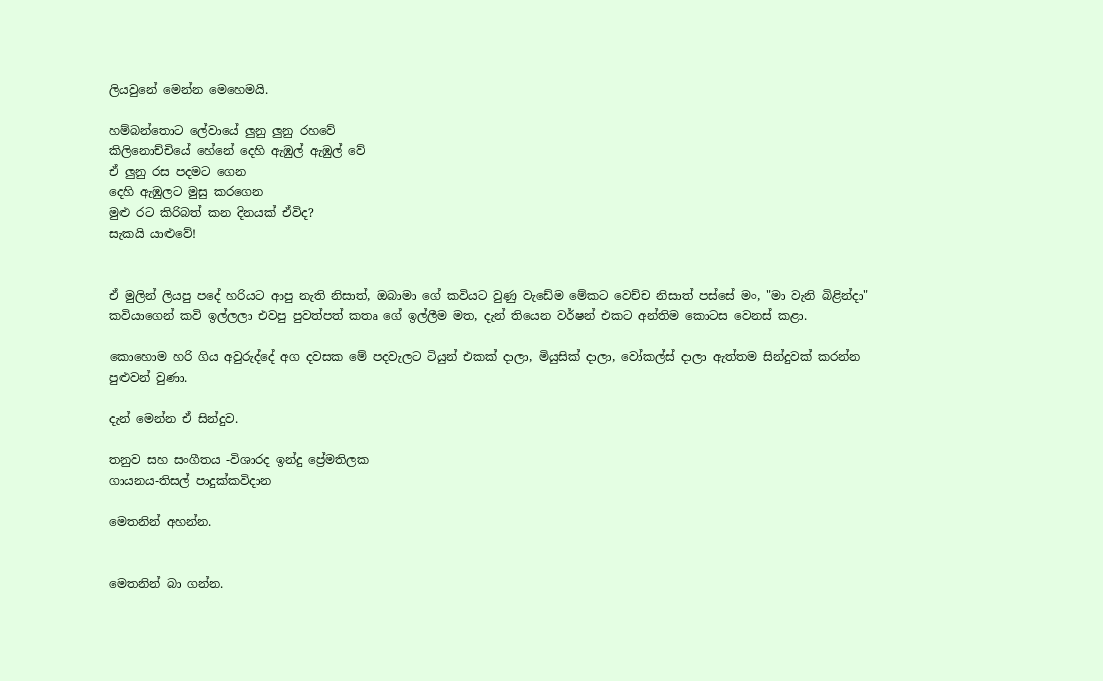ලියවුනේ මෙන්න මෙහෙමයි.

හම්බන්තොට ලේවායේ ලුනු ලුනු රහවේ
කිලිනොච්චියේ හේනේ දෙහි ඇඹුල් ඇඹුල් වේ
ඒ ලුනු රස පදමට ගෙන
දෙහි ඇඹුලට මුසු කරගෙන
මුළු රට කිරිබත් කන දිනයක් ඒවිද?
සැකයි යාළුවේ!


ඒ මුලින් ලියපු පදේ හරියට ආපු නැති නිසාත්, ඔබාමා ගේ කවියට වුණු වැඩේම මේකට වෙච්ච නිසාත් පස්සේ මං, "මා වැනි බිළින්දා" කවියාගෙන් කවි ඉල්ලලා එවපු පුවත්පත් කතෘ ගේ ඉල්ලීම මත, දැන් තියෙන වර්ෂන් එකට අන්තිම කොටස වෙනස් කළා.

කොහොම හරි ගිය අවුරුද්දේ අග දවසක මේ පදවැලට ටියුන් එකක් දාලා, මියුසික් දාලා, වෝකල්ස් දාලා ඇත්තම සින්දුවක් කරන්න පුළුවන් වුණා.

දැන් මෙන්න ඒ සින්දුව.

තනුව සහ සංගීතය -විශාරද ඉන්දු ප්‍රේමතිලක
ගායනය-තිසල් පාදුක්කවිදාන

මෙතනින් අහන්න.


මෙතනින් බා ගන්න.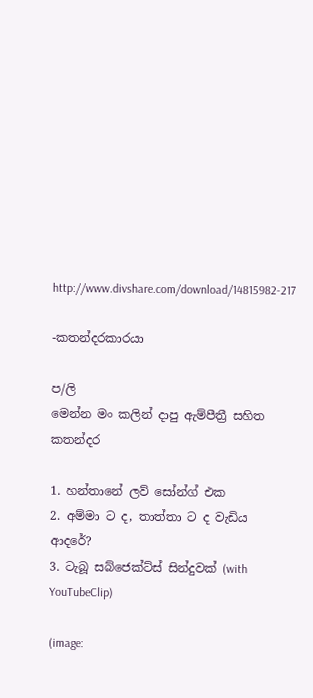http://www.divshare.com/download/14815982-217

-කතන්දරකාරයා

ප/ලි
මෙන්න මං කලින් දාපු ඇම්පීත්‍රී සහිත කතන්දර

1. හන්තානේ ලව් සෝන්ග් එක
2. අම්මා ට ද, තාත්තා ට ද වැඩිය ආදරේ?
3. ටැබූ සබ්ජෙක්ට්ස් සින්දුවක් (with YouTubeClip)

(image: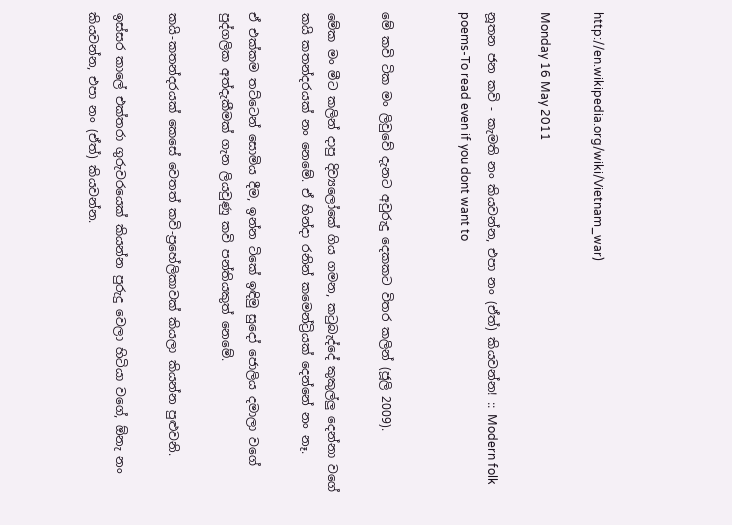http://en.wikipedia.org/wiki/Vietnam_war)

Monday 16 May 2011

නූතන ජන කවි - කැමති නං කියවන්න, එපා නං (ඒත්) කියවන්න! :: Modern folk poems-To read even if you dont want to


මේ කවි ටික මං ලිවුවේ දැනට අවුරුදු දෙකකට විතර කලින් (ජූලි 2009).

මේක මං මීට කලින් දාපු දිව්‍යලෝකේ ගිය ගමන, කටුබැද්දේ කුකුල්ලු දෙන්නා වගේ කයි කතන්දරයක් නං නෙමේ. ඒ හින්දා රනින් කමෙන්ට්‍රියක් දෙන්නේ නං නෑ.

ඒ එක්කම තට්ටෙන් සොමිය දීම, ඉන්න ටිකේ ඉඳිමු සුදෝ ජොලිය දමාලා වගේ පුද්ගලික අත්දැකීමක් ගැන ලියවුණු කවි පන්තියකුත් නෙමේ.

කයි-කතන්දරයක් කෙසේ වෙතත් කවි-ප්‍රහේලිකාවක් කියලා කියන්න පුළුවනි.

ඉස්සර කාලේ එක්තරා ගුරුවරයෙක් කියන්න පුරුදු වෙලා හිටියා වගේ, ඕනැ නං කියවන්න, එපා නං (ඒත්) කියවන්න.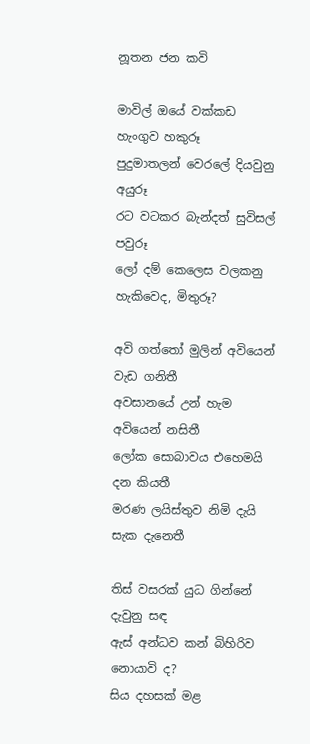නූතන ජන කවි

මාවිල් ඔයේ වක්කඩ හැංගුව හකුරූ
පුදුමාතලන් වෙරලේ දියවුනු අයුරූ
රට වටකර බැන්දත් සුවිසල් පවුරූ
ලෝ දම් කෙලෙස වලකනු හැකිවෙද, මිතුරූ?

අවි ගත්තෝ මුලින් අවියෙන් වැඩ ගනිතී
අවසානයේ උන් හැම අවියෙන් නසිතී
ලෝක සොබාවය එහෙමයි දන කියතී
මරණ ලයිස්තුව නිමි දැයි සැක දැනෙතී

තිස් වසරක් යුධ ගින්නේ දැවුනු සඳ
ඇස් අන්ධව කන් බිහිරිව නොයාවි ද?
සිය දහසක් මළ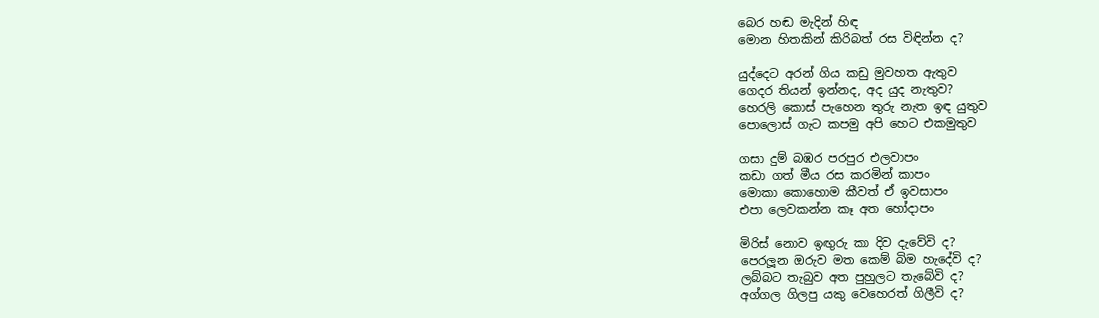බෙර හඬ මැදින් හිඳ
මොන හිතකින් කිරිබත් රස විඳින්න ද?

යුද්දෙට අරන් ගිය කඩු මුවහත ඇතුව
ගෙදර තියන් ඉන්නද, අද යුද නැතුව?
හෙරලි කොස් පැහෙන තුරු නැත ඉඳ යුතුව
පොලොස් ගැට කපමු අපි හෙට එකමුතුව

ගසා දුම් බඹර පරපුර එලවාපං
කඩා ගත් මීය රස කරමින් කාපං
මොකා කොහොම කීවත් ඒ ඉවසාපං
එපා ලෙවකන්න කෑ අත හෝදාපං

මිරිස් නොව ඉඟුරු කා දිව දැවේවි ද?
පෙරලූන ඔරුව මත කෙම් බිම හැදේවි ද?
ලබ්බට තැබුව අත පුහුලට තැබේවි ද?
අග්ගල ගිලපු යකු වෙහෙරත් ගිලීවි ද?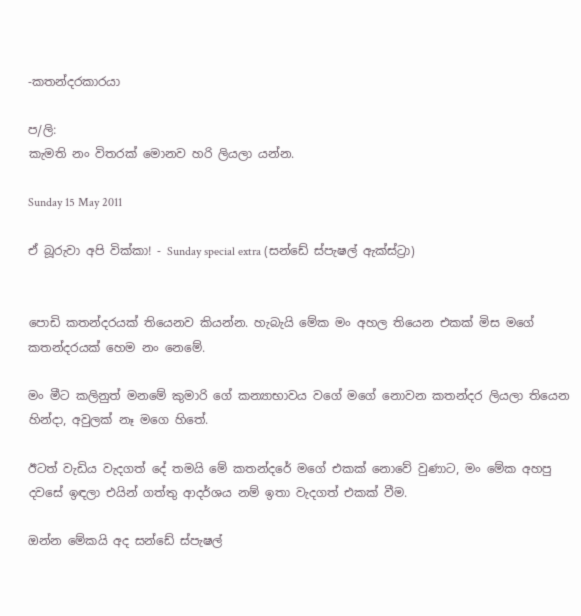-කතන්දරකාරයා

ප/ලි:
කැමති නං විතරක් මොනව හරි ලියලා යන්න.

Sunday 15 May 2011

ඒ බූරුවා අපි වික්කා! - Sunday special extra (සන්ඩේ ස්පැෂල් ඇක්ස්ට්‍රා)


පොඩි කතන්දරයක් තියෙනව කියන්න. හැබැයි මේක මං අහල තියෙන එකක් මිස මගේ කතන්දරයක් හෙම නං නෙමේ.

මං මීට කලිනුත් මනමේ කුමාරි ගේ කන්‍යාභාවය වගේ මගේ නොවන කතන්දර ලියලා තියෙන හින්දා, අවුලක් නෑ මගෙ හිතේ.

ඊටත් වැඩිය වැදගත් දේ තමයි මේ කතන්දරේ මගේ එකක් නොවේ වුණාට, මං මේක අහපු දවසේ ඉඳලා එයින් ගත්තු ආදර්ශය නම් ඉතා වැදගත් එකක් වීම.

ඔන්න මේකයි අද සන්ඩේ ස්පැෂල්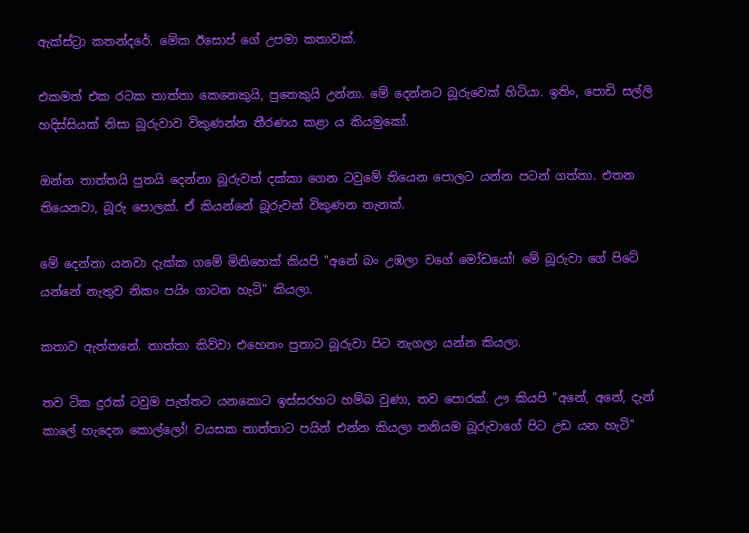ඇක්ස්ට්‍රා කතන්දරේ. මේක ඊසොප් ගේ උපමා කතාවක්.

එකමත් එක රටක තාත්තා කෙනෙකුයි, පුතෙකුයි උන්නා. මේ දෙන්නට බූරුවෙක් හිටියා. ඉතිං, පොඩි සල්ලි හදිස්සියක් නිසා බූරුවාව විකුණන්න තීරණය කළා ය කියමුකෝ.

ඔන්න තාත්තයි පුතයි දෙන්නා බූරුවත් දක්කා ගෙන ටවුමේ තියෙන පොලට යන්න පටන් ගත්තා. එතන තියෙනවා, බූරු පොලක්. ඒ කියන්නේ බූරුවන් විකුණන තැනක්.

මේ දෙන්නා යනවා දැක්ක ගමේ මිනිහෙක් කියපි "අනේ බං උඹලා වගේ මෝඩයෝ! මේ බූරුවා ගේ පිටේ යන්නේ නැතුව නිකං පයිං ගාටන හැටි" කියලා.

කතාව ඇත්තනේ. තාත්තා කිව්වා එහෙනං පුතාට බූරුවා පිට නැගලා යන්න කියලා.

තව ටික දුරක් ටවුම පැත්තට යනකොට ඉස්සරහට හම්බ වුණා, තව පොරක්. ඌ කියපි "අනේ, අනේ, දැන් කාලේ හැදෙන කොල්ලෝ! වයසක තාත්තාට පයින් එන්න කියලා තනියම බූරුවාගේ පිට උඩ යන හැටි"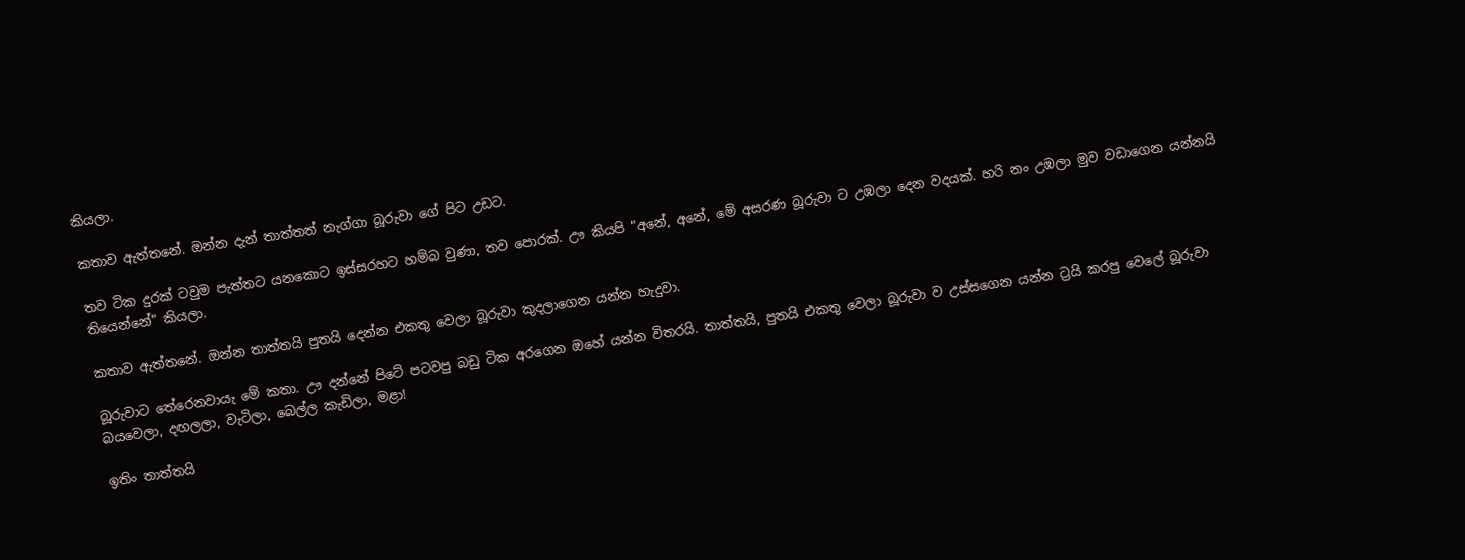කියලා.

කතාව ඇත්තනේ. ඔන්න දැන් තාත්තත් නැග්ගා බූරුවා ගේ පිට උඩට.

තව ටික දුරක් ටවුම පැත්තට යනකොට ඉස්සරහට හම්බ වුණා, තව පොරක්. ඌ කියපි "අනේ, අනේ, මේ අසරණ බූරුවා ට උඹලා දෙන වදයක්. හරි නං උඹලා මුව වඩාගෙන යන්නයි තියෙන්නේ" කියලා.

කතාව ඇත්තනේ. ඔන්න තාත්තයි පුතයි දෙන්න එකතු වෙලා බූරුවා කුදලාගෙන යන්න හැදුවා.

බූරුවාට තේරෙනවායැ මේ කතා. ඌ දන්නේ පිටේ පටවපු බඩු ටික අරගෙන ඔහේ යන්න විතරයි. තාත්තයි, පුතයි එකතු වෙලා බූරුවා ව උස්සගෙන යන්න ට්‍රයි කරපු වෙලේ බූරුවා බයවෙලා, දඟලලා, වැටිලා, බෙල්ල කැඩිලා, මළා!

ඉතිං තාත්තයි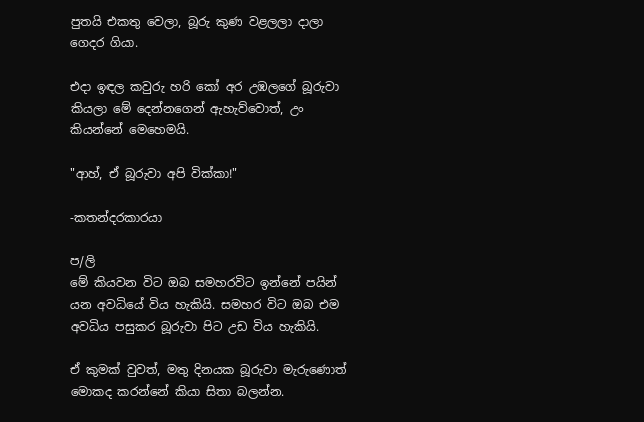පුතයි එකතු වෙලා, බූරු කුණ වළලලා දාලා ගෙදර ගියා.

එදා ඉඳල කවුරු හරි කෝ අර උඹලගේ බූරුවා කියලා මේ දෙන්නගෙන් ඇහැව්වොත්, උං කියන්නේ මෙහෙමයි.

"ආහ්, ඒ බූරුවා අපි වික්කා!"

-කතන්දරකාරයා

ප/ලි
මේ කියවන විට ඔබ සමහරවිට ඉන්නේ පයින් යන අවධියේ විය හැකියි. සමහර විට ඔබ එම අවධිය පසුකර බූරුවා පිට උඩ විය හැකියි.

ඒ කුමක් වුවත්, මතු දිනයක බූරුවා මැරුණොත් මොකද කරන්නේ කියා සිතා බලන්න.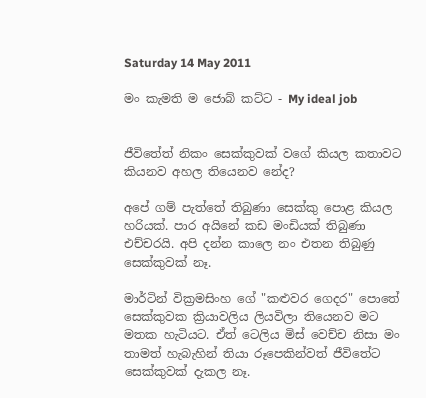Saturday 14 May 2011

මං කැමති ම ජොබ් කට්ට - My ideal job


ජීවිතේත් නිකං සෙක්කුවක් වගේ කියල කතාවට කියනව අහල තියෙනව නේද?

අපේ ගම් පැත්තේ තිබුණා සෙක්කු පොළ කියල හරියක්. පාර අයිනේ කඩ මංඩියක් තිබුණා එච්චරයි. අපි දන්න කාලෙ නං එතන තිබුණු සෙක්කුවක් නෑ.

මාර්ටින් වික්‍රමසිංහ ගේ "කළුවර ගෙදර" පොතේ සෙක්කුවක ක්‍රියාවලිය ලියවිලා තියෙනව මට මතක හැටියට. ඒත් ටෙලිය මිස් වෙච්ච නිසා මං තාමත් හැබැහින් තියා රූපෙකින්වත් ජීවිතේට සෙක්කුවක් දැකල නෑ.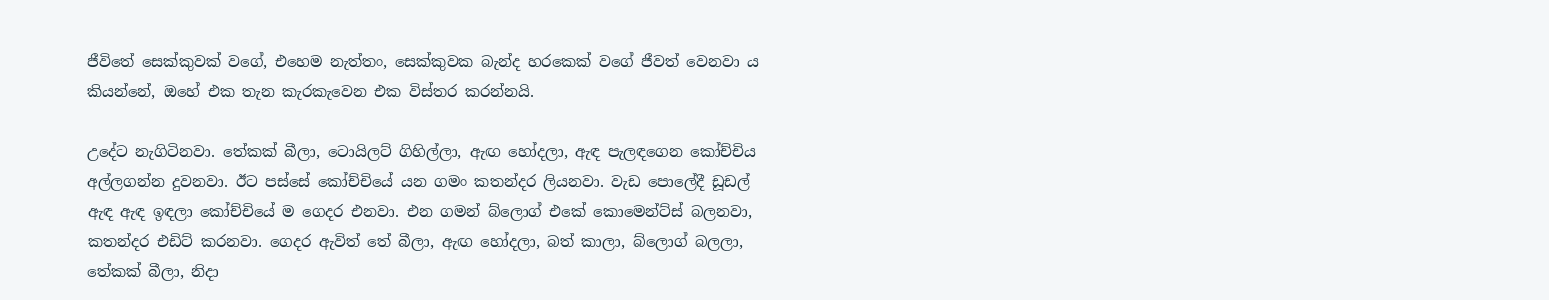ජීවිතේ සෙක්කුවක් වගේ, එහෙම නැත්තං, සෙක්කුවක බැන්ද හරකෙක් වගේ ජීවත් වෙනවා ය කියන්නේ, ඔහේ එක තැන කැරකැවෙන එක විස්තර කරන්නයි.

උදේට නැගිටිනවා. තේකක් බීලා, ටොයිලට් ගිහිල්ලා, ඇඟ හෝදලා, ඇඳ පැලඳගෙන කෝච්චිය අල්ලගන්න දුවනවා. ඊට පස්සේ කෝච්චියේ යන ගමං කතන්දර ලියනවා. වැඩ පොලේදී ඩූඩල් ඇඳ ඇඳ ඉඳලා කෝච්චියේ ම ගෙදර එනවා. එන ගමන් බ්ලොග් එකේ කොමෙන්ට්ස් බලනවා, කතන්දර එඩිට් කරනවා. ගෙදර ඇවිත් තේ බීලා, ඇඟ හෝදලා, බත් කාලා, බ්ලොග් බලලා, තේකක් බීලා, නිදා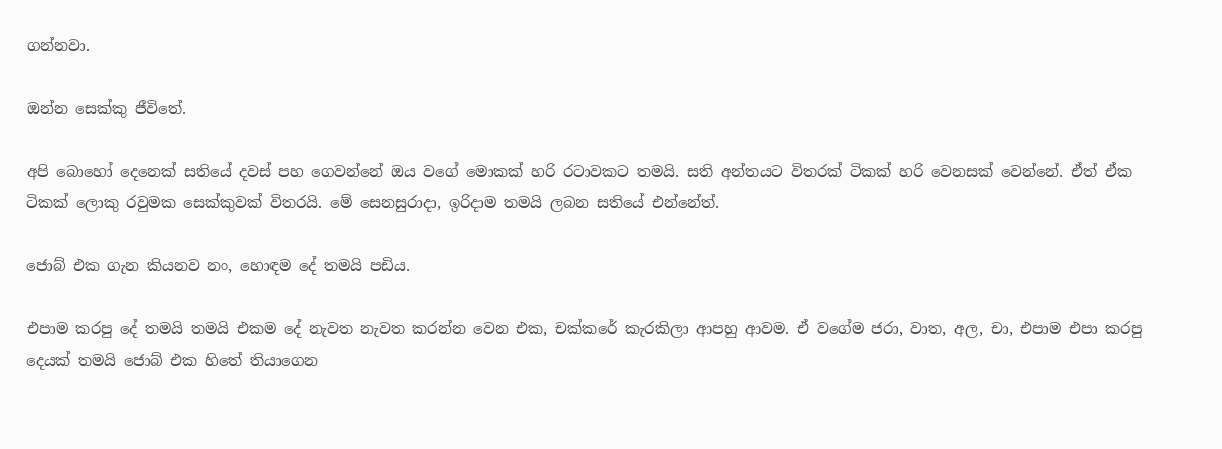ගන්නවා.

ඔන්න සෙක්කු ජීවිතේ.

අපි බොහෝ දෙනෙක් සතියේ දවස් පහ ගෙවන්නේ ඔය වගේ මොකක් හරි රටාවකට තමයි. සති අන්තයට විතරක් ටිකක් හරි වෙනසක් වෙන්නේ. ඒත් ඒක ටිකක් ලොකු රවුමක සෙක්කුවක් විතරයි. මේ සෙනසුරාදා, ඉරිදාම තමයි ලබන සතියේ එන්නේත්.

ජොබ් එක ගැන කියනව නං, හොඳම දේ තමයි පඩිය.

එපාම කරපු දේ තමයි තමයි එකම දේ නැවත නැවත කරන්න වෙන එක, චක්කරේ කැරකිලා ආපහු ආවම. ඒ වගේම ජරා, වාත, අල, චා, එපාම එපා කරපු දෙයක් තමයි ජොබ් එක හිතේ තියාගෙන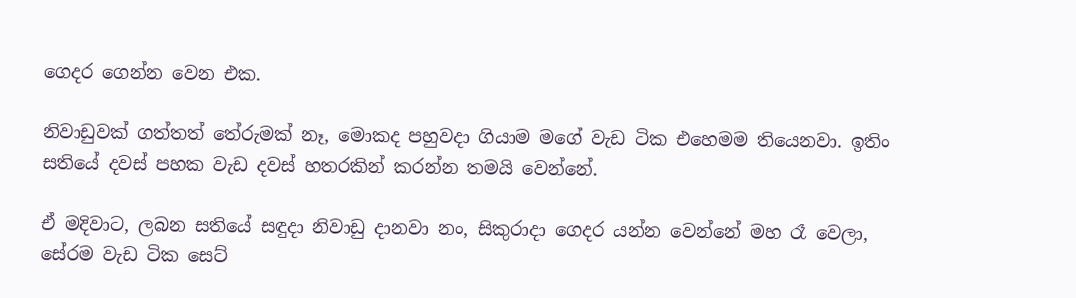ගෙදර ගෙන්න වෙන එක.

නිවාඩුවක් ගත්තත් තේරුමක් නෑ, මොකද පහුවදා ගියාම මගේ වැඩ ටික එහෙමම තියෙනවා. ඉතිං සතියේ දවස් පහක වැඩ දවස් හතරකින් කරන්න තමයි වෙන්නේ.

ඒ මදිවාට, ලබන සතියේ සඳුදා නිවාඩු දානවා නං, සිකුරාදා ගෙදර යන්න වෙන්නේ මහ රෑ වෙලා, සේරම වැඩ ටික සෙට්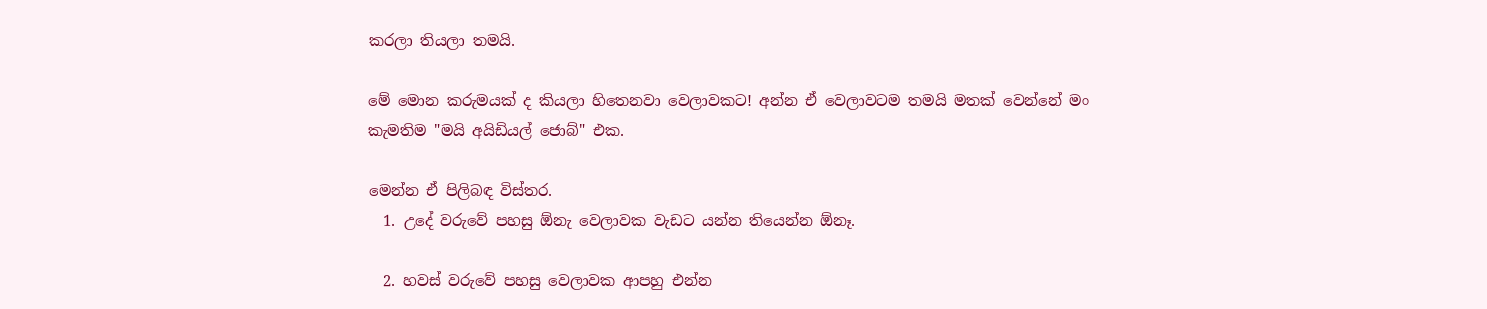කරලා තියලා තමයි.

මේ මොන කරුමයක් ද කියලා හිතෙනවා වෙලාවකට! අන්න ඒ වෙලාවටම තමයි මතක් වෙන්නේ මං කැමතිම "මයි අයිඩියල් ජොබ්" එක.

මෙන්න ඒ පිලිබඳ විස්තර.
  1. උදේ වරුවේ පහසු ඕනැ වෙලාවක වැඩට යන්න තියෙන්න ඕනෑ.

  2. හවස් වරුවේ පහසු වෙලාවක ආපහු එන්න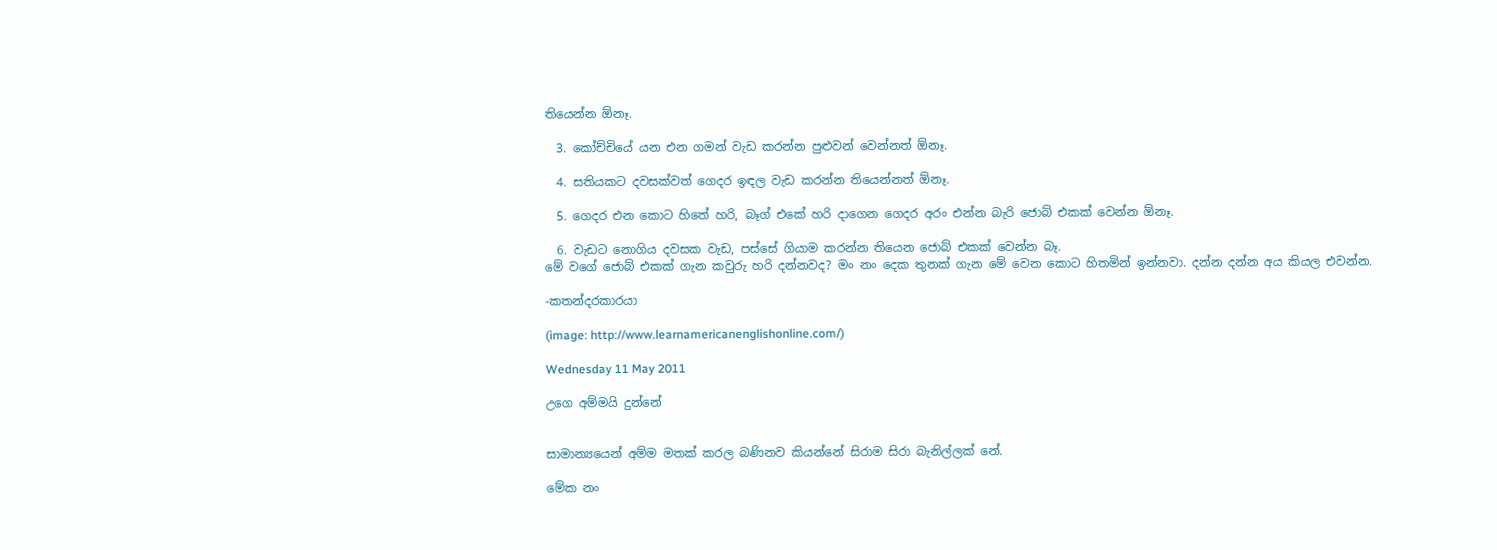තියෙන්න ඕනෑ.

  3. කෝච්චියේ යන එන ගමන් වැඩ කරන්න පුළුවන් වෙන්නත් ඕනෑ.

  4. සතියකට දවසක්වත් ගෙදර ඉඳල වැඩ කරන්න තියෙන්නත් ඕනෑ.

  5. ගෙදර එන කොට හිතේ හරි, බෑග් එකේ හරි දාගෙන ගෙදර අරං එන්න බැරි ජොබ් එකක් වෙන්න ඕනෑ.

  6. වැඩට නොගිය දවසක වැඩ, පස්සේ ගියාම කරන්න තියෙන ජොබ් එකක් වෙන්න බෑ.
මේ වගේ ජොබ් එකක් ගැන කවුරු හරි දන්නවද? මං නං දෙක තුනක් ගැන මේ වෙන කොට හිතමින් ඉන්නවා. දන්න දන්න අය කියල එවන්න.

-කතන්දරකාරයා

(image: http://www.learnamericanenglishonline.com/)

Wednesday 11 May 2011

උගෙ අම්මයි දුන්නේ


සාමාන්‍යයෙන් අම්ම මතක් කරල බණිනව කියන්නේ සිරාම සිරා බැනිල්ලක් නේ.

මේක නං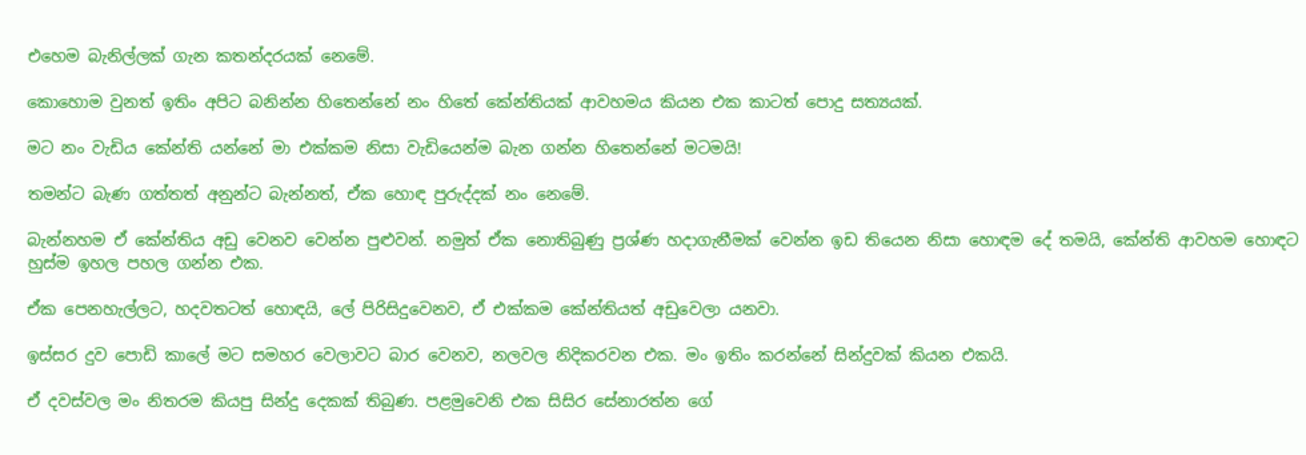එහෙම බැනිල්ලක් ගැන කතන්දරයක් නෙමේ.

කොහොම වුනත් ඉතිං අපිට බනින්න හිතෙන්නේ නං හිතේ කේන්තියක් ආවහමය කියන එක කාටත් පොදු සත්‍යයක්.

මට නං වැඩිය කේන්ති යන්නේ මා එක්කම නිසා වැඩියෙන්ම බැන ගන්න හිතෙන්නේ මටමයි!

තමන්ට බැණ ගත්තත් අනුන්ට බැන්නත්, ඒක හොඳ පුරුද්දක් නං නෙමේ.

බැන්නහම ඒ කේන්තිය අඩු වෙනව වෙන්න පුළුවන්. නමුත් ඒක නොතිබුණු ප්‍රශ්ණ හදාගැනීමක් වෙන්න ඉඩ තියෙන නිසා හොඳම දේ තමයි, කේන්ති ආවහම හොඳට හුස්ම ඉහල පහල ගන්න එක.

ඒක පෙනහැල්ලට, හදවතටත් හොඳයි, ලේ පිරිසිදුවෙනව, ඒ එක්කම කේන්තියත් අඩුවෙලා යනවා.

ඉස්සර දුව පොඩි කාලේ මට සමහර වෙලාවට බාර වෙනව, නලවල නිදිකරවන එක. මං ඉතිං කරන්නේ සින්දුවක් කියන එකයි.

ඒ දවස්වල මං නිතරම කියපු සින්දු දෙකක් තිබුණ. පළමුවෙනි එක සිසිර සේනාරත්න ගේ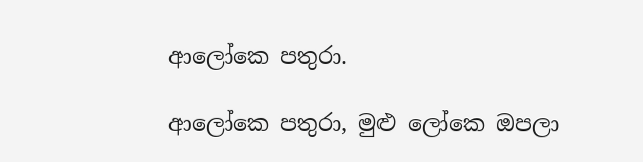ආලෝකෙ පතුරා.

ආලෝකෙ පතුරා, මුළු ලෝකෙ ඔපලා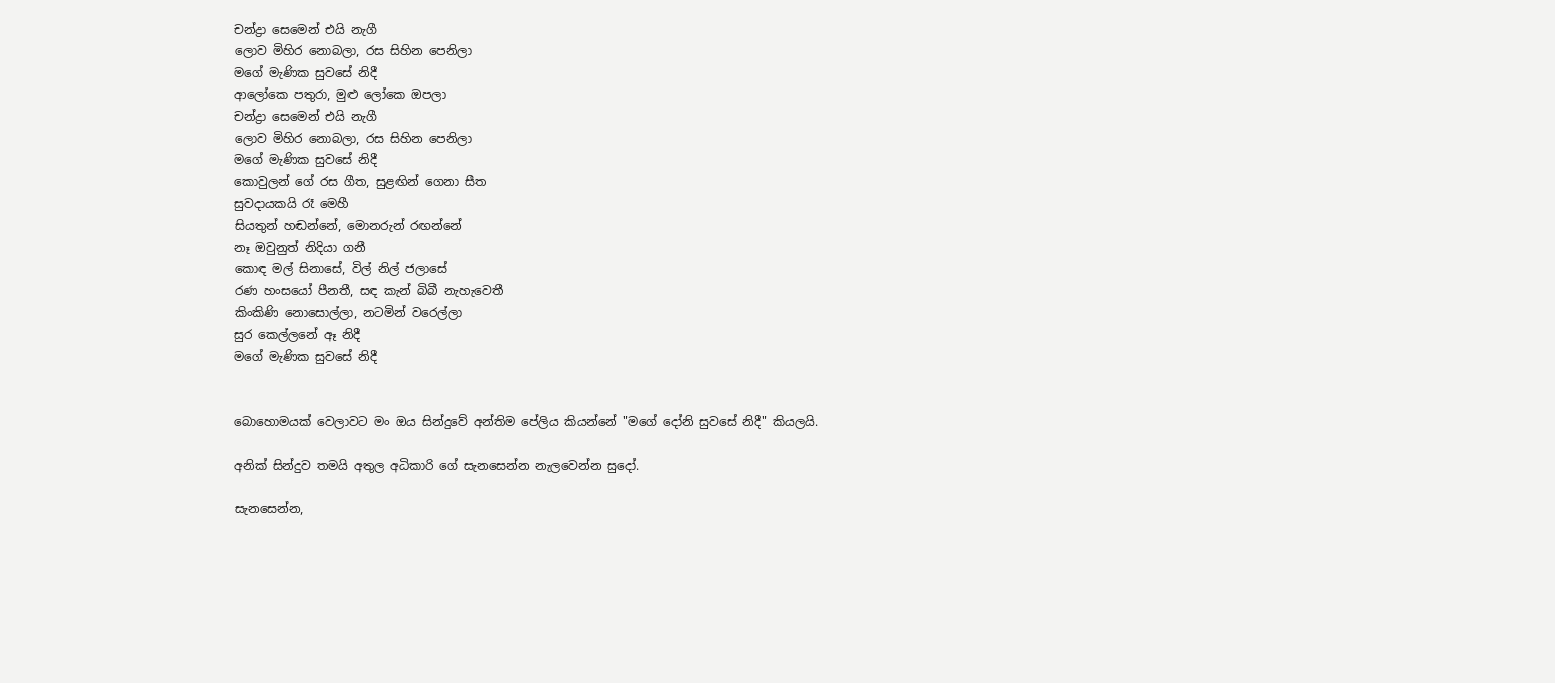චන්ද්‍රා සෙමෙන් එයි නැගී
ලොව මිහිර නොබලා, රස සිහින පෙනිලා
මගේ මැණික සුවසේ නිදී
ආලෝකෙ පතුරා, මුළු ලෝකෙ ඔපලා
චන්ද්‍රා සෙමෙන් එයි නැගී
ලොව මිහිර නොබලා, රස සිහින පෙනිලා
මගේ මැණික සුවසේ නිදී
කොවුලන් ගේ රස ගීත, සුළඟින් ගෙනා සීත
සුවදායකයි රෑ මෙහී
සියතුන් හඬන්නේ, මොනරුන් රඟන්නේ
නෑ ඔවුනුත් නිදියා ගනී
කොඳ මල් සිනාසේ, විල් නිල් ජලාසේ
රණ හංසයෝ පීනතී, සඳ කැන් බිබී නැහැවෙතී
කිංකිණි නොසොල්ලා, නටමින් වරෙල්ලා
සුර කෙල්ලනේ ඈ නිදී
මගේ මැණික සුවසේ නිදී


බොහොමයක් වෙලාවට මං ඔය සින්දුවේ අන්තිම පේලිය කියන්නේ "මගේ දෝනි සුවසේ නිදී" කියලයි.

අනික් සින්දුව තමයි අතුල අධිකාරි ගේ සැනසෙන්න නැලවෙන්න සුදෝ.

සැනසෙන්න,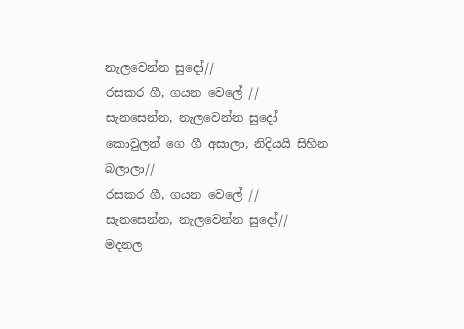නැලවෙන්න සුදෝ//
රසකර ගී, ගයන වෙලේ //
සැනසෙන්න, නැලවෙන්න සුදෝ
කොවුලන් ගෙ ගී අසාලා, නිදියයි සිහින බලාලා//
රසකර ගී, ගයන වෙලේ //
සැනසෙන්න, නැලවෙන්න සුදෝ//
මදනල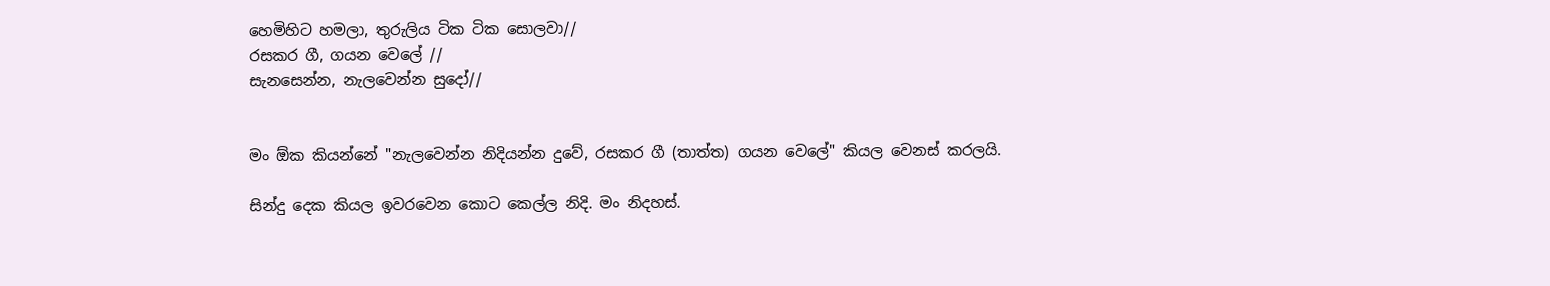හෙමිහිට හමලා, තුරුලිය ටික ටික සොලවා//
රසකර ගී, ගයන වෙලේ //
සැනසෙන්න, නැලවෙන්න සුදෝ//


මං ඕක කියන්නේ "නැලවෙන්න නිදියන්න දුවේ, රසකර ගී (තාත්ත) ගයන වෙලේ" කියල වෙනස් කරලයි.

සින්දු දෙක කියල ඉවරවෙන කොට කෙල්ල නිදි. මං නිදහස්.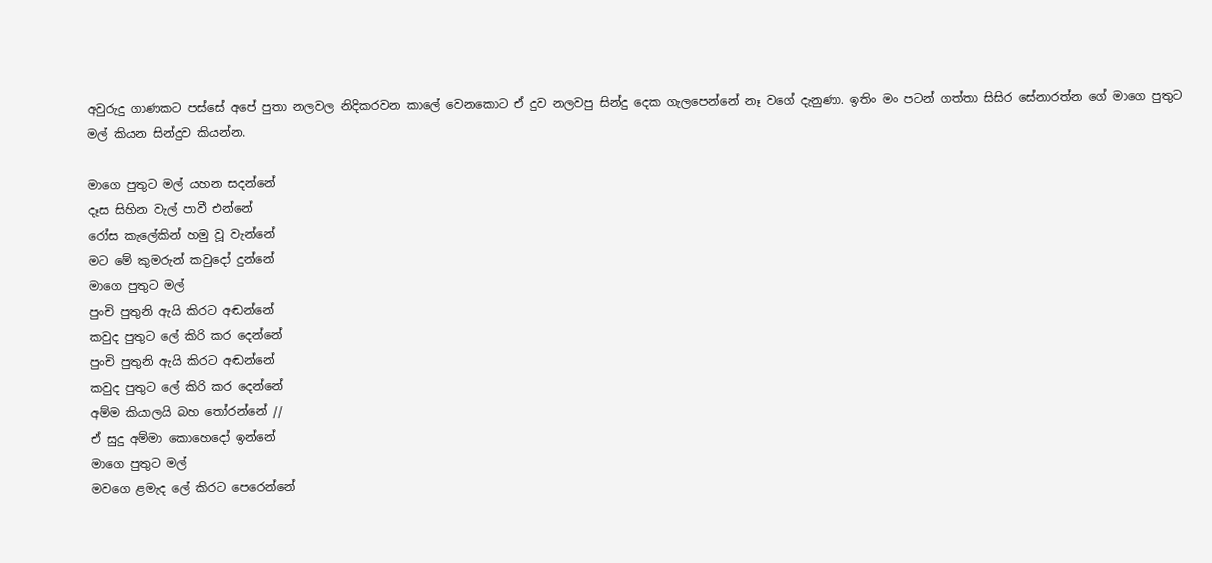අවුරුදු ගාණකට පස්සේ අපේ පුතා නලවල නිදිකරවන කාලේ වෙනකොට ඒ දුව නලවපු සින්දු දෙක ගැලපෙන්නේ නෑ වගේ දැනුණා. ඉතිං මං පටන් ගත්තා සිසිර සේනාරත්න ගේ මාගෙ පුතුට මල් කියන සින්දුව කියන්න.

මාගෙ පුතුට මල් යහන සදන්නේ
දෑස සිහින වැල් පාවී එන්නේ
රෝස කැලේකින් හමු වූ වැන්නේ
මට මේ කුමරුන් කවුදෝ දුන්නේ
මාගෙ පුතුට මල්
පුංචි පුතුනි ඇයි කිරට අඬන්නේ
කවුද පුතුට ලේ කිරි කර දෙන්නේ
පුංචි පුතුනි ඇයි කිරට අඬන්නේ
කවුද පුතුට ලේ කිරි කර දෙන්නේ
අම්ම කියාලයි බහ තෝරන්නේ //
ඒ සුදු අම්මා කොහෙදෝ ඉන්නේ
මාගෙ පුතුට මල්
මවගෙ ළමැද ලේ කිරට පෙරෙන්නේ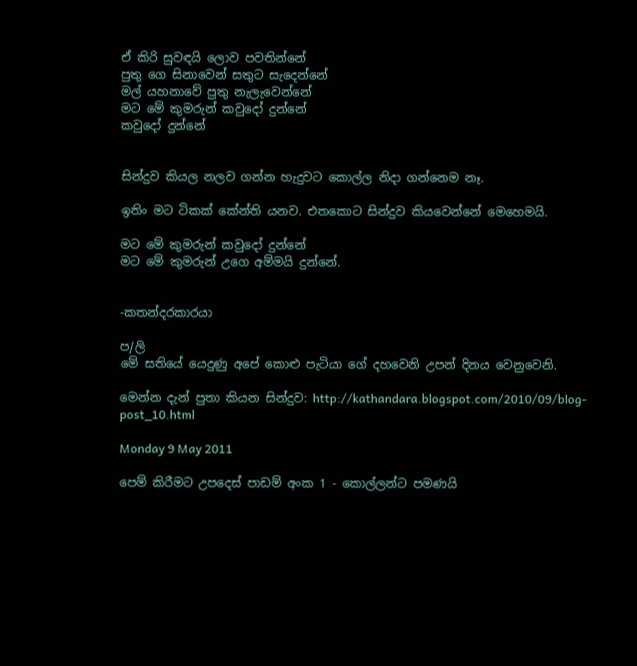ඒ කිරි සුවඳයි ලොව පවතින්නේ
පුතු ගෙ සිනාවෙන් සතුට සැදෙන්නේ
මල් යහනාවේ පුතු නැලැවෙන්නේ
මට මේ කුමරුන් කවුදෝ දුන්නේ
කවුදෝ දුන්නේ


සින්දුව කියල නලව ගන්න හැදුවට කොල්ල නිදා ගන්නෙම නෑ.

ඉතිං මට ටිකක් කේන්ති යනව. එතකොට සින්දුව කියවෙන්නේ මෙහෙමයි.

මට මේ කුමරුන් කවුදෝ දුන්නේ
මට මේ කුමරුන් උගෙ අම්මයි දුන්නේ.


-කතන්දරකාරයා

ප/ලි
මේ සතියේ යෙදුණු අපේ කොළු පැටියා ගේ දහවෙනි උපන් දිනය වෙනුවෙනි.

මෙන්න දැන් පුතා කියන සින්දුව: http://kathandara.blogspot.com/2010/09/blog-post_10.html

Monday 9 May 2011

පෙම් කිරීමට උපදෙස් පාඩම් අංක 1 - කොල්ලන්ට පමණයි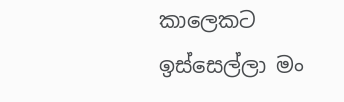කාලෙකට ඉස්සෙල්ලා මං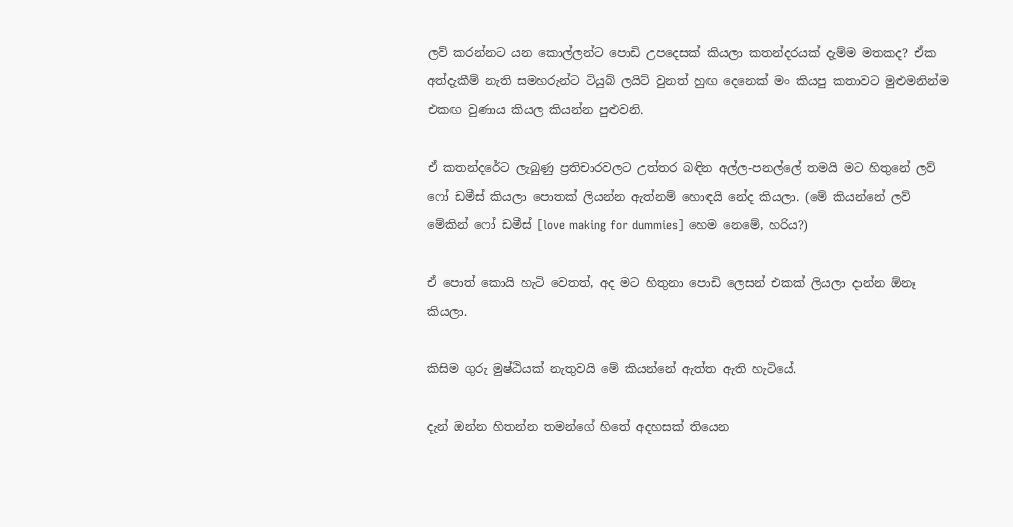ලව් කරන්නට යන කොල්ලන්ට පොඩි උපදෙසක් කියලා කතන්දරයක් දැම්ම මතකද? ඒක අත්දැකීම් නැති සමහරුන්ට ටියුබ් ලයිට් වුනත් හුඟ දෙනෙක් මං කියපු කතාවට මුළුමනින්ම එකඟ වුණාය කියල කියන්න පුළුවනි.

ඒ කතන්දරේට ලැබුණු ප්‍රතිචාරවලට උත්තර බඳින අල්ල-පනල්ලේ තමයි මට හිතුනේ ලව් ෆෝ ඩමීස් කියලා පොතක් ලියන්න ඇත්නම් හොඳයි නේද කියලා. (මේ කියන්නේ ලව් මේකින් ෆෝ ඩමීස් [love making for dummies] හෙම නෙමේ, හරිය?)

ඒ පොත් කොයි හැටි වෙතත්, අද මට හිතුනා පොඩි ලෙසන් එකක් ලියලා දාන්න ඕනෑ කියලා.

කිසිම ගුරු මුෂ්ඨියක් නැතුවයි මේ කියන්නේ ඇත්ත ඇති හැටියේ.

දැන් ඔන්න හිතන්න තමන්ගේ හිතේ අදහසක් තියෙන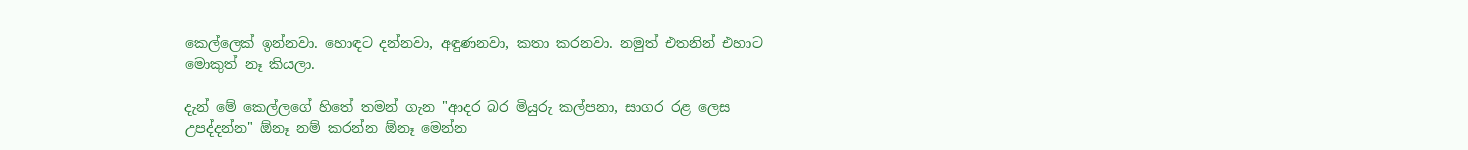කෙල්ලෙක් ඉන්නවා. හොඳට දන්නවා, අඳුණනවා, කතා කරනවා. නමුත් එතනින් එහාට මොකුත් නෑ කියලා.

දැන් මේ කෙල්ලගේ හිතේ තමන් ගැන "ආදර බර මියුරු කල්පනා, සාගර රළ ලෙස උපද්දන්න" ඕනෑ නම් කරන්න ඕනෑ මෙන්න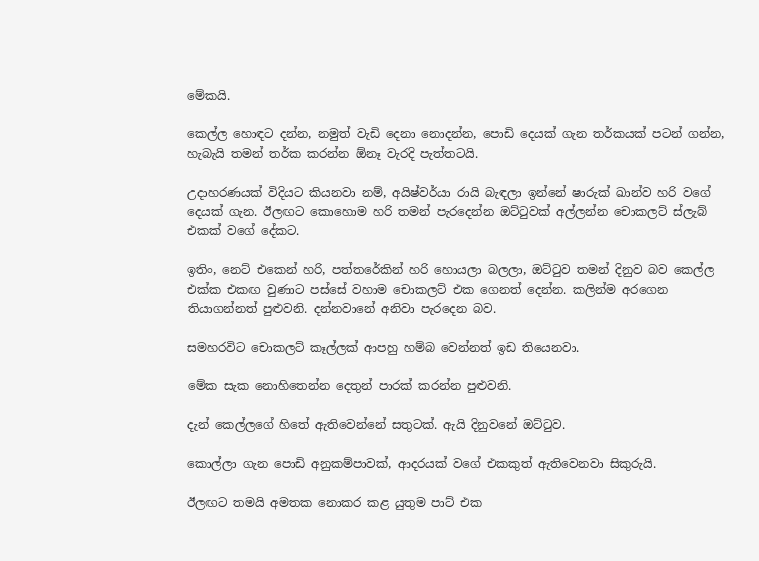මේකයි.

කෙල්ල හොඳට දන්න, නමුත් වැඩි දෙනා නොදන්න, පොඩි දෙයක් ගැන තර්කයක් පටන් ගන්න, හැබැයි තමන් තර්ක කරන්න ඕනෑ වැරදි පැත්තටයි.

උදාහරණයක් විදියට කියනවා නම්, අයිෂ්වර්යා රායි බැඳලා ඉන්නේ ෂාරුක් ඛාන්ව හරි වගේ දෙයක් ගැන. ඊලඟට කොහොම හරි තමන් පැරදෙන්න ඔට්ටුවක් අල්ලන්න චොකලට් ස්ලැබ් එකක් වගේ දේකට.

ඉතිං, නෙට් එකෙන් හරි, පත්තරේකින් හරි හොයලා බලලා, ඔට්ටුව තමන් දිනුව බව කෙල්ල එක්ක එකඟ වුණාට පස්සේ වහාම චොකලට් එක ගෙනත් දෙන්න. කලින්ම අරගෙන තියාගන්නත් පුළුවනි. දන්නවානේ අනිවා පැරදෙන බව.

සමහරවිට චොකලට් කෑල්ලක් ආපහු හම්බ වෙන්නත් ඉඩ තියෙනවා.

මේක සැක නොහිතෙන්න දෙතුන් පාරක් කරන්න පුළුවනි.

දැන් කෙල්ලගේ හිතේ ඇතිවෙන්නේ සතුටක්. ඇයි දිනුවනේ ඔට්ටුව.

කොල්ලා ගැන පොඩි අනුකම්පාවක්, ආදරයක් වගේ එකකුත් ඇතිවෙනවා සිකුරුයි.

ඊලඟට තමයි අමතක නොකර කළ යුතුම පාට් එක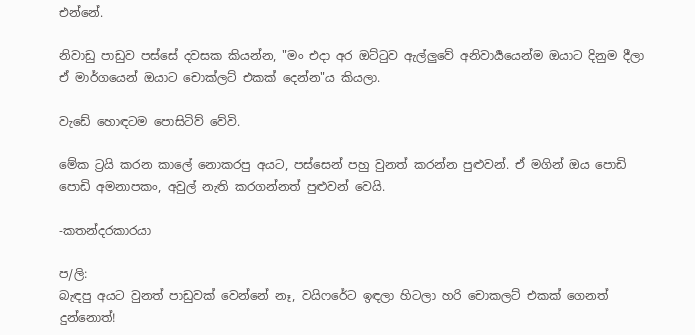එන්නේ.

නිවාඩු පාඩුව පස්සේ දවසක කියන්න, "මං එදා අර ඔට්ටුව ඇල්ලුවේ අනිවාර්‍යයෙන්ම ඔයාට දිනුම දීලා ඒ මාර්ගයෙන් ඔයාට චොක්ලට් එකක් දෙන්න"ය කියලා.

වැඩේ හොඳටම පොසිටිව් වේවි.

මේක ට්‍රයි කරන කාලේ නොකරපු අයට, පස්සෙන් පහු වුනත් කරන්න පුළුවන්. ඒ මගින් ඔය පොඩි පොඩි අමනාපකං, අවුල් නැති කරගන්නත් පුළුවන් වෙයි.

-කතන්දරකාරයා

ප/ලි:
බැඳපු අයට වුනත් පාඩුවක් වෙන්නේ නෑ, වයිෆරේට ඉඳලා හිටලා හරි චොකලට් එකක් ගෙනත් දුන්නොත්!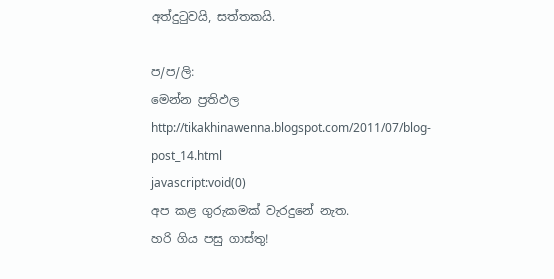අත්දුටුවයි, සත්තකයි.

ප/ප/ලි:
මෙන්න ප්‍රතිඵල
http://tikakhinawenna.blogspot.com/2011/07/blog-post_14.html
javascript:void(0)
අප කළ ගුරුකමක් වැරදුනේ නැත.
හරි ගිය පසු ගාස්තු!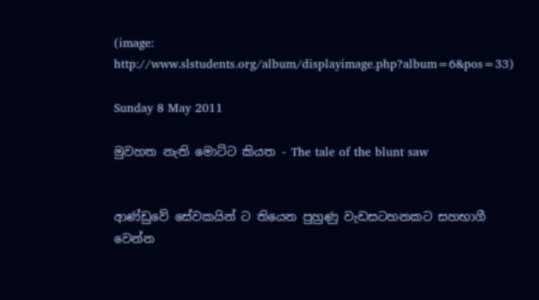(image: http://www.slstudents.org/album/displayimage.php?album=6&pos=33)

Sunday 8 May 2011

මුවහත නැති මොට්ට කියත - The tale of the blunt saw


ආණ්ඩුවේ සේවකයින් ට තියෙන පුහුණු වැඩසටහනකට සහභාගී වෙන්න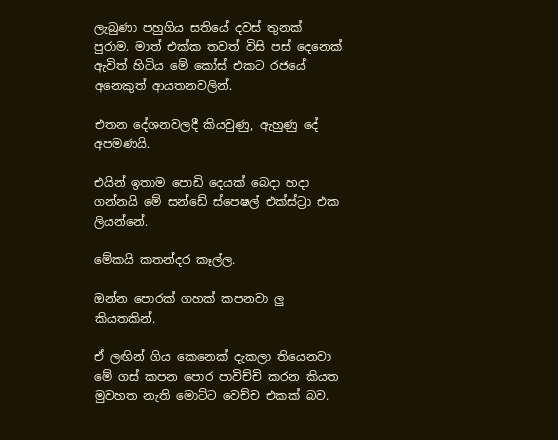ලැබුණා පහුගිය සතියේ දවස් තුනක් පුරාම. මාත් එක්ක තවත් විසි පස් දෙනෙක් ඇවිත් හිටිය මේ කෝස් එකට රජයේ අනෙකුත් ආයතනවලින්.

එතන දේශනවලදී කියවුණු, ඇහුණු දේ අපමණයි.

එයින් ඉතාම පොඩි දෙයක් බෙදා හදා ගන්නයි මේ සන්ඩේ ස්පෙෂල් එක්ස්ට්‍රා එක ලියන්නේ.

මේකයි කතන්දර කෑල්ල.

ඔන්න පොරක් ගහක් කපනවා ලු කියතකින්.

ඒ ලඟින් ගිය කෙනෙක් දැකලා තියෙනවා මේ ගස් කපන පොර පාවිච්චි කරන කියත මුවහත නැති මොට්ට වෙච්ච එකක් බව.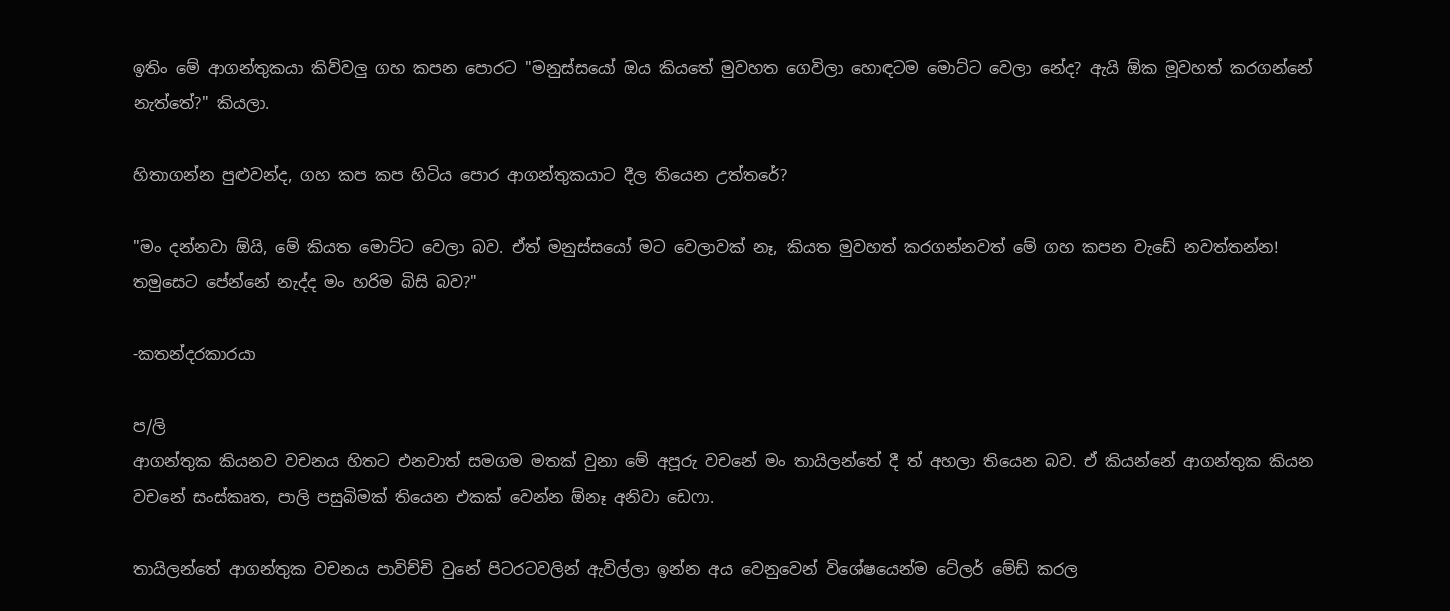ඉතිං මේ ආගන්තුකයා කිව්වලු ගහ කපන පොරට "මනුස්සයෝ ඔය කියතේ මුවහත ගෙවිලා හොඳටම මොට්ට වෙලා නේද? ඇයි ඕක මූවහත් කරගන්නේ නැත්තේ?" කියලා.

හිතාගන්න පුළුවන්ද, ගහ කප කප හිටිය පොර ආගන්තුකයාට දීල තියෙන උත්තරේ?

"මං දන්නවා ඕයි, මේ කියත මොට්ට වෙලා බව. ඒත් මනුස්සයෝ මට වෙලාවක් නෑ, කියත මුවහත් කරගන්නවත් මේ ගහ කපන වැඩේ නවත්තන්න! තමුසෙට පේන්නේ නැද්ද මං හරිම බිසි බව?"

-කතන්දරකාරයා

ප/ලි
ආගන්තුක කියනව වචනය හිතට එනවාත් සමගම මතක් වුනා මේ අපූරු වචනේ මං තායිලන්තේ දී ත් අහලා තියෙන බව. ඒ කියන්නේ ආගන්තුක කියන වචනේ සංස්කෘත, පාලි පසුබිමක් තියෙන එකක් වෙන්න ඕනෑ අනිවා ඩෙෆා.

තායිලන්තේ ආගන්තුක වචනය පාවිච්චි වුනේ පිටරටවලින් ඇවිල්ලා ඉන්න අය වෙනුවෙන් විශේෂයෙන්ම ටේලර් මේඩ් කරල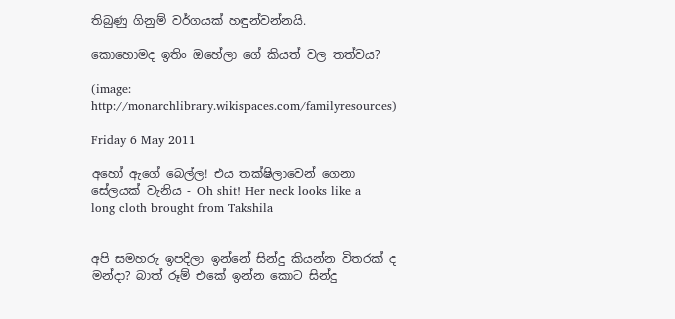තිබුණු ගිනුම් වර්ගයක් හඳුන්වන්නයි.

කොහොමද ඉතිං ඔහේලා ගේ කියත් වල තත්වය?

(image: http://monarchlibrary.wikispaces.com/familyresources)

Friday 6 May 2011

අහෝ ඇගේ බෙල්ල! එය තක්ෂිලාවෙන් ගෙනා සේලයක් වැනිය - Oh shit! Her neck looks like a long cloth brought from Takshila


අපි සමහරු ඉපදිලා ඉන්නේ සින්දු කියන්න විතරක් ද මන්දා? බාත් රූම් එකේ ඉන්න කොට සින්දු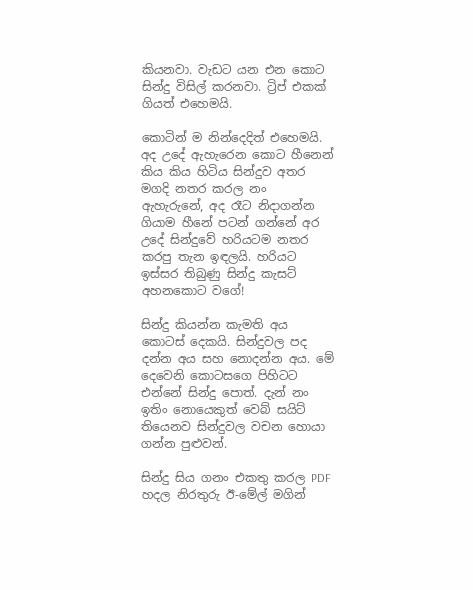කියනවා. වැඩට යන එන කොට සින්දු විසිල් කරනවා. ට්‍රිප් එකක් ගියත් එහෙමයි.

කොටින් ම නින්දෙදිත් එහෙමයි. අද උදේ ඇහැරෙන කොට හීනෙන් කිය කිය හිටිය සින්දුව අතර මගදි නතර කරල නං ඇහැරුනේ, අද රෑට නිදාගන්න ගියාම හීනේ පටන් ගන්නේ අර උදේ සින්දුවේ හරියටම නතර කරපු තැන ඉඳලයි. හරියට ඉස්සර තිබුණු සින්දු කැසට් අහනකොට වගේ!

සින්දු කියන්න කැමති අය කොටස් දෙකයි. සින්දුවල පද දන්න අය සහ නොදන්න අය. මේ දෙවෙනි කොටසගෙ පිහිටට එන්නේ සින්දු පොත්. දැන් නං ඉතිං නොයෙකුත් වෙබ් සයිට් තියෙනව සින්දුවල වචන හොයා ගන්න පුළුවන්.

සින්දු සිය ගනං එකතු කරල PDF හදල නිරතුරු ඊ-මේල් මගින්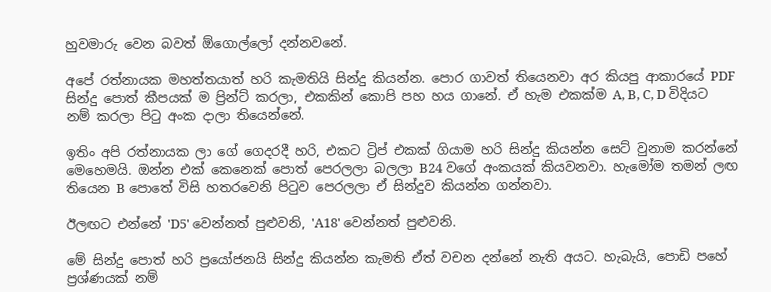හුවමාරු වෙන බවත් ඕගොල්ලෝ දන්නවනේ.

අපේ රත්නායක මහත්තයාත් හරි කැමතියි සින්දු කියන්න. පොර ගාවත් තියෙනවා අර කියපු ආකාරයේ PDF සින්දු පොත් කීපයක් ම ප්‍රින්ට් කරලා, එකකින් කොපි පහ හය ගානේ. ඒ හැම එකක්ම A, B, C, D විදියට නම් කරලා පිටු අංක දාලා තියෙන්නේ.

ඉතිං අපි රත්නායක ලා ගේ ගෙදරදී හරි, එකට ට්‍රිප් එකක් ගියාම හරි සින්දු කියන්න සෙට් වුනාම කරන්නේ මෙහෙමයි. ඔන්න එක් කෙනෙක් පොත් පෙරලලා බලලා B24 වගේ අංකයක් කියවනවා. හැමෝම තමන් ලඟ තියෙන B පොතේ විසි හතරවෙනි පිටුව පෙරලලා ඒ සින්දුව කියන්න ගන්නවා.

ඊලඟට එන්නේ 'D5' වෙන්නත් පුළුවනි, 'A18' වෙන්නත් පුළුවනි.

මේ සින්දු පොත් හරි ප්‍රයෝජනයි සින්දු කියන්න කැමති ඒත් වචන දන්නේ නැති අයට. හැබැයි, පොඩි පහේ ප්‍රශ්ණයක් නම්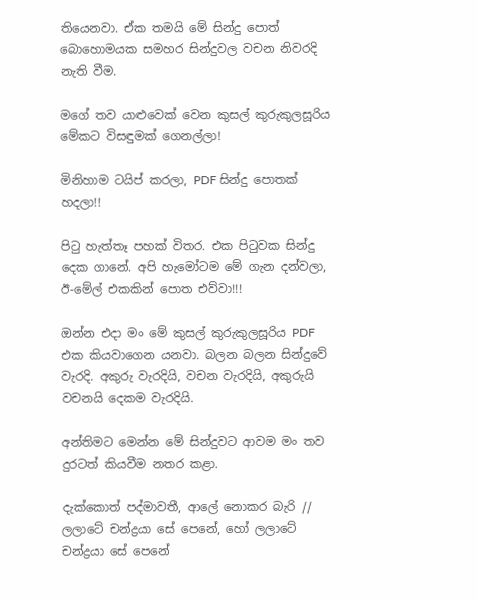තියෙනවා. ඒක තමයි මේ සින්දු පොත් බොහොමයක සමහර සින්දුවල වචන නිවරදි නැති වීම.

මගේ තව යාළුවෙක් වෙන කුසල් කුරුකුලසූරිය මේකට විසඳුමක් ගෙනල්ලා!

මිනිහාම ටයිප් කරලා, PDF සින්දු පොතක් හදලා!!

පිටු හැත්තෑ පහක් විතර. එක පිටුවක සින්දු දෙක ගානේ. අපි හැමෝටම මේ ගැන දන්වලා, ඊ-මේල් එකකින් පොත එව්වා!!!

ඔන්න එදා මං මේ කුසල් කුරුකුලසූරිය PDF එක කියවාගෙන යනවා. බලන බලන සින්දුවේ වැරදි. අකුරු වැරදියි, වචන වැරදියි, අකුරුයි වචනයි දෙකම වැරදියි.

අන්තිමට මෙන්න මේ සින්දුවට ආවම මං තව දුරටත් කියවීම නතර කළා.

දැක්කොත් පද්මාවතී, ආලේ නොකර බැරි //
ලලාටේ චන්ද්‍රයා සේ පෙනේ, හෝ ලලාටේ චන්ද්‍රයා සේ පෙනේ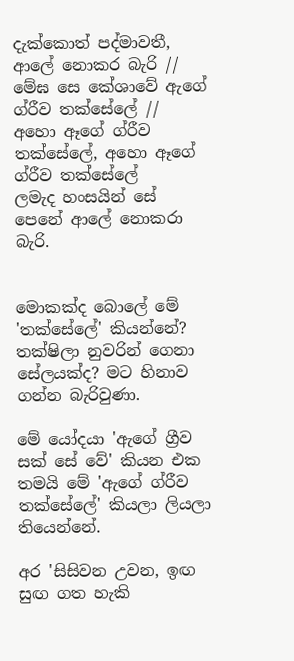දැක්කොත් පද්මාවතී, ආලේ නොකර බැරි //
මේඝ සෙ කේශාවේ ඇගේ ග්රීව තක්සේලේ //
අහො ඈගේ ග්රීව තක්සේලේ, අහො ඈගේ ග්රීව තක්සේලේ
ලමැද හංසයින් සේ පෙනේ ආලේ නොකරා බැරි.


මොකක්ද බොලේ මේ 'තක්සේලේ' කියන්නේ? තක්ෂිලා නුවරින් ගෙනා සේලයක්ද? මට හිනාව ගන්න බැරිවුණා.

මේ යෝදයා 'ඇගේ ග්‍රීව සක් සේ වේ' කියන එක තමයි මේ 'ඇගේ ග්රීව තක්සේලේ' කියලා ලියලා තියෙන්නේ.

අර 'සිසිවන උවන, ඉඟ සුඟ ගත හැකි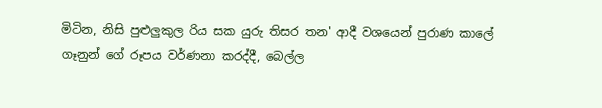මිටින, නිසි පුළුලුකුල රිය සක යුරු තිසර තන' ආදී වශයෙන් පුරාණ කාලේ ගෑනුන් ගේ රූපය වර්ණනා කරද්දී, බෙල්ල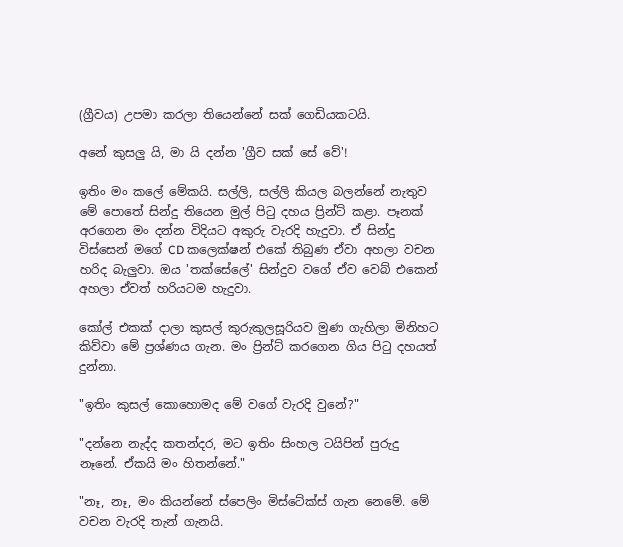(ග්‍රීවය) උපමා කරලා තියෙන්නේ සක් ගෙඩියකටයි.

අනේ කුසලු යි, මා යි දන්න 'ග්‍රීව සක් සේ වේ'!

ඉතිං මං කලේ මේකයි. සල්ලි, සල්ලි කියල බලන්නේ නැතුව මේ පොතේ සින්දු තියෙන මුල් පිටු දහය ප්‍රින්ට් කළා. පෑනක් අරගෙන මං දන්න විදියට අකුරු වැරදි හැදුවා. ඒ සින්දු විස්සෙන් මගේ CD කලෙක්ෂන් එකේ තිබුණ ඒවා අහලා වචන හරිද බැලුවා. ඔය 'තක්සේලේ' සින්දුව වගේ ඒව වෙබ් එකෙන් අහලා ඒවත් හරියටම හැදුවා.

කෝල් එකක් දාලා කුසල් කුරුකුලසූරියව මුණ ගැහිලා මිනිහට කිව්වා මේ ප්‍රශ්ණය ගැන. මං ප්‍රින්ට් කරගෙන ගිය පිටු දහයත් දුන්නා.

"ඉතිං කුසල් කොහොමද මේ වගේ වැරදි වුනේ?"

"දන්නෙ නැද්ද කතන්දර, මට ඉතිං සිංහල ටයිපින් පුරුදු නෑනේ. ඒකයි මං හිතන්නේ."

"නෑ, නෑ, මං කියන්නේ ස්පෙලිං මිස්ටේක්ස් ගැන නෙමේ. මේ වචන වැරදි තැන් ගැනයි.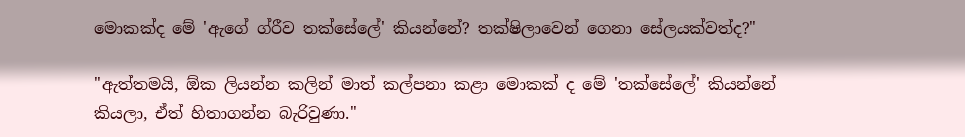මොකක්ද මේ 'ඇගේ ග්රීව තක්සේලේ' කියන්නේ? තක්ෂිලාවෙන් ගෙනා සේලයක්වත්ද?"

"ඇත්තමයි, ඕක ලියන්න කලින් මාත් කල්පනා කළා මොකක් ද මේ 'තක්සේලේ' කියන්නේ කියලා, ඒත් හිතාගන්න බැරිවුණා."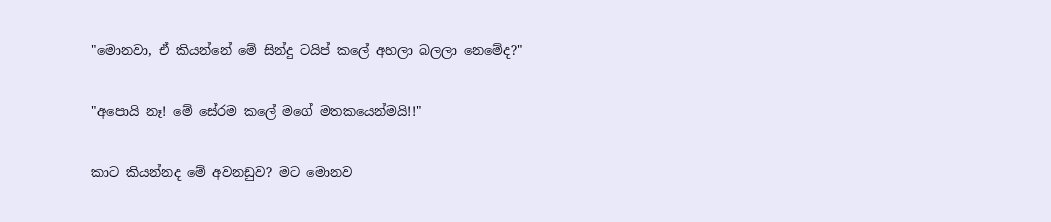"මොනවා, ඒ කියන්නේ මේ සින්දු ටයිප් කලේ අහලා බලලා නෙමේද?"

"අපොයි නෑ! මේ සේරම කලේ මගේ මතකයෙන්මයි!!"

කාට කියන්නද මේ අවනඩුව? මට මොනව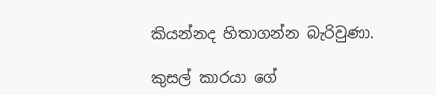කියන්නද හිතාගන්න බැරිවුණා.

කුසල් කාරයා ගේ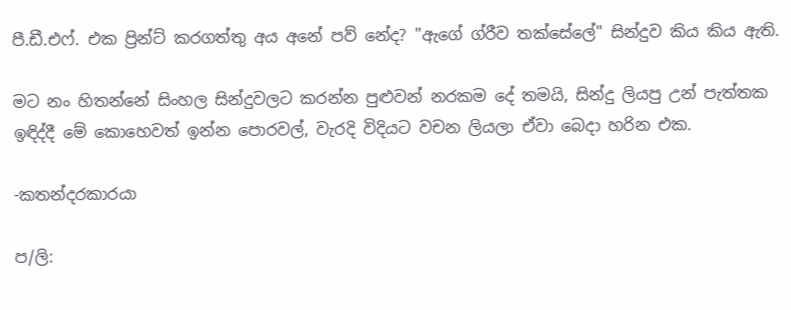පී.ඩී.එෆ්. එක ප්‍රින්ට් කරගත්තු අය අනේ පව් නේද? "ඇගේ ග්රීව තක්සේලේ" සින්දුව කිය කිය ඇති.

මට නං හිතන්නේ සිංහල සින්දුවලට කරන්න පුළුවන් නරකම දේ තමයි, සින්දු ලියපු උන් පැත්තක ඉඳිද්දී මේ කොහෙවත් ඉන්න පොරවල්, වැරදි විදියට වචන ලියලා ඒවා බෙදා හරින එක.

-කතන්දරකාරයා

ප/ලි: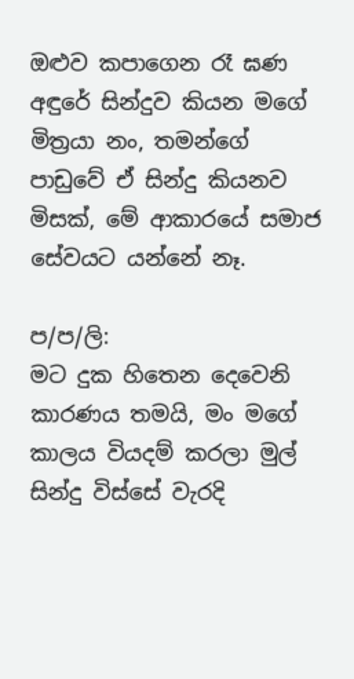ඔළුව කපාගෙන රෑ ඝණ අඳුරේ සින්දුව කියන මගේ මිත්‍රයා නං, තමන්ගේ පාඩුවේ ඒ සින්දු කියනව මිසක්, මේ ආකාරයේ සමාජ සේවයට යන්නේ නෑ.

ප/ප/ලි:
මට දුක හිතෙන දෙවෙනි කාරණය තමයි, මං මගේ කාලය වියදම් කරලා මුල් සින්දු විස්සේ වැරදි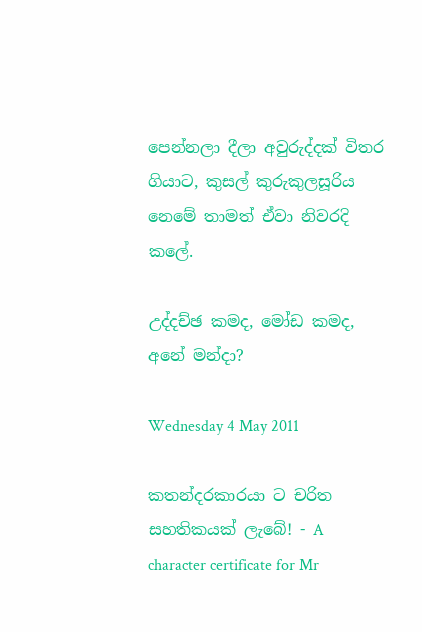පෙන්නලා දීලා අවුරුද්දක් විතර ගියාට, කුසල් කුරුකුලසූරිය නෙමේ තාමත් ඒවා නිවරදි කලේ.

උද්දච්ඡ කමද, මෝඩ කමද, අනේ මන්දා?

Wednesday 4 May 2011

කතන්දරකාරයා ට චරිත සහතිකයක් ලැබේ! - A character certificate for Mr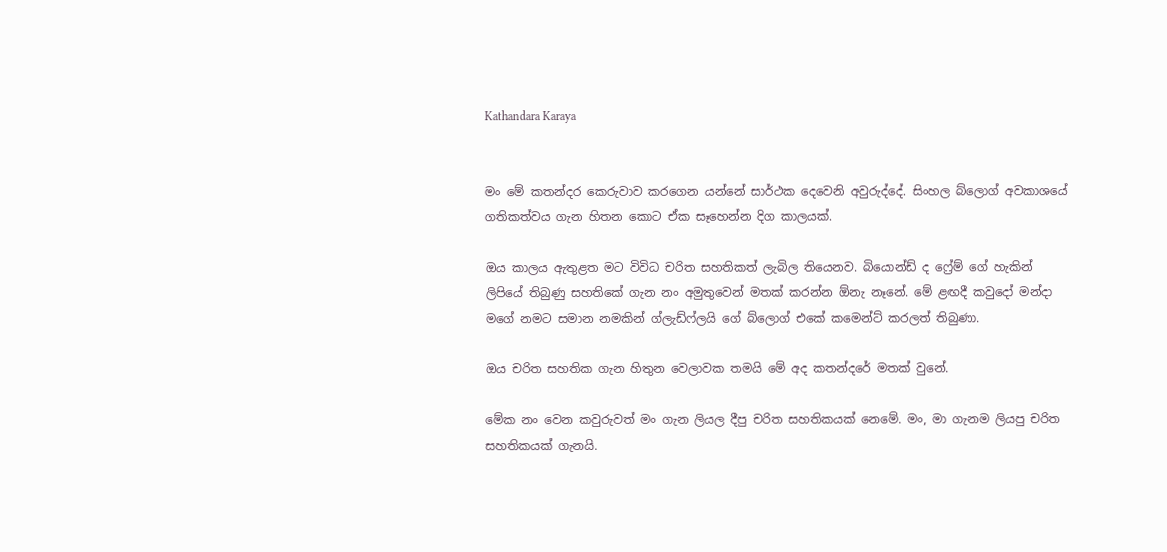Kathandara Karaya


මං මේ කතන්දර කෙරුවාව කරගෙන යන්නේ සාර්ථක දෙවෙනි අවුරුද්දේ. සිංහල බ්ලොග් අවකාශයේ ගතිකත්වය ගැන හිතන කොට ඒක සෑහෙන්න දිග කාලයක්.

ඔය කාලය ඇතුළත මට විවිධ චරිත සහතිකත් ලැබිල තියෙනව. බියොන්ඩ් ද ෆ්‍රේම් ගේ හැකින් ලිපියේ තිබුණු සහතිකේ ගැන නං අමුතුවෙන් මතක් කරන්න ඕනැ නෑනේ. මේ ළඟදී කවුදෝ මන්දා මගේ නමට සමාන නමකින් ග්ලැඩ්ෆ්ලයි ගේ බ්ලොග් එකේ කමෙන්ට් කරලත් තිබුණා.

ඔය චරිත සහතික ගැන හිතුන වෙලාවක තමයි මේ අද කතන්දරේ මතක් වුනේ.

මේක නං වෙන කවුරුවත් මං ගැන ලියල දීපු චරිත සහතිකයක් නෙමේ. මං, මා ගැනම ලියපු චරිත සහතිකයක් ගැනයි.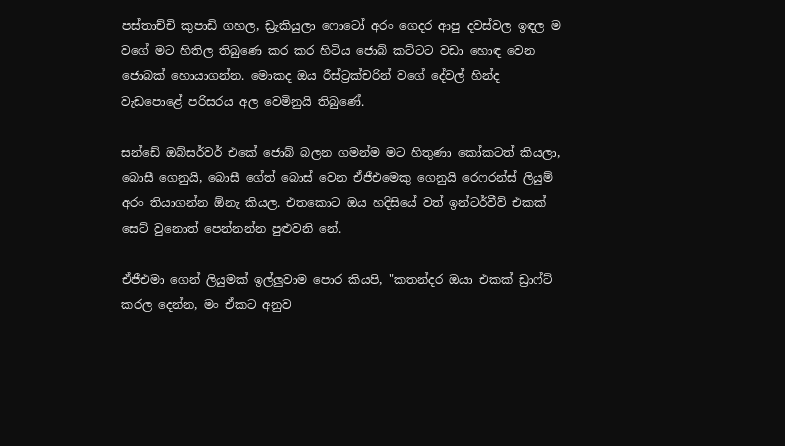පස්තාච්චි කුපාඩි ගහල, ඩ්‍රැකියුලා ෆොටෝ අරං ගෙදර ආපු දවස්වල ඉඳල ම වගේ මට හිතිල තිබුණෙ කර කර හිටිය ජොබ් කට්ටට වඩා හොඳ වෙන ජොබක් හොයාගන්න. මොකද ඔය රීස්ට්‍රක්චරින් වගේ දේවල් හින්ද වැඩපොළේ පරිසරය අල වෙමිනුයි තිබුණේ.

සන්ඩේ ඔබ්සර්වර් එකේ ජොබ් බලන ගමන්ම මට හිතුණා කෝකටත් කියලා, බොසී ගෙනුයි, බොසී ගේත් බොස් වෙන ඒජීඑමෙකු ගෙනුයි රෙෆරන්ස් ලියුම් අරං තියාගන්න ඕනැ කියල. එතකොට ඔය හදිසියේ වත් ඉන්ටර්වීව් එකක් සෙට් වුනොත් පෙන්නන්න පුළුවනි නේ.

ඒජීඑමා ගෙන් ලියුමක් ඉල්ලුවාම පොර කියපි, "කතන්දර ඔයා එකක් ඩ්‍රාෆ්ට් කරල දෙන්න, මං ඒකට අනුව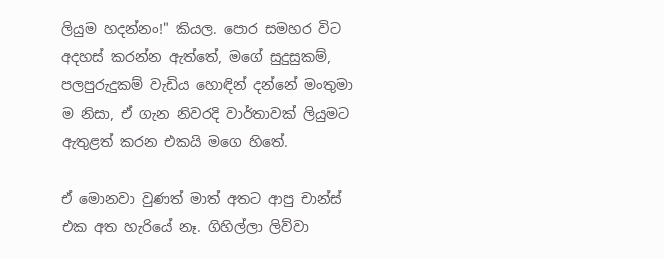ලියුම හදන්නං!" කියල. පොර සමහර විට අදහස් කරන්න ඇත්තේ, මගේ සුදුසුකම්, පලපුරුදුකම් වැඩිය හොඳින් දන්නේ මංතුමා ම නිසා, ඒ ගැන නිවරදි වාර්තාවක් ලියුමට ඇතුළත් කරන එකයි මගෙ හිතේ.

ඒ මොනවා වුණත් මාත් අතට ආපු චාන්ස් එක අත හැරියේ නෑ. ගිහිල්ලා ලිව්වා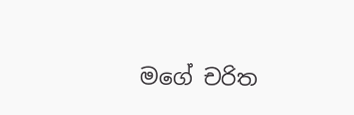මගේ චරිත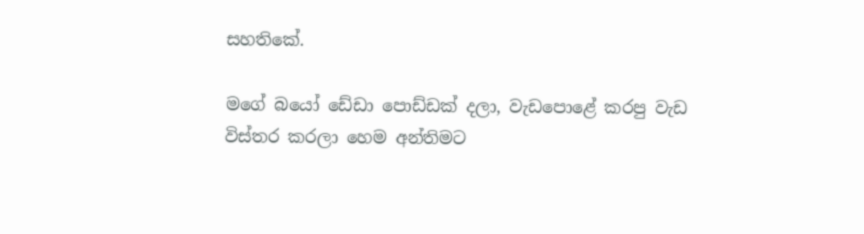සහතිකේ.

මගේ බයෝ ඩේඩා පොඩ්ඩක් දලා, වැඩපොළේ කරපු වැඩ විස්තර කරලා හෙම අන්තිමට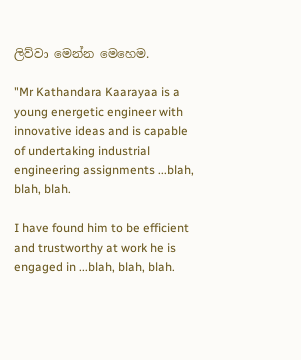ලිව්වා මෙන්න මෙහෙම.

"Mr Kathandara Kaarayaa is a young energetic engineer with innovative ideas and is capable of undertaking industrial engineering assignments ...blah, blah, blah.

I have found him to be efficient and trustworthy at work he is engaged in ...blah, blah, blah.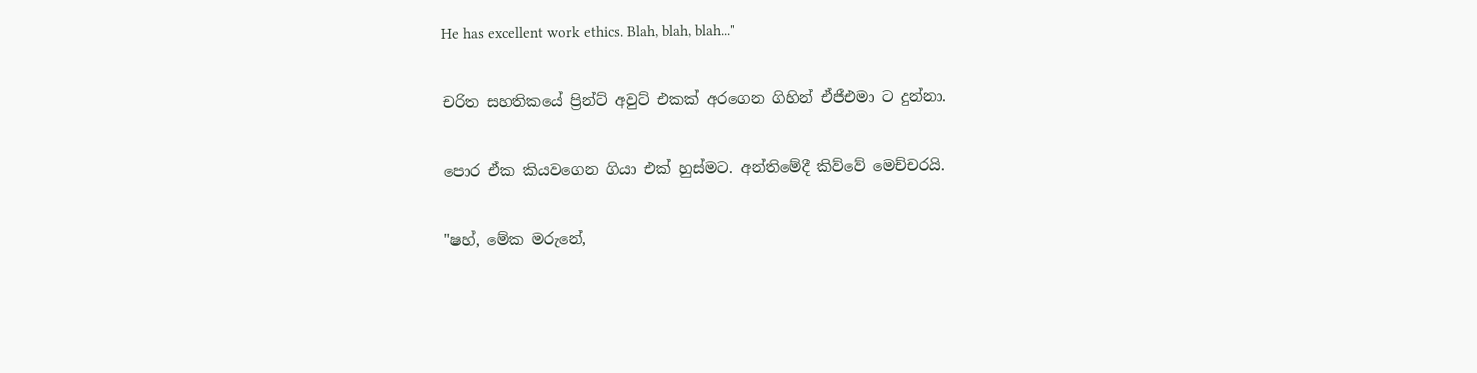He has excellent work ethics. Blah, blah, blah..."

චරිත සහතිකයේ ප්‍රින්ට් අවුට් එකක් අරගෙන ගිහින් ඒජීඑමා ට දුන්නා.

පොර ඒක කියවගෙන ගියා එක් හුස්මට. අන්තිමේදී කිව්වේ මෙච්චරයි.

"ෂහ්, මේක මරුනේ,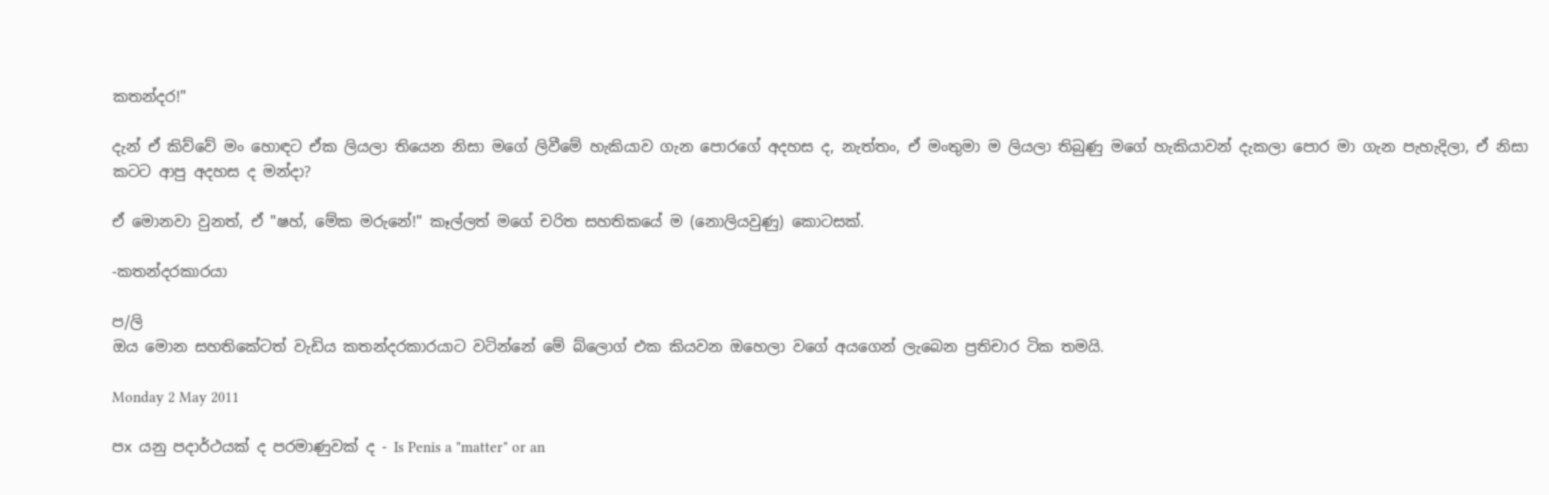කතන්දර!"

දැන් ඒ කිව්වේ මං හොඳට ඒක ලියලා තියෙන නිසා මගේ ලිවීමේ හැකියාව ගැන පොරගේ අදහස ද, නැත්තං, ඒ මංතුමා ම ලියලා තිබුණු මගේ හැකියාවන් දැකලා පොර මා ගැන පැහැදිලා, ඒ නිසා කටට ආපු අදහස ද මන්දා?

ඒ මොනවා වුනත්, ඒ "ෂහ්, මේක මරුනේ!" කෑල්ලත් මගේ චරිත සහතිකයේ ම (නොලියවුණු) කොටසක්.

-කතන්දරකාරයා

ප/ලි
ඔය මොන සහතිකේටත් වැඩිය කතන්දරකාරයාට වටින්නේ මේ බ්ලොග් එක කියවන ඔහෙලා වගේ අයගෙන් ලැබෙන ප්‍රතිචාර ටික තමයි.

Monday 2 May 2011

පx යනු පදාර්ථයක් ද පරමාණුවක් ද - Is Penis a "matter" or an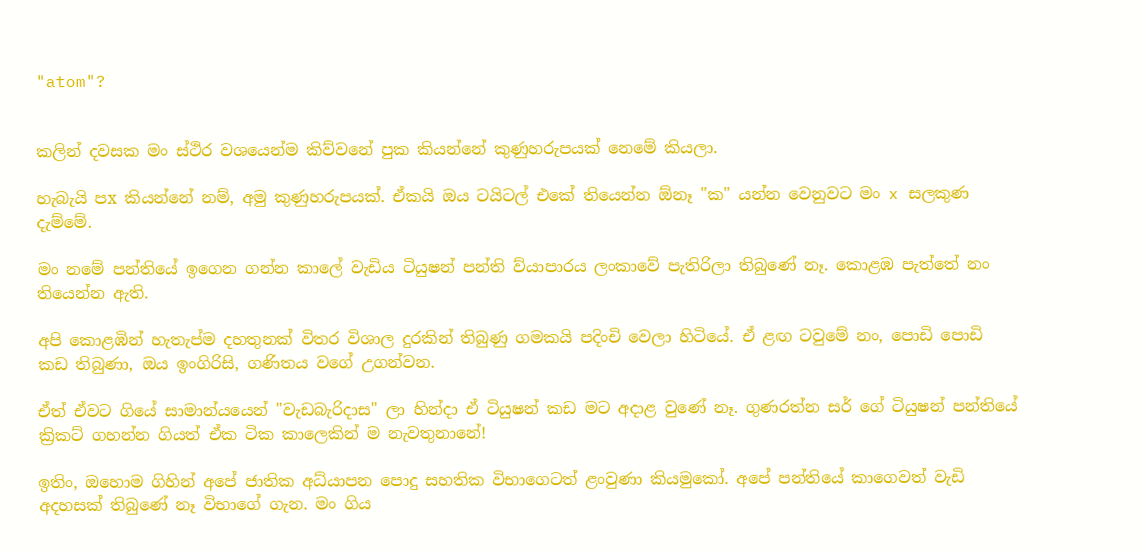"atom"?


කලින් දවසක මං ස්ථිර වශයෙන්ම කිව්වනේ පුක කියන්නේ කුණුහරුපයක් නෙමේ කියලා.

හැබැයි පx කියන්නේ නම්, අමු කුණුහරුපයක්. ඒකයි ඔය ටයිටල් එකේ තියෙන්න ඕනෑ "ක" යන්න වෙනුවට මං x සලකුණ දැම්මේ.

මං නමේ පන්තියේ ඉගෙන ගන්න කාලේ වැඩිය ටියුෂන් පන්ති ව්යාපාරය ලංකාවේ පැතිරිලා තිබුණේ නෑ. කොළඹ පැත්තේ නං තියෙන්න ඇති.

අපි කොළඹින් හැතැප්ම දහතුනක් විතර විශාල දුරකින් තිබුණු ගමකයි පදිංචි වෙලා හිටියේ. ඒ ළඟ ටවුමේ නං, පොඩි පොඩි කඩ තිබුණා, ඔය ඉංගිරිසි, ගණිතය වගේ උගන්වන.

ඒත් ඒවට ගියේ සාමාන්යයෙන් "වැඩබැරිදාස" ලා හින්දා ඒ ටියුෂන් කඩ මට අදාළ වුණේ නෑ. ගුණරත්න සර් ගේ ටියුෂන් පන්තියේ ක්‍රිකට් ගහන්න ගියත් ඒක ටික කාලෙකින් ම නැවතුනානේ!

ඉතිං, ඔහොම ගිහින් අපේ ජාතික අධ්යාපන පොදු සහතික විභාගෙටත් ළංවුණා කියමුකෝ. අපේ පන්තියේ කාගෙවත් වැඩි අදහසක් තිබුණේ නෑ විභාගේ ගැන. මං ගිය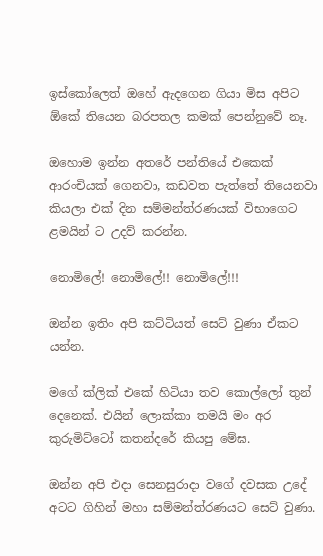ඉස්කෝලෙත් ඔහේ ඇදගෙන ගියා මිස අපිට ඕකේ තියෙන බරපතල කමක් පෙන්නුවේ නෑ.

ඔහොම ඉන්න අතරේ පන්තියේ එකෙක් ආරංචියක් ගෙනවා, කඩවත පැත්තේ තියෙනවා කියලා එක් දින සම්මන්ත්රණයක් විභාගෙට ළමයින් ට උදව් කරන්න.

නොමිලේ! නොමිලේ!! නොමිලේ!!!

ඔන්න ඉතිං අපි කට්ටියත් සෙට් වුණා ඒකට යන්න.

මගේ ක්ලික් එකේ හිටියා තව කොල්ලෝ තුන් දෙනෙක්. එයින් ලොක්කා තමයි මං අර කුරුමිට්ටෝ කතන්දරේ කියපු මේඝ.

ඔන්න අපි එදා සෙනසුරාදා වගේ දවසක උදේ අටට ගිහින් මහා සම්මන්ත්රණයට සෙට් වුණා.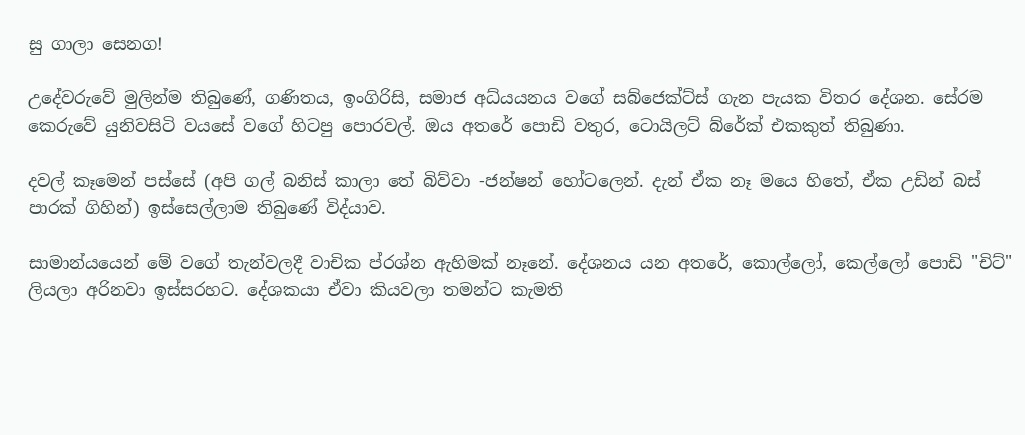සු ගාලා සෙනග!

උදේවරුවේ මුලින්ම තිබුණේ, ගණිතය, ඉංගිරිසි, සමාජ අධ්යයනය වගේ සබ්ජෙක්ට්ස් ගැන පැයක විතර දේශන. සේරම කෙරුවේ යුනිවසිටි වයසේ වගේ හිටපු පොරවල්. ඔය අතරේ පොඩි වතුර, ටොයිලට් බ්රේක් එකකුත් තිබුණා.

දවල් කෑමෙන් පස්සේ (අපි ගල් බනිස් කාලා තේ බිව්වා -ජන්ෂන් හෝටලෙන්. දැන් ඒක නෑ මයෙ හිතේ, ඒක උඩින් බස් පාරක් ගිහින්) ඉස්සෙල්ලාම තිබුණේ විද්යාව.

සාමාන්යයෙන් මේ වගේ තැන්වලදී වාචික ප්රශ්න ඇහිමක් නෑනේ. දේශනය යන අතරේ, කොල්ලෝ, කෙල්ලෝ පොඩි "චිට්" ලියලා අරිනවා ඉස්සරහට. දේශකයා ඒවා කියවලා තමන්ට කැමති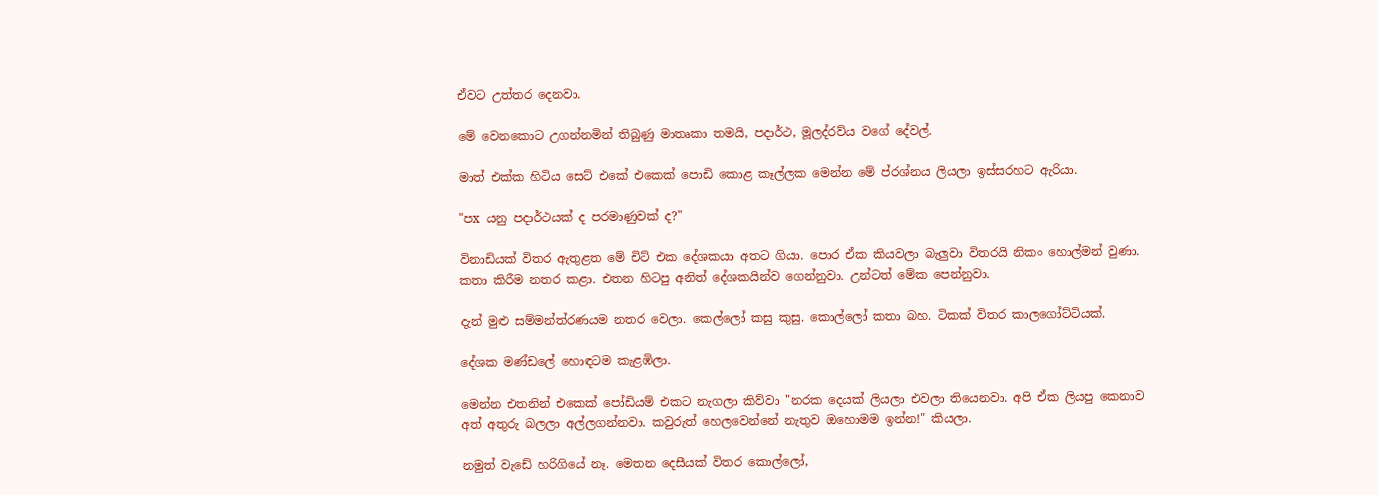ඒවට උත්තර දෙනවා.

මේ වෙනකොට උගන්නමින් තිබුණු මාතෘකා තමයි, පදාර්ථ, මූලද්රව්ය වගේ දේවල්.

මාත් එක්ක හිටිය සෙට් එකේ එකෙක් පොඩි කොළ කෑල්ලක මෙන්න මේ ප්රශ්නය ලියලා ඉස්සරහට ඇරියා.

"පx යනු පදාර්ථයක් ද පරමාණුවක් ද?"

විනාඩියක් විතර ඇතුළත මේ චිට් එක දේශකයා අතට ගියා. පොර ඒක කියවලා බැලුවා විතරයි නිකං හොල්මන් වුණා. කතා කිරීම නතර කළා. එතන හිටපු අනිත් දේශකයින්ව ගෙන්නුවා. උන්ටත් මේක පෙන්නුවා.

දැන් මුළු සම්මන්ත්රණයම නතර වෙලා. කෙල්ලෝ කසු කුසු. කොල්ලෝ කතා බහ. ටිකක් විතර කාලගෝට්ටියක්.

දේශක මණ්ඩලේ හොඳටම කැළඹිලා.

මෙන්න එතනින් එකෙක් පෝඩියම් එකට නැගලා කිව්වා "නරක දෙයක් ලියලා එවලා තියෙනවා. අපි ඒක ලියපු කෙනාව අත් අතුරු බලලා අල්ලගන්නවා. කවුරුත් හෙලවෙන්නේ නැතුව ඔහොමම ඉන්න!" කියලා.

නමුත් වැඩේ හරිගියේ නෑ. මෙතන දෙසීයක් විතර කොල්ලෝ,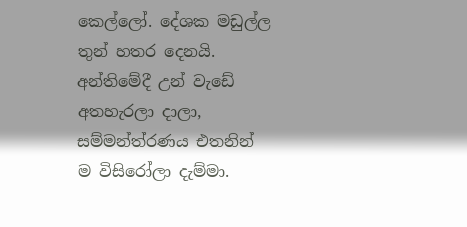කෙල්ලෝ. දේශක මඩුල්ල තුන් හතර දෙනයි. අන්තිමේදී උන් වැඩේ අතහැරලා දාලා, සම්මන්ත්රණය එතනින් ම විසිරෝලා දැම්මා.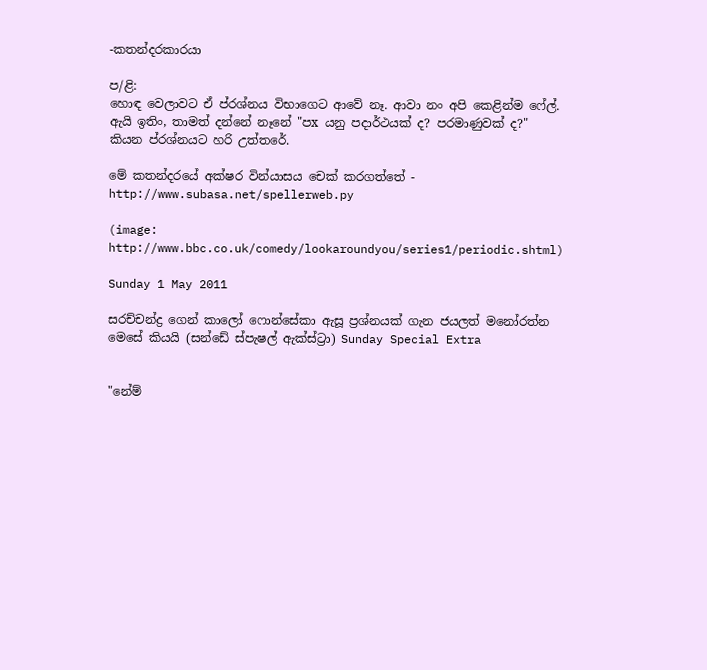-කතන්දරකාරයා

ප/ළි:
හොඳ වෙලාවට ඒ ප්රශ්නය විභාගෙට ආවේ නෑ. ආවා නං අපි කෙළින්ම ෆේල්. ඇයි ඉතිං, තාමත් දන්නේ නෑනේ "පx යනු පදාර්ථයක් ද? පරමාණුවක් ද?" කියන ප්රශ්නයට හරි උත්තරේ.

මේ කතන්දරයේ අක්ෂර වින්යාසය චෙක් කරගත්තේ - http://www.subasa.net/spellerweb.py

(image: http://www.bbc.co.uk/comedy/lookaroundyou/series1/periodic.shtml)

Sunday 1 May 2011

සරච්චන්ද්‍ර ගෙන් කාලෝ ෆොන්සේකා ඇසූ ප්‍රශ්නයක් ගැන ජයලත් මනෝරත්න මෙසේ කියයි (සන්ඩේ ස්පැෂල් ඇක්ස්ට්‍රා) Sunday Special Extra


"නේම්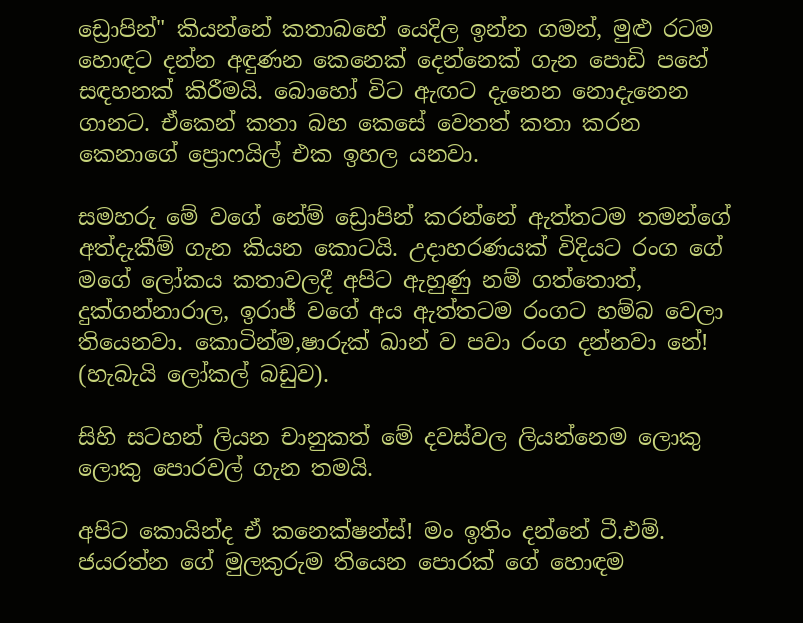ඩ්‍රොපින්" කියන්නේ කතාබහේ යෙදිල ඉන්න ගමන්, මුළු රටම හොඳට දන්න අඳුණන කෙනෙක් දෙන්නෙක් ගැන පොඩි පහේ සඳහනක් කිරීමයි. බොහෝ විට ඇඟට දැනෙන නොදැනෙන ගානට. ඒකෙන් කතා බහ කෙසේ වෙතත් කතා කරන කෙනාගේ ප්‍රොෆයිල් එක ඉහල යනවා.

සමහරු මේ වගේ නේම් ඩ්‍රොපින් කරන්නේ ඇත්තටම තමන්ගේ අත්දැකීම් ගැන කියන කොටයි. උදාහරණයක් විදියට රංග ගේ මගේ ලෝකය කතාවලදී අපිට ඇහුණු නම් ගත්තොත්, දුක්ගන්නාරාල, ඉරාජ් වගේ අය ඇත්තටම රංගට හම්බ වෙලා තියෙනවා. කොටින්ම,ෂාරුක් ඛාන් ව පවා රංග දන්නවා නේ! (හැබැයි ලෝකල් බඩුව).

සිහි සටහන් ලියන චානුකත් මේ දවස්වල ලියන්නෙම ලොකු ලොකු පොරවල් ගැන තමයි.

අපිට කොයින්ද ඒ කනෙක්ෂන්ස්! මං ඉතිං දන්නේ ටී.එම්. ජයරත්න ගේ මුලකුරුම තියෙන පොරක් ගේ හොඳම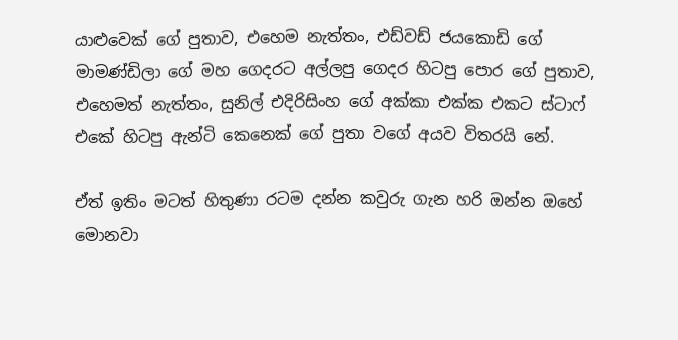යාළුවෙක් ගේ පුතාව, එහෙම නැත්තං, එඩ්වඩ් ජයකොඩි ගේ මාමණ්ඩිලා ගේ මහ ගෙදරට අල්ලපු ගෙදර හිටපු පොර ගේ පුතාව, එහෙමත් නැත්තං, සුනිල් එදිරිසිංහ ගේ අක්කා එක්ක එකට ස්ටාෆ් එකේ හිටපු ඇන්ටි කෙනෙක් ගේ පුතා වගේ අයව විතරයි නේ.

ඒත් ඉතිං මටත් හිතුණා රටම දන්න කවුරු ගැන හරි ඔන්න ඔහේ මොනවා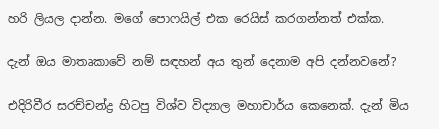හරි ලියල දාන්න. මගේ පොෆයිල් එක රෙයිස් කරගන්නත් එක්ක.

දැන් ඔය මාතෘකාවේ නම් සඳහන් අය තුන් දෙනාම අපි දන්නවනේ?

එදිරිවීර සරච්චන්ද්‍ර හිටපු විශ්ව විද්‍යාල මහාචාර්ය කෙනෙක්. දැන් මිය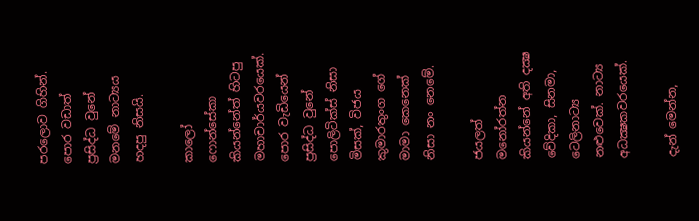පරලොව ගිහින්. පොර වඩාත් ප්‍රසිද්ධ වුනේ මනමේ නාට්‍යය හදපු නිසයි.

කාලෝ ෆොන්සේකා කියන්නේත් හිටපු මහාචාර්යවරයෙක්. පොර වැඩියෙන් ප්‍රසිද්ධ වුනේ පොලිටික්ස් නිසා මිසක්, විජය කුමාරතුංග ගේ මාමා කෙනෙක් නිසා නං නෙමේ.

ජයලත් මනෝරත්න කියන්නේ අති දක්‍ෂ වේදිකා, සිනමා, ටෙලිනාට්‍ය නළුවෙක්. නාට්‍ය අධක්‍ෂකවරයෙක්.

දැන් මෙන්න,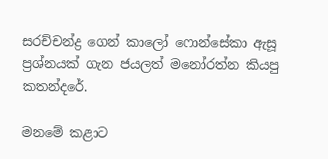සරච්චන්ද්‍ර ගෙන් කාලෝ ෆොන්සේකා ඇසූ ප්‍රශ්නයක් ගැන ජයලත් මනෝරත්න කියපු කතන්දරේ.

මනමේ කළාට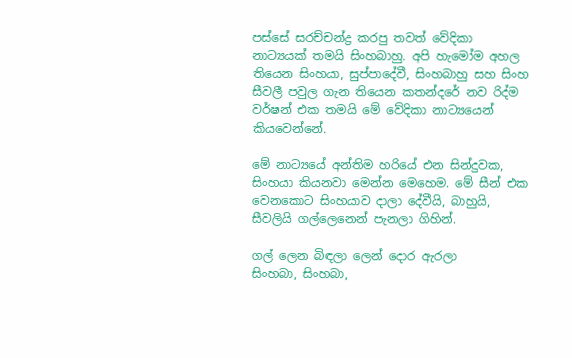පස්සේ සරච්චන්ද්‍ර කරපු තවත් වේදිකා නාට්‍යයක් තමයි සිංහබාහු. අපි හැමෝම අහල තියෙන සිංහයා, සුප්පාදේවී, සිංහබාහු සහ සිංහ සීවලී පවුල ගැන තියෙන කතන්දරේ නව රිද්ම වර්ෂන් එක තමයි මේ වේදිකා නාට්‍යයෙන් කියවෙන්නේ.

මේ නාට්‍යයේ අන්තිම හරියේ එන සින්දුවක, සිංහයා කියනවා මෙන්න මෙහෙම. මේ සීන් එක වෙනකොට සිංහයාව දාලා දේවීයි, බාහුයි, සීවලියි ගල්ලෙනෙන් පැනලා ගිහින්.

ගල් ලෙන බිඳලා ලෙන් දොර ඇරලා
සිංහබා, සිංහබා,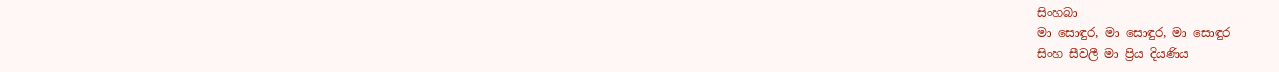සිංහබා
මා සොඳුර, මා සොඳුර, මා සොඳුර
සිංහ සීවලී මා ප්‍රිය දියණිය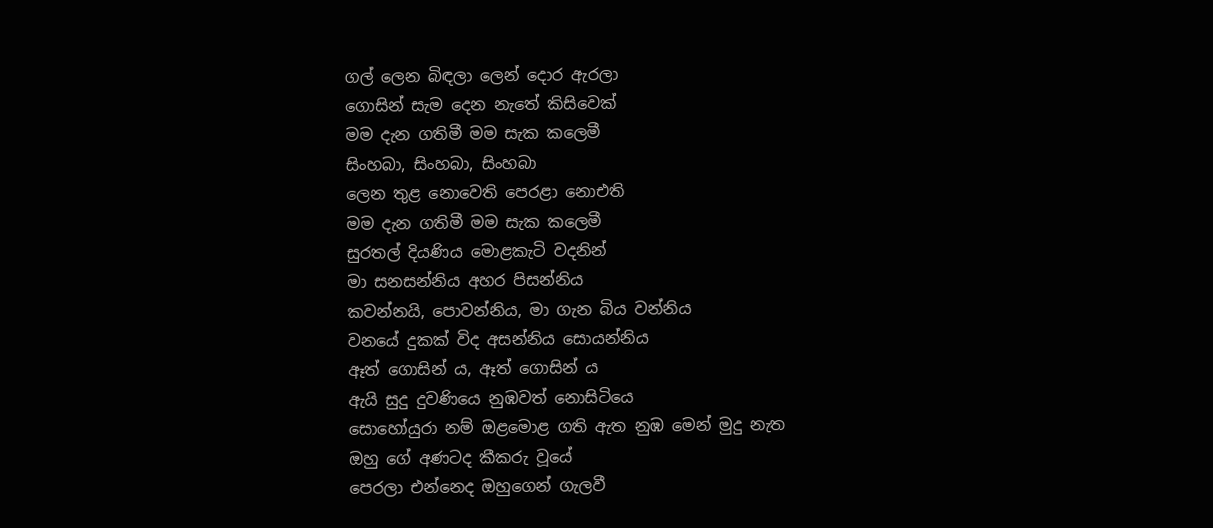ගල් ලෙන බිඳලා ලෙන් දොර ඇරලා
ගොසින් සැම දෙන නැතේ කිසිවෙක්
මම දැන ගතිමී මම සැක කලෙමී
සිංහබා, සිංහබා, සිංහබා
ලෙන තුළ නොවෙති පෙරළා නොඑති
මම දැන ගතිමී මම සැක කලෙමී
සුරතල් දියණිය මොළකැටි වදනින්
මා සනසන්නිය අහර පිසන්නිය
කවන්නයි, පොවන්නිය, මා ගැන බිය වන්නිය
වනයේ දුකක් විද අසන්නිය සොයන්නිය
ඈත් ගොසින් ය, ඈත් ගොසින් ය
ඇයි සුදු දුවණියෙ නුඹවත් නොසිටියෙ
සොහෝයුරා නම් ඔළමොළ ගති ඇත නුඹ මෙන් මුදු නැත
ඔහු ගේ අණටද කීකරු වූයේ
පෙරලා එන්නෙද ඔහුගෙන් ගැලවී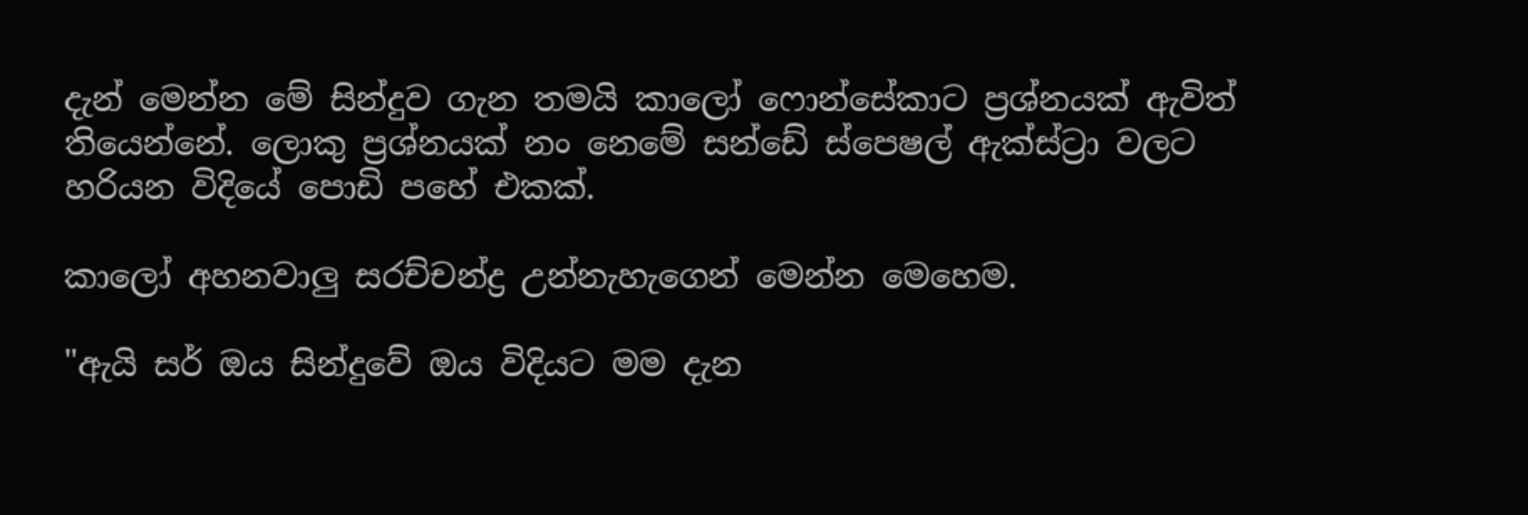දැන් මෙන්න මේ සින්දුව ගැන තමයි කාලෝ ෆොන්සේකාට ප්‍රශ්නයක් ඇවිත් තියෙන්නේ. ලොකු ප්‍රශ්නයක් නං නෙමේ සන්ඩේ ස්පෙෂල් ඇක්ස්ට්‍රා වලට හරියන විදියේ පොඩි පහේ එකක්.

කාලෝ අහනවාලු සරච්චන්ද්‍ර උන්නැහැගෙන් මෙන්න මෙහෙම.

"ඇයි සර් ඔය සින්දුවේ ඔය විදියට මම දැන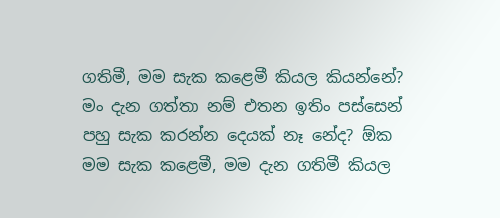ගතිමී, මම සැක කළෙමී කියල කියන්නේ? මං දැන ගත්තා නම් එතන ඉතිං පස්සෙන් පහු සැක කරන්න දෙයක් නෑ නේද? ඕක මම සැක කළෙමී, මම දැන ගතිමී කියල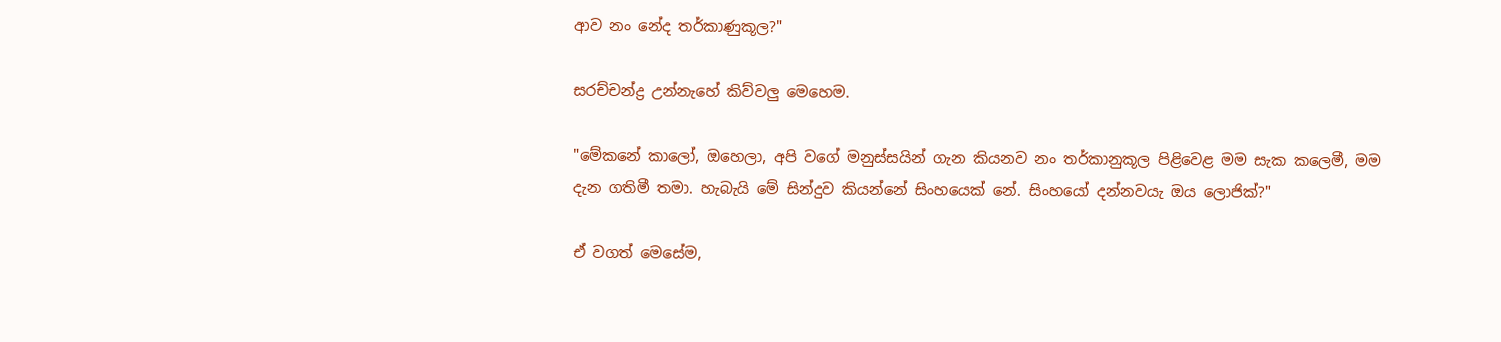ආව නං නේද තර්කාණුකූල?"

සරච්චන්ද්‍ර උන්නැහේ කිව්වලු මෙහෙම.

"මේකනේ කාලෝ, ඔහෙලා, අපි වගේ මනුස්සයින් ගැන කියනව නං තර්කානුකූල පිළිවෙළ මම සැක කලෙමී, මම දැන ගතිමී තමා. හැබැයි මේ සින්දුව කියන්නේ සිංහයෙක් නේ. සිංහයෝ දන්නවයැ ඔය ලොජික්?"

ඒ වගත් මෙසේම,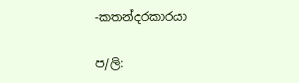-කතන්දරකාරයා

ප/ලි: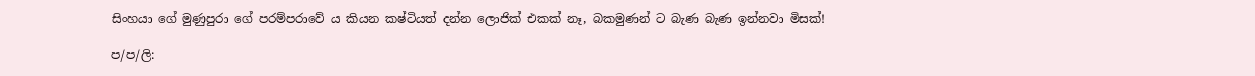සිංහයා ගේ මුණුපුරා ගේ පරම්පරාවේ ය කියන කෂ්ටියත් දන්න ලොජික් එකක් නෑ, බකමුණන් ට බැණ බැණ ඉන්නවා මිසක්!

ප/ප/ලි: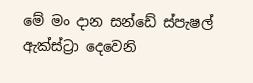මේ මං දාන සන්ඩේ ස්පැෂල් ඇක්ස්ට්‍රා දෙවෙනි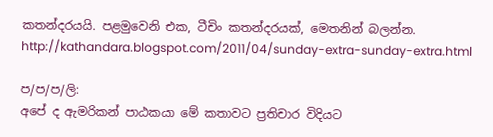කතන්දරයයි. පළමුවෙනි එක, ටීචිං කතන්දරයක්, මෙතනින් බලන්න.
http://kathandara.blogspot.com/2011/04/sunday-extra-sunday-extra.html

ප/ප/ප/ලි:
අපේ ද ඇමරිකන් පාඨකයා මේ කතාවට ප්‍රතිචාර විදියට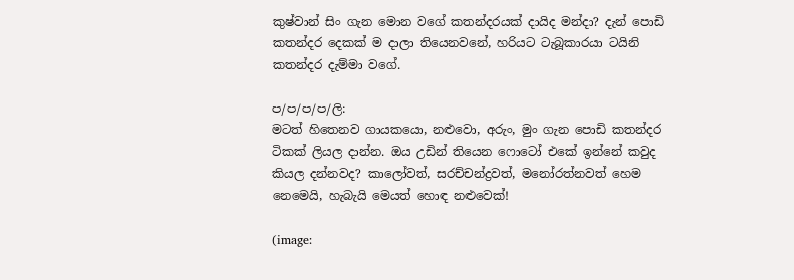කුෂ්වාන් සිං ගැන මොන වගේ කතන්දරයක් දායිද මන්දා? දැන් පොඩි කතන්දර දෙකක් ම දාලා තියෙනවනේ, හරියට ටැබූකාරයා ටයිනි කතන්දර දැම්මා වගේ.

ප/ප/ප/ප/ලි:
මටත් හිතෙනව ගායකයො, නළුවො, අරුං, මුං ගැන පොඩි කතන්දර ටිකක් ලියල දාන්න. ඔය උඩින් තියෙන ෆොටෝ එකේ ඉන්නේ කවුද කියල දන්නවද? කාලෝවත්, සරච්චන්ද්‍රවත්, මනෝරත්නවත් හෙම නෙමෙයි, හැබැයි මෙයත් හොඳ නළුවෙක්!

(image: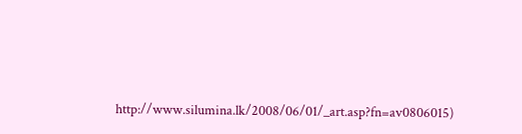http://www.silumina.lk/2008/06/01/_art.asp?fn=av0806015)